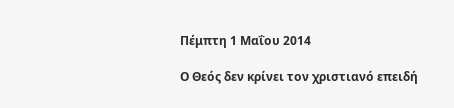Πέμπτη 1 Μαΐου 2014

Ο Θεός δεν κρίνει τον χριστιανό επειδή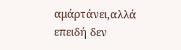αμάρτάνει,αλλά επειδή δεν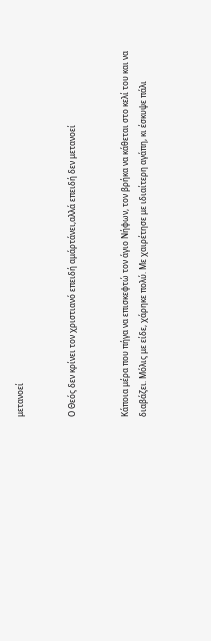μετανοεί


Ο Θεός δεν κρίνει τον χριστιανό επειδή αμάρτάνει,αλλά επειδή δεν μετανοεί


Κάποια μέρα που πήγα να επισκεφτώ τον άγιο Νήφων, τον βρήκα να κάθεται στο κελί του και να διαβάζει. Μόλις με είδε, χάρηκε πολύ. Με χαιρέτησε με ιδιαίτερη αγάπη, κι έσκυψε πάλι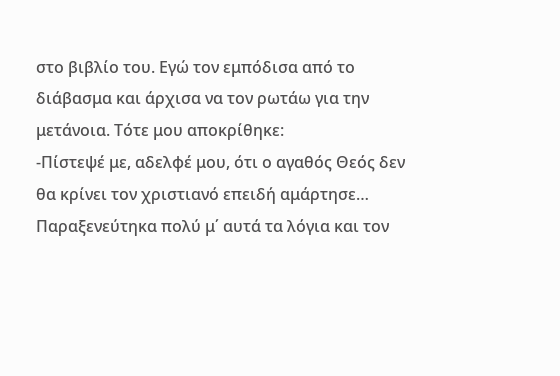στο βιβλίο του. Εγώ τον εμπόδισα από το διάβασμα και άρχισα να τον ρωτάω για την μετάνοια. Τότε μου αποκρίθηκε:
-Πίστεψέ με, αδελφέ μου, ότι ο αγαθός Θεός δεν θα κρίνει τον χριστιανό επειδή αμάρτησε…
Παραξενεύτηκα πολύ μ΄ αυτά τα λόγια και τον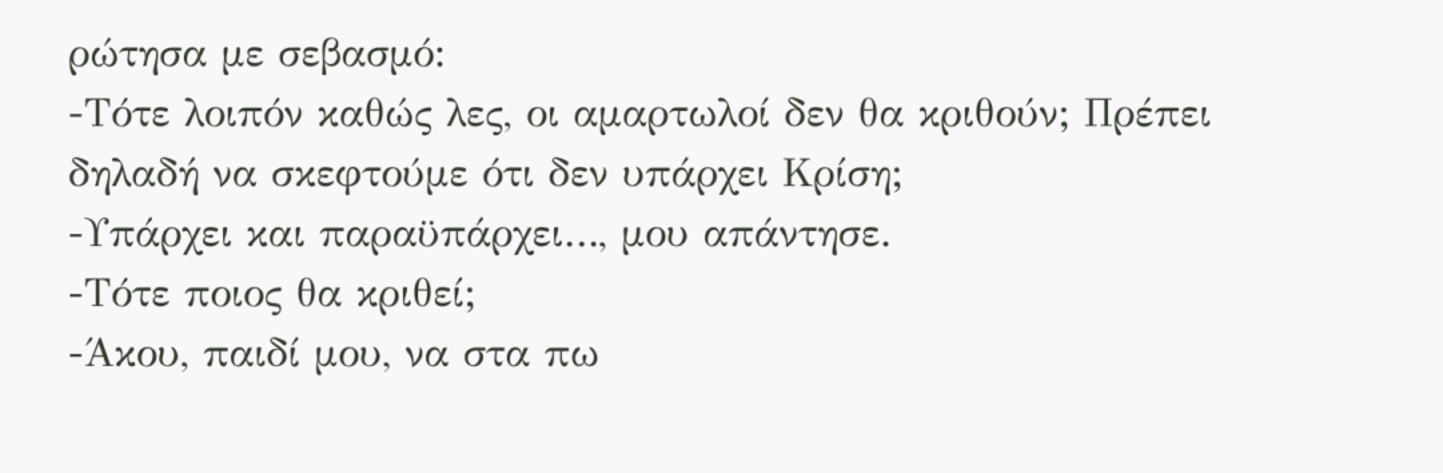ρώτησα με σεβασμό:
-Τότε λοιπόν καθώς λες, οι αμαρτωλοί δεν θα κριθούν; Πρέπει δηλαδή να σκεφτούμε ότι δεν υπάρχει Κρίση;
-Υπάρχει και παραϋπάρχει…, μου απάντησε.
-Τότε ποιος θα κριθεί;
-Άκου, παιδί μου, να στα πω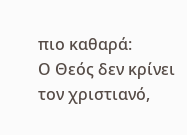πιο καθαρά:
Ο Θεός δεν κρίνει τον χριστιανό,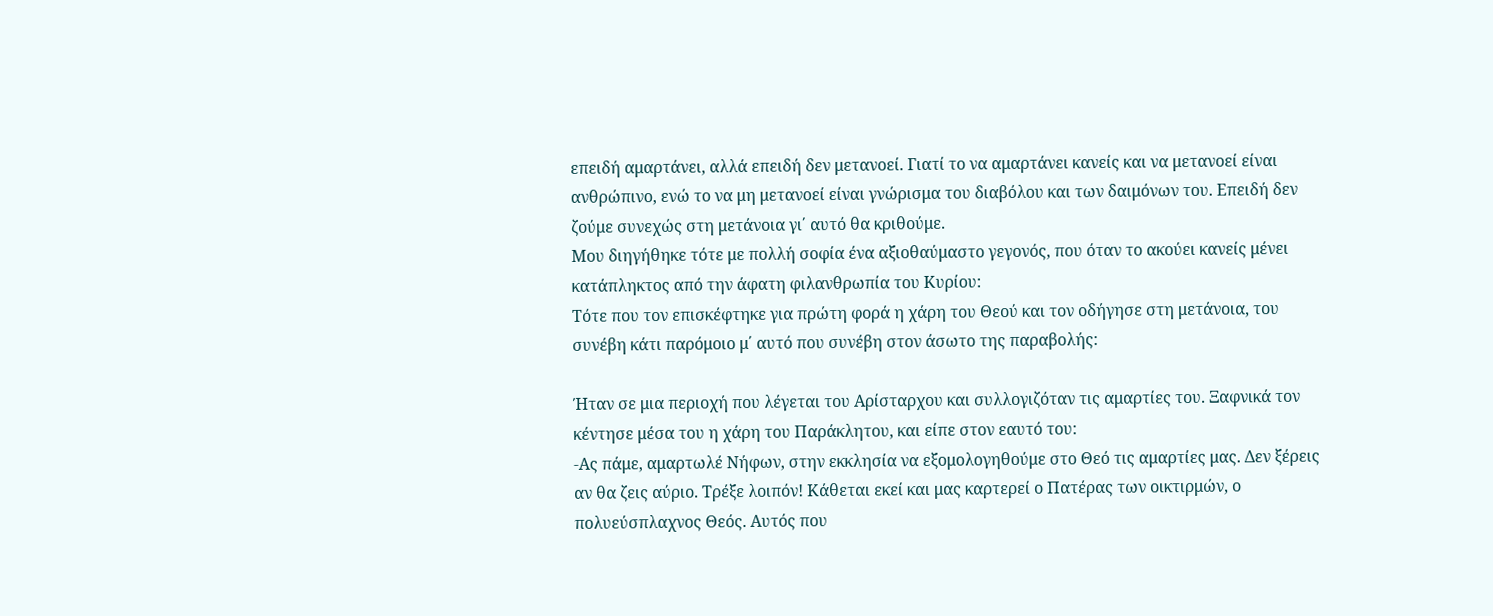επειδή αμαρτάνει, αλλά επειδή δεν μετανοεί. Γιατί το να αμαρτάνει κανείς και να μετανοεί είναι ανθρώπινο, ενώ το να μη μετανοεί είναι γνώρισμα του διαβόλου και των δαιμόνων του. Επειδή δεν ζούμε συνεχώς στη μετάνοια γι΄ αυτό θα κριθούμε.
Μου διηγήθηκε τότε με πολλή σοφία ένα αξιοθαύμαστο γεγονός, που όταν το ακούει κανείς μένει κατάπληκτος από την άφατη φιλανθρωπία του Κυρίου:
Τότε που τον επισκέφτηκε για πρώτη φορά η χάρη του Θεού και τον οδήγησε στη μετάνοια, του συνέβη κάτι παρόμοιο μ΄ αυτό που συνέβη στον άσωτο της παραβολής:

Ήταν σε μια περιοχή που λέγεται του Αρίσταρχου και συλλογιζόταν τις αμαρτίες του. Ξαφνικά τον κέντησε μέσα του η χάρη του Παράκλητου, και είπε στον εαυτό του:
-Ας πάμε, αμαρτωλέ Νήφων, στην εκκλησία να εξομολογηθούμε στο Θεό τις αμαρτίες μας. Δεν ξέρεις αν θα ζεις αύριο. Τρέξε λοιπόν! Κάθεται εκεί και μας καρτερεί ο Πατέρας των οικτιρμών, ο πολυεύσπλαχνος Θεός. Αυτός που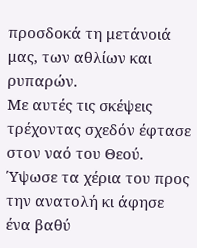προσδοκά τη μετάνοιά μας, των αθλίων και ρυπαρών.
Με αυτές τις σκέψεις τρέχοντας σχεδόν έφτασε στον ναό του Θεού. Ύψωσε τα χέρια του προς την ανατολή κι άφησε ένα βαθύ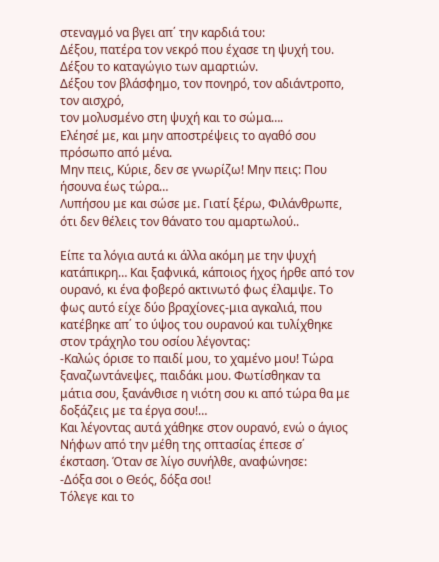στεναγμό να βγει απ΄ την καρδιά του:
Δέξου, πατέρα τον νεκρό που έχασε τη ψυχή του.
Δέξου το καταγώγιο των αμαρτιών.
Δέξου τον βλάσφημο, τον πονηρό, τον αδιάντροπο, τον αισχρό,
τον μολυσμένο στη ψυχή και το σώμα….
Ελέησέ με, και μην αποστρέψεις το αγαθό σου πρόσωπο από μένα.
Μην πεις, Κύριε, δεν σε γνωρίζω! Μην πεις: Που ήσουνα έως τώρα…
Λυπήσου με και σώσε με. Γιατί ξέρω, Φιλάνθρωπε, ότι δεν θέλεις τον θάνατο του αμαρτωλού..

Είπε τα λόγια αυτά κι άλλα ακόμη με την ψυχή κατάπικρη… Και ξαφνικά, κάποιος ήχος ήρθε από τον ουρανό, κι ένα φοβερό ακτινωτό φως έλαμψε. Το φως αυτό είχε δύο βραχίονες-μια αγκαλιά, που κατέβηκε απ΄ το ύψος του ουρανού και τυλίχθηκε στον τράχηλο του οσίου λέγοντας:
-Καλώς όρισε το παιδί μου, το χαμένο μου! Τώρα ξαναζωντάνεψες, παιδάκι μου. Φωτίσθηκαν τα μάτια σου, ξανάνθισε η νιότη σου κι από τώρα θα με δοξάζεις με τα έργα σου!…
Και λέγοντας αυτά χάθηκε στον ουρανό, ενώ ο άγιος Νήφων από την μέθη της οπτασίας έπεσε σ΄ έκσταση. Όταν σε λίγο συνήλθε, αναφώνησε:
-Δόξα σοι ο Θεός, δόξα σοι!
Τόλεγε και το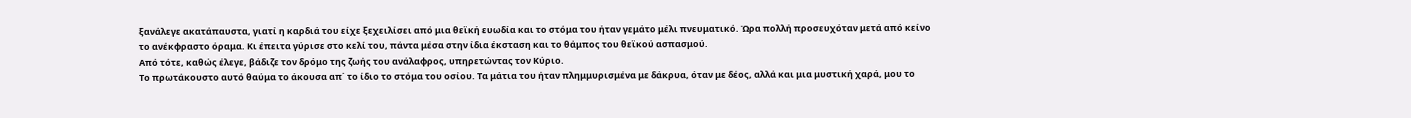ξανάλεγε ακατάπαυστα, γιατί η καρδιά του είχε ξεχειλίσει από μια θεϊκή ευωδία και το στόμα του ήταν γεμάτο μέλι πνευματικό. Ώρα πολλή προσευχόταν μετά από κείνο το ανέκφραστο όραμα. Κι έπειτα γύρισε στο κελί του, πάντα μέσα στην ίδια έκσταση και το θάμπος του θεϊκού ασπασμού.
Από τότε, καθώς έλεγε, βάδιζε τον δρόμο της ζωής του ανάλαφρος, υπηρετώντας τον Κύριο.
Το πρωτάκουστο αυτό θαύμα το άκουσα απ΄ το ίδιο το στόμα του οσίου. Τα μάτια του ήταν πλημμυρισμένα με δάκρυα, όταν με δέος, αλλά και μια μυστική χαρά, μου το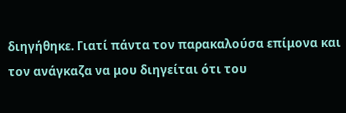διηγήθηκε. Γιατί πάντα τον παρακαλούσα επίμονα και τον ανάγκαζα να μου διηγείται ότι του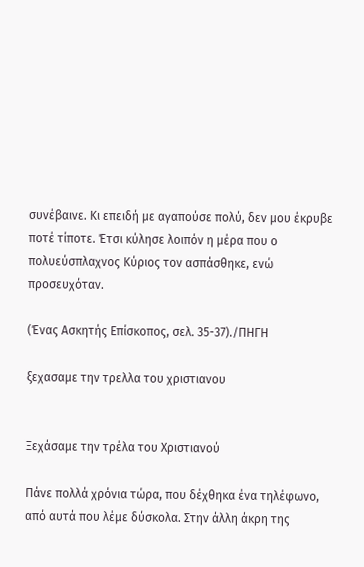συνέβαινε. Κι επειδή με αγαπούσε πολύ, δεν μου έκρυβε ποτέ τίποτε. Έτσι κύλησε λοιπόν η μέρα που ο πολυεύσπλαχνος Κύριος τον ασπάσθηκε, ενώ προσευχόταν.

(Ένας Ασκητής Επίσκοπος, σελ. 35-37)./ΠΗΓΗ

ξεχασαμε την τρελλα του χριστιανου


Ξεχάσαμε την τρέλα του Χριστιανού

Πάνε πολλά χρόνια τώρα, που δέχθηκα ένα τηλέφωνο, από αυτά που λέμε δύσκολα. Στην άλλη άκρη της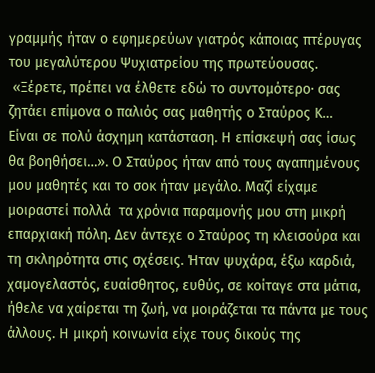γραμμής ήταν ο εφημερεύων γιατρός κάποιας πτέρυγας του μεγαλύτερου Ψυχιατρείου της πρωτεύουσας.
 «Ξέρετε, πρέπει να έλθετε εδώ το συντομότερο∙ σας ζητάει επίμονα ο παλιός σας μαθητής ο Σταύρος Κ…  Είναι σε πολύ άσχημη κατάσταση. Η επίσκεψή σας ίσως θα βοηθήσει…». Ο Σταύρος ήταν από τους αγαπημένους μου μαθητές και το σοκ ήταν μεγάλο. Μαζί είχαμε μοιραστεί πολλά  τα χρόνια παραμονής μου στη μικρή επαρχιακή πόλη. Δεν άντεχε ο Σταύρος τη κλεισούρα και τη σκληρότητα στις σχέσεις. Ήταν ψυχάρα, έξω καρδιά, χαμογελαστός, ευαίσθητος, ευθύς, σε κοίταγε στα μάτια, ήθελε να χαίρεται τη ζωή, να μοιράζεται τα πάντα με τους άλλους. Η μικρή κοινωνία είχε τους δικούς της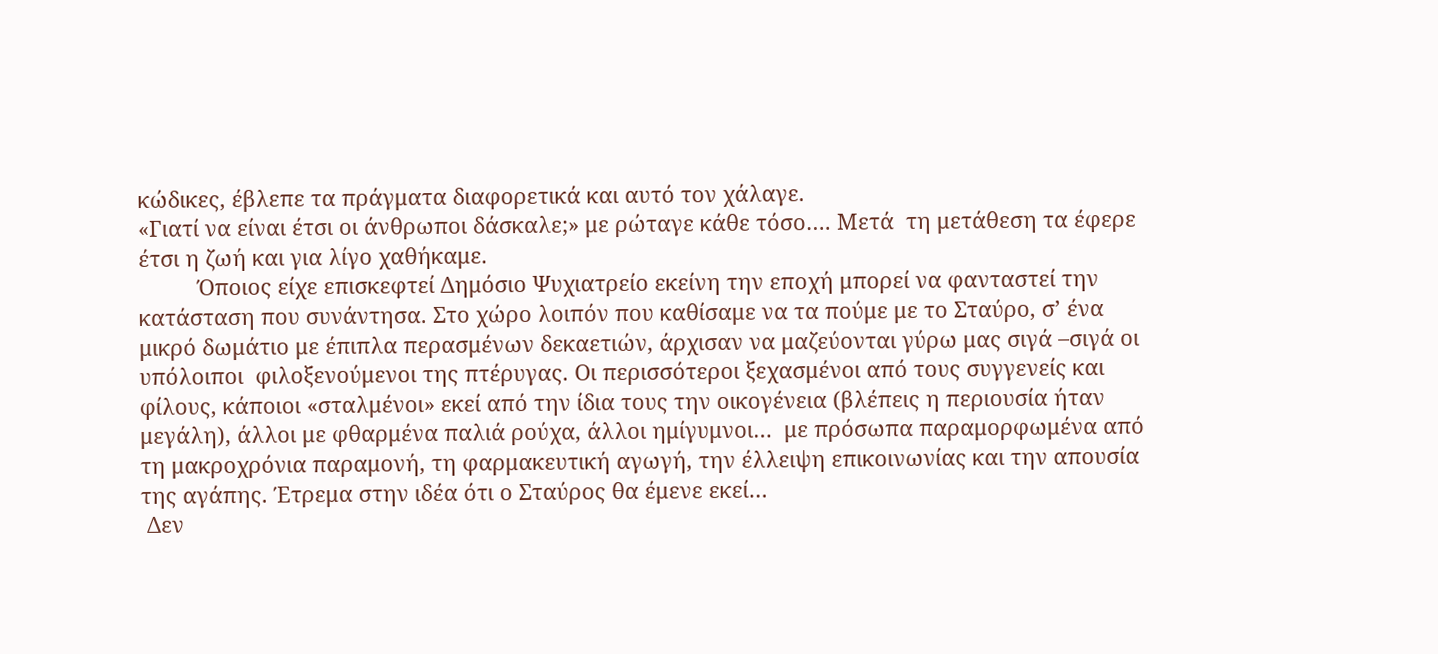κώδικες, έβλεπε τα πράγματα διαφορετικά και αυτό τον χάλαγε.
«Γιατί να είναι έτσι οι άνθρωποι δάσκαλε;» με ρώταγε κάθε τόσο…. Μετά  τη μετάθεση τα έφερε έτσι η ζωή και για λίγο χαθήκαμε.
          Όποιος είχε επισκεφτεί Δημόσιο Ψυχιατρείο εκείνη την εποχή μπορεί να φανταστεί την κατάσταση που συνάντησα. Στο χώρο λοιπόν που καθίσαμε να τα πούμε με το Σταύρο, σ’ ένα μικρό δωμάτιο με έπιπλα περασμένων δεκαετιών, άρχισαν να μαζεύονται γύρω μας σιγά –σιγά οι υπόλοιποι  φιλοξενούμενοι της πτέρυγας. Οι περισσότεροι ξεχασμένοι από τους συγγενείς και φίλους, κάποιοι «σταλμένοι» εκεί από την ίδια τους την οικογένεια (βλέπεις η περιουσία ήταν μεγάλη), άλλοι με φθαρμένα παλιά ρούχα, άλλοι ημίγυμνοι…  με πρόσωπα παραμορφωμένα από τη μακροχρόνια παραμονή, τη φαρμακευτική αγωγή, την έλλειψη επικοινωνίας και την απουσία της αγάπης. Έτρεμα στην ιδέα ότι ο Σταύρος θα έμενε εκεί…
 Δεν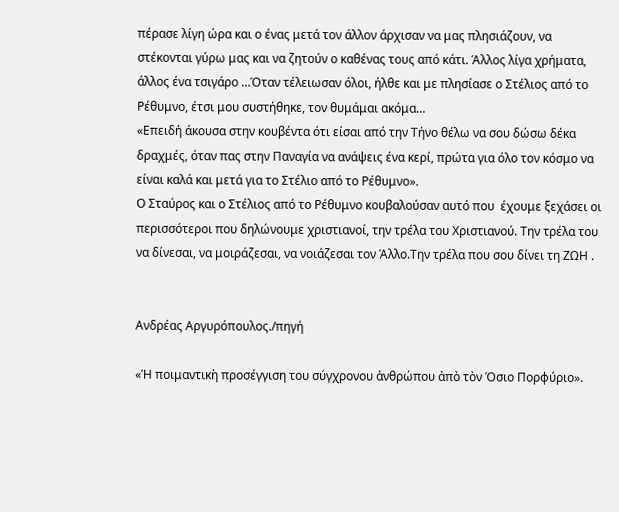πέρασε λίγη ώρα και ο ένας μετά τον άλλον άρχισαν να μας πλησιάζουν, να στέκονται γύρω μας και να ζητούν ο καθένας τους από κάτι. Άλλος λίγα χρήματα, άλλος ένα τσιγάρο …Όταν τέλειωσαν όλοι, ήλθε και με πλησίασε ο Στέλιος από το Ρέθυμνο, έτσι μου συστήθηκε, τον θυμάμαι ακόμα…
«Επειδή άκουσα στην κουβέντα ότι είσαι από την Τήνο θέλω να σου δώσω δέκα δραχμές, όταν πας στην Παναγία να ανάψεις ένα κερί, πρώτα για όλο τον κόσμο να είναι καλά και μετά για το Στέλιο από το Ρέθυμνο».
Ο Σταύρος και ο Στέλιος από το Ρέθυμνο κουβαλούσαν αυτό που  έχουμε ξεχάσει οι περισσότεροι που δηλώνουμε χριστιανοί, την τρέλα του Χριστιανού. Την τρέλα του να δίνεσαι, να μοιράζεσαι, να νοιάζεσαι τον Άλλο.Την τρέλα που σου δίνει τη ΖΩΗ .


Ανδρέας Αργυρόπουλος./πηγή

«Ἡ ποιμαντικὴ προσέγγιση του σύγχρονου ἀνθρώπου ἀπὸ τὸν Όσιο Πορφύριο».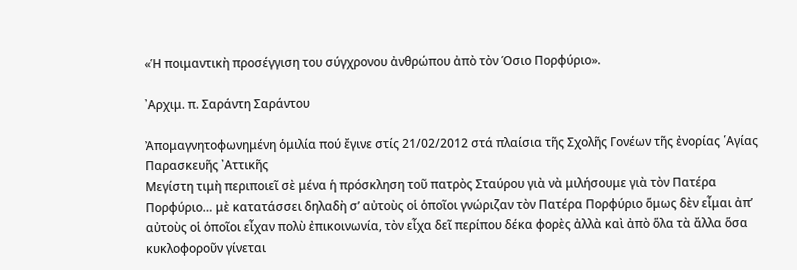«Ἡ ποιμαντικὴ προσέγγιση του σύγχρονου ἀνθρώπου ἀπὸ τὸν Όσιο Πορφύριο».

᾿Αρχιμ. π. Σαράντη Σαράντου

Ἀπομαγνητοφωνημένη ὁμιλία πού ἔγινε στίς 21/02/2012 στά πλαίσια τῆς Σχολῆς Γονέων τῆς ἐνορίας ῾Αγίας Παρασκευῆς ᾿Αττικῆς
Μεγίστη τιμὴ περιποιεῖ σὲ μένα ἡ πρόσκληση τοῦ πατρὸς Σταύρου γιὰ νὰ μιλήσουμε γιὰ τὸν Πατέρα Πορφύριο… μὲ κατατάσσει δηλαδὴ σ’ αὐτοὺς οἱ ὁποῖοι γνώριζαν τὸν Πατέρα Πορφύριο ὅμως δὲν εἶμαι ἀπ’ αὐτοὺς οἱ ὁποῖοι εἶχαν πολὺ ἐπικοινωνία, τὸν εἶχα δεῖ περίπου δέκα φορὲς ἀλλὰ καὶ ἀπὸ ὅλα τὰ ἄλλα ὅσα κυκλοφοροῦν γίνεται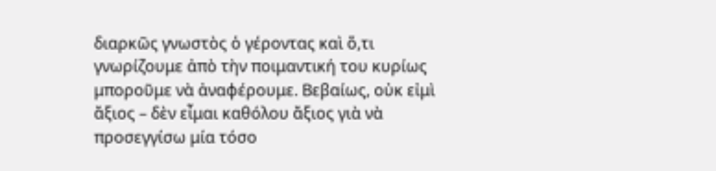διαρκῶς γνωστὸς ὁ γέροντας καὶ ὅ,τι γνωρίζουμε ἀπὸ τὴν ποιμαντική του κυρίως μποροῦμε νὰ ἀναφέρουμε. Βεβαίως, οὐκ εἰμὶ ἄξιος – δὲν εἶμαι καθόλου ἄξιος γιὰ νὰ προσεγγίσω μία τόσο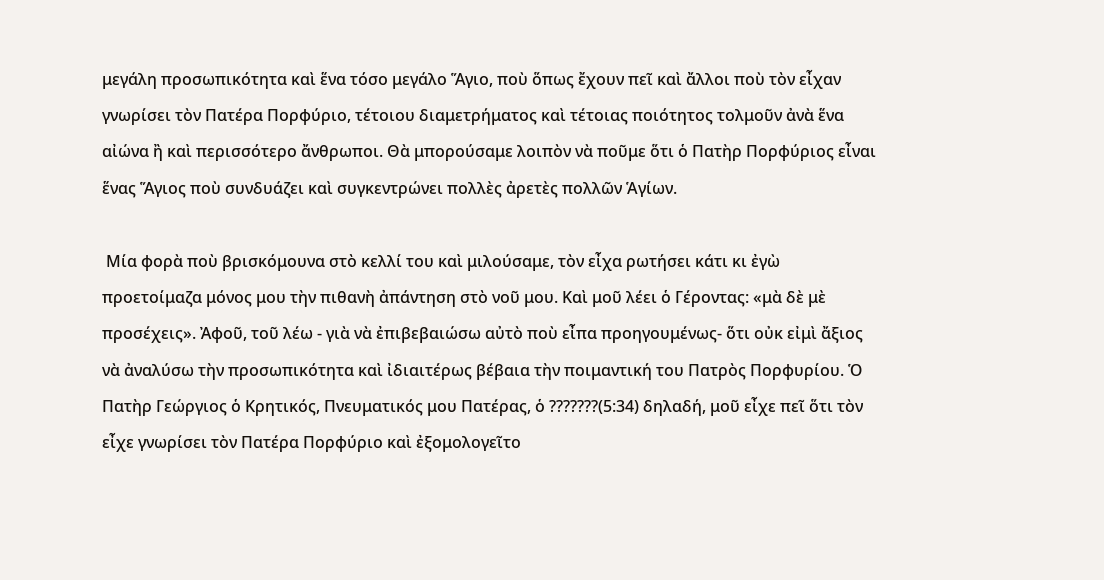μεγάλη προσωπικότητα καὶ ἕνα τόσο μεγάλο Ἅγιο, ποὺ ὅπως ἔχουν πεῖ καὶ ἄλλοι ποὺ τὸν εἶχαν γνωρίσει τὸν Πατέρα Πορφύριο, τέτοιου διαμετρήματος καὶ τέτοιας ποιότητος τολμοῦν ἀνὰ ἕνα αἰώνα ἢ καὶ περισσότερο ἄνθρωποι. Θὰ μπορούσαμε λοιπὸν νὰ ποῦμε ὅτι ὁ Πατὴρ Πορφύριος εἶναι ἕνας Ἅγιος ποὺ συνδυάζει καὶ συγκεντρώνει πολλὲς ἀρετὲς πολλῶν Ἁγίων.

 Μία φορὰ ποὺ βρισκόμουνα στὸ κελλί του καὶ μιλούσαμε, τὸν εἶχα ρωτήσει κάτι κι ἐγὼ προετοίμαζα μόνος μου τὴν πιθανὴ ἀπάντηση στὸ νοῦ μου. Καὶ μοῦ λέει ὁ Γέροντας: «μὰ δὲ μὲ προσέχεις». Ἀφοῦ, τοῦ λέω - γιὰ νὰ ἐπιβεβαιώσω αὐτὸ ποὺ εἶπα προηγουμένως- ὅτι οὐκ εἰμὶ ἄξιος νὰ ἀναλύσω τὴν προσωπικότητα καὶ ἰδιαιτέρως βέβαια τὴν ποιμαντική του Πατρὸς Πορφυρίου. Ὁ Πατὴρ Γεώργιος ὁ Κρητικός, Πνευματικός μου Πατέρας, ὁ ???????(5:34) δηλαδή, μοῦ εἶχε πεῖ ὅτι τὸν εἶχε γνωρίσει τὸν Πατέρα Πορφύριο καὶ ἐξομολογεῖτο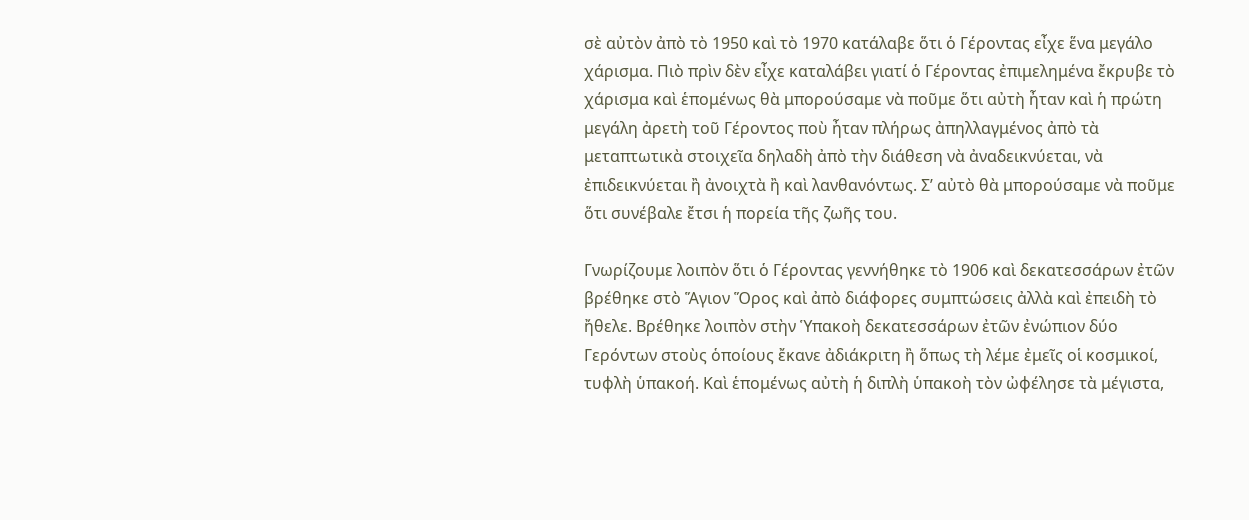σὲ αὐτὸν ἀπὸ τὸ 1950 καὶ τὸ 1970 κατάλαβε ὅτι ὁ Γέροντας εἶχε ἕνα μεγάλο χάρισμα. Πιὸ πρὶν δὲν εἶχε καταλάβει γιατί ὁ Γέροντας ἐπιμελημένα ἔκρυβε τὸ χάρισμα καὶ ἑπομένως θὰ μπορούσαμε νὰ ποῦμε ὅτι αὐτὴ ἦταν καὶ ἡ πρώτη μεγάλη ἀρετὴ τοῦ Γέροντος ποὺ ἦταν πλήρως ἀπηλλαγμένος ἀπὸ τὰ μεταπτωτικὰ στοιχεῖα δηλαδὴ ἀπὸ τὴν διάθεση νὰ ἀναδεικνύεται, νὰ ἐπιδεικνύεται ἢ ἀνοιχτὰ ἢ καὶ λανθανόντως. Σ’ αὐτὸ θὰ μπορούσαμε νὰ ποῦμε ὅτι συνέβαλε ἔτσι ἡ πορεία τῆς ζωῆς του.

Γνωρίζουμε λοιπὸν ὅτι ὁ Γέροντας γεννήθηκε τὸ 1906 καὶ δεκατεσσάρων ἐτῶν βρέθηκε στὸ Ἅγιον Ὅρος καὶ ἀπὸ διάφορες συμπτώσεις ἀλλὰ καὶ ἐπειδὴ τὸ ἤθελε. Βρέθηκε λοιπὸν στὴν Ὑπακοὴ δεκατεσσάρων ἐτῶν ἐνώπιον δύο Γερόντων στοὺς ὁποίους ἔκανε ἀδιάκριτη ἢ ὅπως τὴ λέμε ἐμεῖς οἱ κοσμικοί, τυφλὴ ὑπακοή. Καὶ ἑπομένως αὐτὴ ἡ διπλὴ ὑπακοὴ τὸν ὠφέλησε τὰ μέγιστα,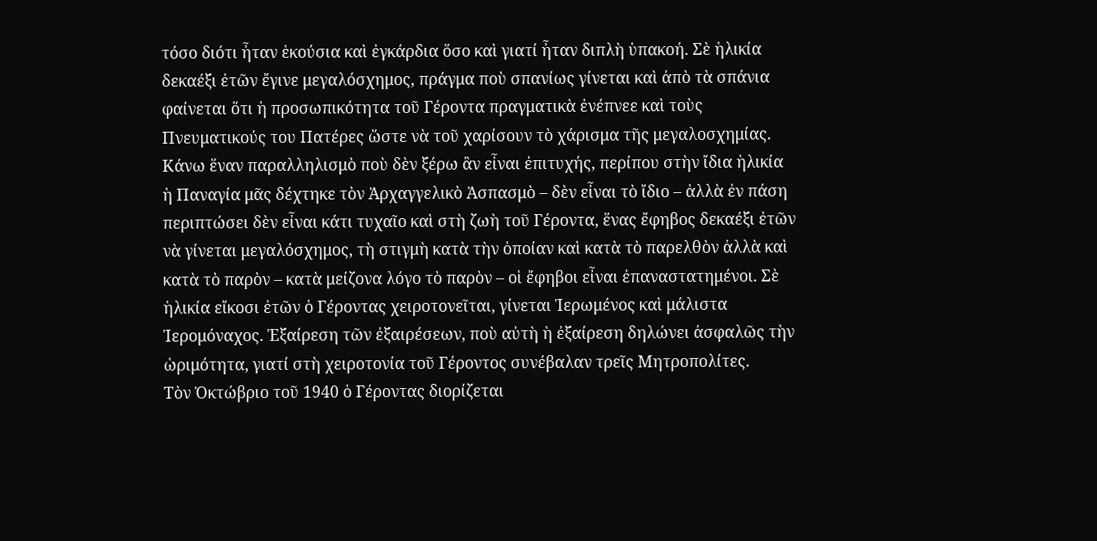τόσο διότι ἦταν ἑκούσια καὶ ἐγκάρδια ὅσο καὶ γιατί ἦταν διπλὴ ὑπακοή. Σὲ ἡλικία δεκαέξι ἐτῶν ἔγινε μεγαλόσχημος, πράγμα ποὺ σπανίως γίνεται καὶ ἀπὸ τὰ σπάνια φαίνεται ὅτι ἡ προσωπικότητα τοῦ Γέροντα πραγματικὰ ἐνέπνεε καὶ τοὺς Πνευματικούς του Πατέρες ὥστε νὰ τοῦ χαρίσουν τὸ χάρισμα τῆς μεγαλοσχημίας. Κάνω ἕναν παραλληλισμὸ ποὺ δὲν ξέρω ἂν εἶναι ἐπιτυχής, περίπου στὴν ἴδια ἡλικία ἡ Παναγία μᾶς δέχτηκε τὸν Ἀρχαγγελικὸ Ἀσπασμὸ – δὲν εἶναι τὸ ἴδιο – ἀλλὰ ἐν πάση περιπτώσει δὲν εἶναι κάτι τυχαῖο καὶ στὴ ζωὴ τοῦ Γέροντα, ἕνας ἔφηβος δεκαέξι ἐτῶν νὰ γίνεται μεγαλόσχημος, τὴ στιγμὴ κατὰ τὴν ὁποίαν καὶ κατὰ τὸ παρελθὸν ἀλλὰ καὶ κατὰ τὸ παρὸν – κατὰ μείζονα λόγο τὸ παρὸν – οἱ ἔφηβοι εἶναι ἐπαναστατημένοι. Σὲ ἡλικία εἴκοσι ἐτῶν ὁ Γέροντας χειροτονεῖται, γίνεται Ἱερωμένος καὶ μάλιστα Ἱερομόναχος. Ἐξαίρεση τῶν ἐξαιρέσεων, ποὺ αὐτὴ ἡ ἐξαίρεση δηλώνει ἀσφαλῶς τὴν ὡριμότητα, γιατί στὴ χειροτονία τοῦ Γέροντος συνέβαλαν τρεῖς Μητροπολίτες.
Τὸν Ὀκτώβριο τοῦ 1940 ὁ Γέροντας διορίζεται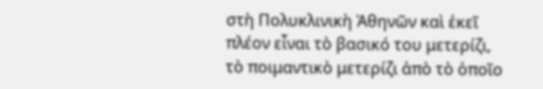στὴ Πολυκλινικὴ Ἀθηνῶν καὶ ἐκεῖ πλέον εἶναι τὸ βασικό του μετερίζι, τὸ ποιμαντικὸ μετερίζι ἀπὸ τὸ ὁποῖο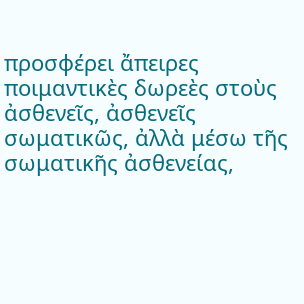προσφέρει ἄπειρες ποιμαντικὲς δωρεὲς στοὺς ἀσθενεῖς, ἀσθενεῖς σωματικῶς, ἀλλὰ μέσω τῆς σωματικῆς ἀσθενείας,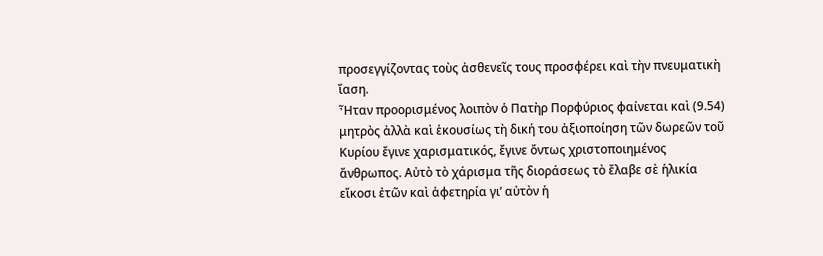προσεγγίζοντας τοὺς ἀσθενεῖς τους προσφέρει καὶ τὴν πνευματικὴ ἴαση.
Ἦταν προορισμένος λοιπὸν ὁ Πατὴρ Πορφύριος φαίνεται καὶ (9.54) μητρὸς ἀλλὰ καὶ ἑκουσίως τὴ δική του ἀξιοποίηση τῶν δωρεῶν τοῦ Κυρίου ἔγινε χαρισματικός, ἔγινε ὄντως χριστοποιημένος ἄνθρωπος. Αὐτὸ τὸ χάρισμα τῆς διοράσεως τὸ ἔλαβε σὲ ἡλικία εἴκοσι ἐτῶν καὶ ἀφετηρία γι’ αὐτὸν ἡ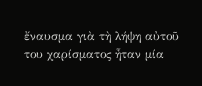ἔναυσμα γιὰ τὴ λήψη αὐτοῦ του χαρίσματος ἦταν μία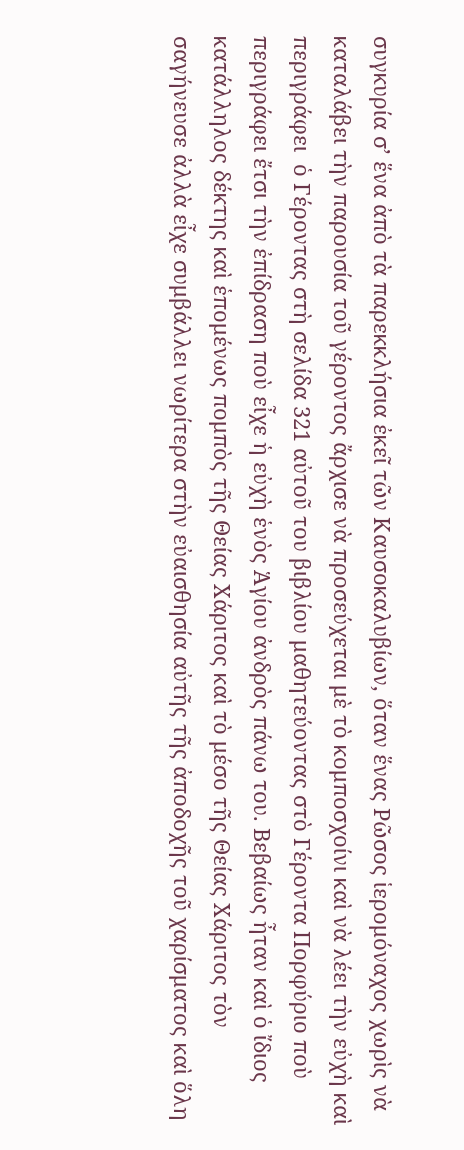συγκυρία σ’ ἕνα ἀπὸ τὰ παρεκκλήσια ἐκεῖ τῶν Καυσοκαλυβίων, ὅταν ἕνας Ρῶσος ἱερομόναχος χωρὶς νὰ καταλάβει τὴν παρουσία τοῦ γέροντος ἄρχισε νὰ προσεύχεται μὲ τὸ κομποσχοίνι καὶ νὰ λέει τὴν εὐχὴ καὶ περιγράφει  ὁ Γέροντας στὴ σελίδα 321 αὐτοῦ του βιβλίου μαθητεύοντας στὸ Γέροντα Πορφύριο ποὺ περιγράφει ἔτσι τὴν ἐπίδραση ποὺ εἶχε ἡ εὐχὴ ἑνὸς Ἁγίου ἀνδρὸς πάνω του. Βεβαίως ἦταν καὶ ὁ ἴδιος κατάλληλος δέκτης καὶ ἑπομένως πομπὸς τῆς Θείας Χάριτος καὶ τὸ μέσο τῆς Θείας Χάριτος τὸν σαγήνευσε ἀλλὰ εἶχε συμβάλλει νωρίτερα στὴν εὐαισθησία αὐτῆς τῆς ἀποδοχῆς τοῦ χαρίσματος καὶ ὅλη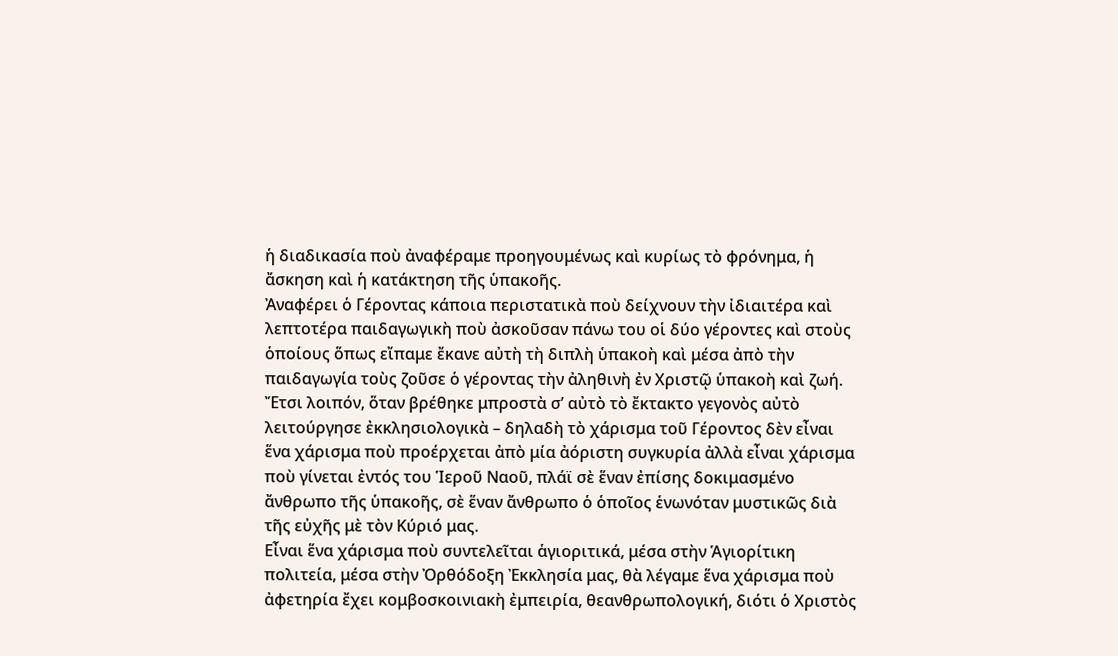ἡ διαδικασία ποὺ ἀναφέραμε προηγουμένως καὶ κυρίως τὸ φρόνημα, ἡ ἄσκηση καὶ ἡ κατάκτηση τῆς ὑπακοῆς.
Ἀναφέρει ὁ Γέροντας κάποια περιστατικὰ ποὺ δείχνουν τὴν ἰδιαιτέρα καὶ λεπτοτέρα παιδαγωγικὴ ποὺ ἀσκοῦσαν πάνω του οἱ δύο γέροντες καὶ στοὺς ὁποίους ὅπως εἴπαμε ἔκανε αὐτὴ τὴ διπλὴ ὑπακοὴ καὶ μέσα ἀπὸ τὴν παιδαγωγία τοὺς ζοῦσε ὁ γέροντας τὴν ἀληθινὴ ἐν Χριστῷ ὑπακοὴ καὶ ζωή. Ἔτσι λοιπόν, ὅταν βρέθηκε μπροστὰ σ’ αὐτὸ τὸ ἔκτακτο γεγονὸς αὐτὸ λειτούργησε ἐκκλησιολογικὰ – δηλαδὴ τὸ χάρισμα τοῦ Γέροντος δὲν εἶναι ἕνα χάρισμα ποὺ προέρχεται ἀπὸ μία ἀόριστη συγκυρία ἀλλὰ εἶναι χάρισμα ποὺ γίνεται ἐντός του Ἱεροῦ Ναοῦ, πλάϊ σὲ ἕναν ἐπίσης δοκιμασμένο ἄνθρωπο τῆς ὑπακοῆς, σὲ ἕναν ἄνθρωπο ὁ ὁποῖος ἑνωνόταν μυστικῶς διὰ τῆς εὐχῆς μὲ τὸν Κύριό μας.
Εἶναι ἕνα χάρισμα ποὺ συντελεῖται ἁγιοριτικά, μέσα στὴν Ἁγιορίτικη πολιτεία, μέσα στὴν Ὀρθόδοξη Ἐκκλησία μας, θὰ λέγαμε ἕνα χάρισμα ποὺ ἀφετηρία ἔχει κομβοσκοινιακὴ ἐμπειρία, θεανθρωπολογική, διότι ὁ Χριστὸς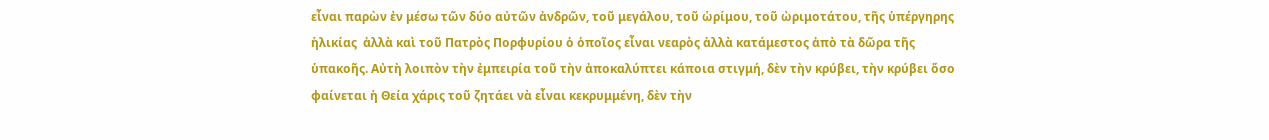εἶναι παρὼν ἐν μέσω τῶν δύο αὐτῶν ἀνδρῶν, τοῦ μεγάλου, τοῦ ὡρίμου, τοῦ ὠριμοτάτου, τῆς ὑπέργηρης ἡλικίας  ἀλλὰ καὶ τοῦ Πατρὸς Πορφυρίου ὁ ὁποῖος εἶναι νεαρὸς ἀλλὰ κατάμεστος ἀπὸ τὰ δῶρα τῆς ὑπακοῆς. Αὐτὴ λοιπὸν τὴν ἐμπειρία τοῦ τὴν ἀποκαλύπτει κάποια στιγμή, δὲν τὴν κρύβει, τὴν κρύβει ὅσο φαίνεται ἡ Θεία χάρις τοῦ ζητάει νὰ εἶναι κεκρυμμένη, δὲν τὴν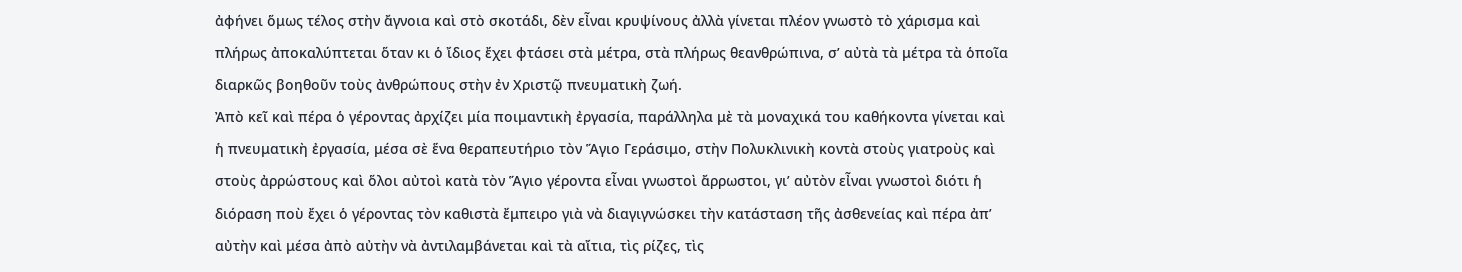ἀφήνει ὅμως τέλος στὴν ἄγνοια καὶ στὸ σκοτάδι, δὲν εἶναι κρυψίνους ἀλλὰ γίνεται πλέον γνωστὸ τὸ χάρισμα καὶ πλήρως ἀποκαλύπτεται ὅταν κι ὁ ἴδιος ἔχει φτάσει στὰ μέτρα, στὰ πλήρως θεανθρώπινα, σ’ αὐτὰ τὰ μέτρα τὰ ὁποῖα διαρκῶς βοηθοῦν τοὺς ἀνθρώπους στὴν ἐν Χριστῷ πνευματικὴ ζωή.
Ἀπὸ κεῖ καὶ πέρα ὁ γέροντας ἀρχίζει μία ποιμαντικὴ ἐργασία, παράλληλα μὲ τὰ μοναχικά του καθήκοντα γίνεται καὶ ἡ πνευματικὴ ἐργασία, μέσα σὲ ἕνα θεραπευτήριο τὸν Ἅγιο Γεράσιμο, στὴν Πολυκλινικὴ κοντὰ στοὺς γιατροὺς καὶ στοὺς ἀρρώστους καὶ ὅλοι αὐτοὶ κατὰ τὸν Ἅγιο γέροντα εἶναι γνωστοὶ ἄρρωστοι, γι’ αὐτὸν εἶναι γνωστοὶ διότι ἡ διόραση ποὺ ἔχει ὁ γέροντας τὸν καθιστὰ ἔμπειρο γιὰ νὰ διαγιγνώσκει τὴν κατάσταση τῆς ἀσθενείας καὶ πέρα ἀπ’ αὐτὴν καὶ μέσα ἀπὸ αὐτὴν νὰ ἀντιλαμβάνεται καὶ τὰ αἴτια, τὶς ρίζες, τὶς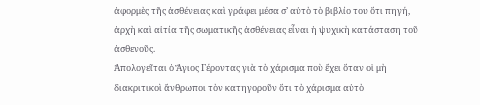ἀφορμὲς τῆς ἀσθένειας καὶ γράφει μέσα σ’ αὐτὸ τὸ βιβλίο του ὅτι πηγή, ἀρχὴ καὶ αἰτία τῆς σωματικῆς ἀσθένειας εἶναι ἡ ψυχικὴ κατάσταση τοῦ ἀσθενοῦς.
Ἀπολογεῖται ὁ Ἅγιος Γέροντας γιὰ τὸ χάρισμα ποὺ ἔχει ὅταν οἱ μὴ διακριτικοὶ ἄνθρωποι τὸν κατηγοροῦν ὅτι τὸ χάρισμα αὐτὸ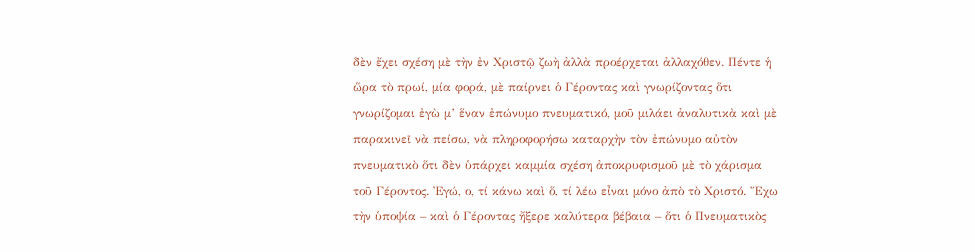δὲν ἔχει σχέση μὲ τὴν ἐν Χριστῷ ζωὴ ἀλλὰ προέρχεται ἀλλαχόθεν. Πέντε ἡ ὥρα τὸ πρωί, μία φορά, μὲ παίρνει ὁ Γέροντας καὶ γνωρίζοντας ὅτι γνωρίζομαι ἐγὼ μ’ ἕναν ἐπώνυμο πνευματικό, μοῦ μιλάει ἀναλυτικὰ καὶ μὲ παρακινεῖ νὰ πείσω, νὰ πληροφορήσω καταρχὴν τὸν ἐπώνυμο αὐτὸν πνευματικὸ ὅτι δὲν ὑπάρχει καμμία σχέση ἀποκρυφισμοῦ μὲ τὸ χάρισμα τοῦ Γέροντος. Ἐγώ, ο, τί κάνω καὶ ὅ, τί λέω εἶναι μόνο ἀπὸ τὸ Χριστό. Ἔχω τὴν ὑποψία – καὶ ὁ Γέροντας ἤξερε καλύτερα βέβαια – ὅτι ὁ Πνευματικὸς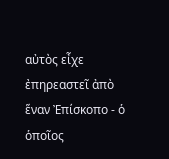αὐτὸς εἶχε ἐπηρεαστεῖ ἀπὸ ἕναν Ἐπίσκοπο - ὁ ὁποῖος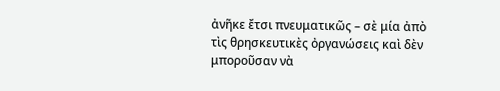ἀνῆκε ἔτσι πνευματικῶς – σὲ μία ἀπὸ τὶς θρησκευτικὲς ὀργανώσεις καὶ δὲν μποροῦσαν νὰ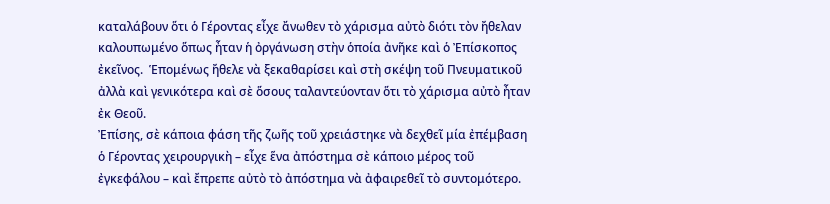καταλάβουν ὅτι ὁ Γέροντας εἶχε ἄνωθεν τὸ χάρισμα αὐτὸ διότι τὸν ἤθελαν καλουπωμένο ὅπως ἦταν ἡ ὀργάνωση στὴν ὁποία ἀνῆκε καὶ ὁ Ἐπίσκοπος ἐκεῖνος.  Ἑπομένως ἤθελε νὰ ξεκαθαρίσει καὶ στὴ σκέψη τοῦ Πνευματικοῦ ἀλλὰ καὶ γενικότερα καὶ σὲ ὅσους ταλαντεύονταν ὅτι τὸ χάρισμα αὐτὸ ἦταν ἐκ Θεοῦ.
Ἐπίσης, σὲ κάποια φάση τῆς ζωῆς τοῦ χρειάστηκε νὰ δεχθεῖ μία ἐπέμβαση ὁ Γέροντας χειρουργικὴ – εἶχε ἕνα ἀπόστημα σὲ κάποιο μέρος τοῦ ἐγκεφάλου – καὶ ἔπρεπε αὐτὸ τὸ ἀπόστημα νὰ ἀφαιρεθεῖ τὸ συντομότερο.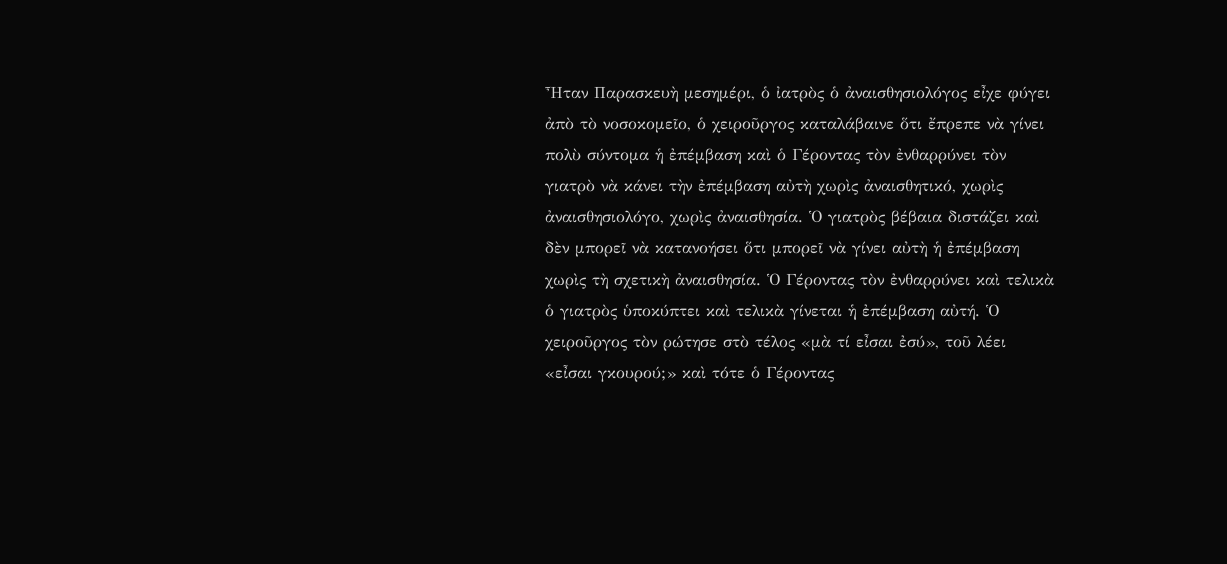Ἦταν Παρασκευὴ μεσημέρι, ὁ ἰατρὸς ὁ ἀναισθησιολόγος εἶχε φύγει ἀπὸ τὸ νοσοκομεῖο, ὁ χειροῦργος καταλάβαινε ὅτι ἔπρεπε νὰ γίνει πολὺ σύντομα ἡ ἐπέμβαση καὶ ὁ Γέροντας τὸν ἐνθαρρύνει τὸν γιατρὸ νὰ κάνει τὴν ἐπέμβαση αὐτὴ χωρὶς ἀναισθητικό, χωρὶς ἀναισθησιολόγο, χωρὶς ἀναισθησία. Ὁ γιατρὸς βέβαια διστάζει καὶ δὲν μπορεῖ νὰ κατανοήσει ὅτι μπορεῖ νὰ γίνει αὐτὴ ἡ ἐπέμβαση χωρὶς τὴ σχετικὴ ἀναισθησία. Ὁ Γέροντας τὸν ἐνθαρρύνει καὶ τελικὰ ὁ γιατρὸς ὑποκύπτει καὶ τελικὰ γίνεται ἡ ἐπέμβαση αὐτή. Ὁ χειροῦργος τὸν ρώτησε στὸ τέλος «μὰ τί εἶσαι ἐσύ», τοῦ λέει «εἶσαι γκουρού;» καὶ τότε ὁ Γέροντας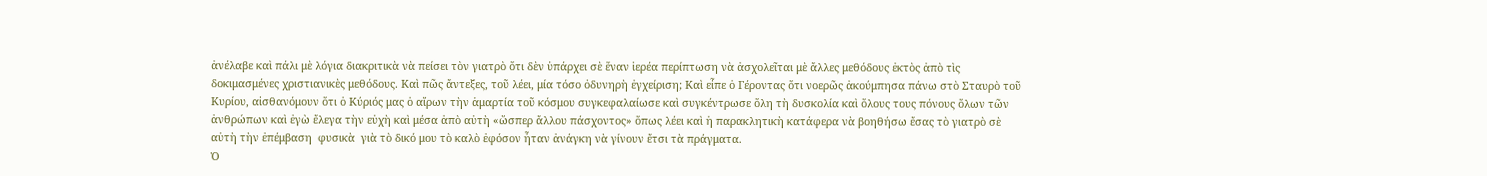ἀνέλαβε καὶ πάλι μὲ λόγια διακριτικὰ νὰ πείσει τὸν γιατρὸ ὅτι δὲν ὑπάρχει σὲ ἕναν ἱερέα περίπτωση νὰ ἀσχολεῖται μὲ ἄλλες μεθόδους ἐκτὸς ἀπὸ τὶς δοκιμασμένες χριστιανικὲς μεθόδους. Καὶ πῶς ἄντεξες, τοῦ λέει, μία τόσο ὀδυνηρὴ ἐγχείριση; Καὶ εἶπε ὁ Γέροντας ὅτι νοερῶς ἀκούμπησα πάνω στὸ Σταυρὸ τοῦ Κυρίου, αἰσθανόμουν ὅτι ὁ Κύριός μας ὁ αἴρων τὴν ἁμαρτία τοῦ κόσμου συγκεφαλαίωσε καὶ συγκέντρωσε ὅλη τὴ δυσκολία καὶ ὅλους τους πόνους ὅλων τῶν ἀνθρώπων καὶ ἐγὼ ἔλεγα τὴν εὐχὴ καὶ μέσα ἀπὸ αὐτὴ «ὥσπερ ἄλλου πάσχοντος» ὅπως λέει καὶ ἡ παρακλητικὴ κατάφερα νὰ βοηθήσω ἔσας τὸ γιατρὸ σὲ αὐτὴ τὴν ἐπέμβαση  φυσικὰ  γιὰ τὸ δικό μου τὸ καλὸ ἐφόσον ἦταν ἀνάγκη νὰ γίνουν ἔτσι τὰ πράγματα.
Ὁ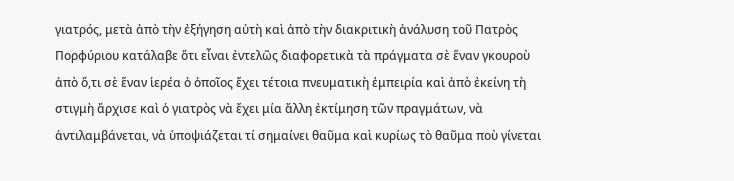γιατρός, μετὰ ἀπὸ τὴν ἐξήγηση αὐτὴ καὶ ἀπὸ τὴν διακριτικὴ ἀνάλυση τοῦ Πατρὸς Πορφύριου κατάλαβε ὅτι εἶναι ἐντελῶς διαφορετικὰ τὰ πράγματα σὲ ἕναν γκουροὺ ἀπὸ ὅ,τι σὲ ἕναν ἱερέα ὁ ὁποῖος ἔχει τέτοια πνευματικὴ ἐμπειρία καὶ ἀπὸ ἐκείνη τὴ στιγμὴ ἄρχισε καὶ ὁ γιατρὸς νὰ ἔχει μία ἄλλη ἐκτίμηση τῶν πραγμάτων, νὰ ἀντιλαμβάνεται, νὰ ὑποψιάζεται τί σημαίνει θαῦμα καὶ κυρίως τὸ θαῦμα ποὺ γίνεται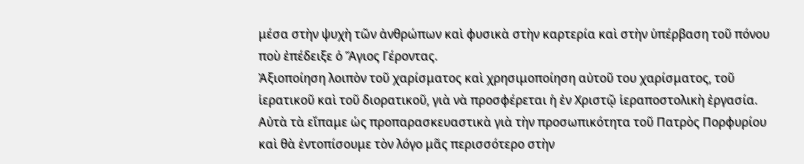μέσα στὴν ψυχὴ τῶν ἀνθρώπων καὶ φυσικὰ στὴν καρτερία καὶ στὴν ὑπέρβαση τοῦ πόνου ποὺ ἐπέδειξε ὁ Ἅγιος Γέροντας.
Ἀξιοποίηση λοιπὸν τοῦ χαρίσματος καὶ χρησιμοποίηση αὐτοῦ του χαρίσματος, τοῦ ἱερατικοῦ καὶ τοῦ διορατικοῦ, γιὰ νὰ προσφέρεται ἡ ἐν Χριστῷ ἱεραποστολικὴ ἐργασία. Αὐτὰ τὰ εἴπαμε ὡς προπαρασκευαστικὰ γιὰ τὴν προσωπικότητα τοῦ Πατρὸς Πορφυρίου καὶ θὰ ἐντοπίσουμε τὸν λόγο μᾶς περισσότερο στὴν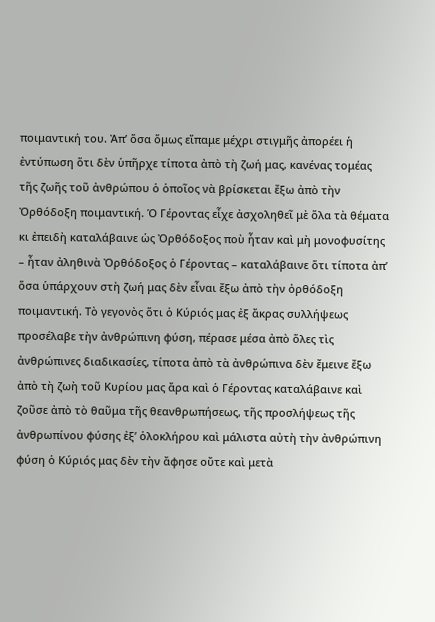ποιμαντική του. Ἀπ’ ὅσα ὅμως εἴπαμε μέχρι στιγμῆς ἀπορέει ἡ ἐντύπωση ὅτι δὲν ὑπῆρχε τίποτα ἀπὸ τὴ ζωή μας, κανένας τομέας τῆς ζωῆς τοῦ ἀνθρώπου ὁ ὁποῖος νὰ βρίσκεται ἔξω ἀπὸ τὴν Ὀρθόδοξη ποιμαντική. Ὁ Γέροντας εἶχε ἀσχοληθεῖ μὲ ὅλα τὰ θέματα κι ἐπειδὴ καταλάβαινε ὡς Ὀρθόδοξος ποὺ ἦταν καὶ μὴ μονοφυσίτης – ἦταν ἀληθινὰ Ὀρθόδοξος ὁ Γέροντας – καταλάβαινε ὅτι τίποτα ἀπ’ ὅσα ὑπάρχουν στὴ ζωή μας δὲν εἶναι ἔξω ἀπὸ τὴν ὀρθόδοξη ποιμαντική. Τὸ γεγονὸς ὅτι ὁ Κύριός μας ἐξ ἄκρας συλλήψεως προσέλαβε τὴν ἀνθρώπινη φύση, πέρασε μέσα ἀπὸ ὅλες τὶς ἀνθρώπινες διαδικασίες, τίποτα ἀπὸ τὰ ἀνθρώπινα δὲν ἔμεινε ἔξω ἀπὸ τὴ ζωὴ τοῦ Κυρίου μας ἄρα καὶ ὁ Γέροντας καταλάβαινε καὶ ζοῦσε ἀπὸ τὸ θαῦμα τῆς θεανθρωπήσεως, τῆς προσλήψεως τῆς ἀνθρωπίνου φύσης ἐξ’ ὁλοκλήρου καὶ μάλιστα αὐτὴ τὴν ἀνθρώπινη φύση ὁ Κύριός μας δὲν τὴν ἄφησε οὔτε καὶ μετὰ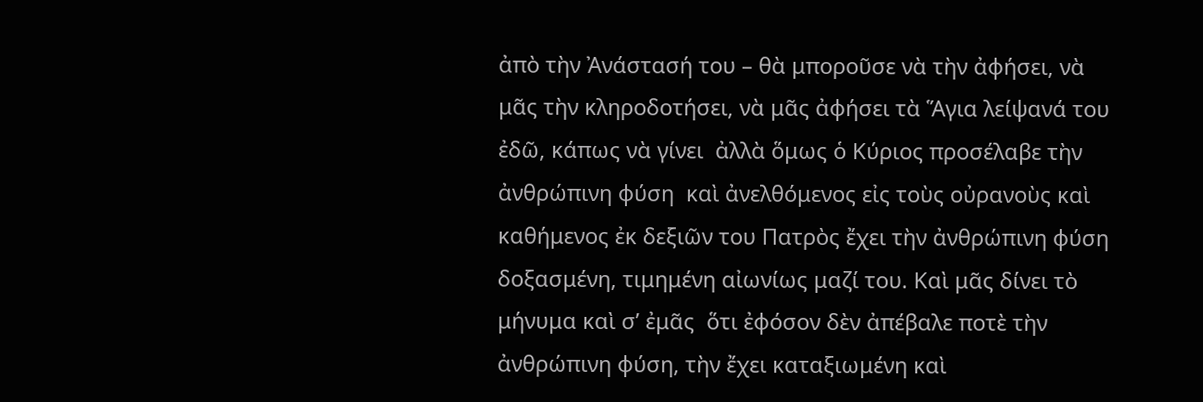ἀπὸ τὴν Ἀνάστασή του – θὰ μποροῦσε νὰ τὴν ἀφήσει, νὰ μᾶς τὴν κληροδοτήσει, νὰ μᾶς ἀφήσει τὰ Ἅγια λείψανά του ἐδῶ, κάπως νὰ γίνει  ἀλλὰ ὅμως ὁ Κύριος προσέλαβε τὴν ἀνθρώπινη φύση  καὶ ἀνελθόμενος εἰς τοὺς οὐρανοὺς καὶ καθήμενος ἐκ δεξιῶν του Πατρὸς ἔχει τὴν ἀνθρώπινη φύση δοξασμένη, τιμημένη αἰωνίως μαζί του. Καὶ μᾶς δίνει τὸ μήνυμα καὶ σ’ ἐμᾶς  ὅτι ἐφόσον δὲν ἀπέβαλε ποτὲ τὴν ἀνθρώπινη φύση, τὴν ἔχει καταξιωμένη καὶ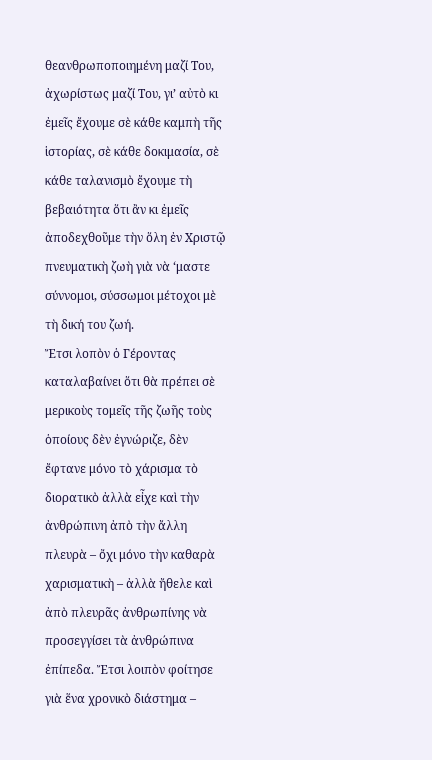θεανθρωποποιημένη μαζί Του, ἀχωρίστως μαζί Του, γι’ αὐτὸ κι ἐμεῖς ἔχουμε σὲ κάθε καμπὴ τῆς ἱστορίας, σὲ κάθε δοκιμασία, σὲ κάθε ταλανισμὸ ἔχουμε τὴ βεβαιότητα ὅτι ἂν κι ἐμεῖς ἀποδεχθοῦμε τὴν ὅλη ἐν Χριστῷ πνευματικὴ ζωὴ γιὰ νὰ ‘μαστε σύννομοι, σύσσωμοι μέτοχοι μὲ τὴ δική του ζωή.
Ἔτσι λοπὸν ὁ Γέροντας καταλαβαίνει ὅτι θὰ πρέπει σὲ μερικοὺς τομεῖς τῆς ζωῆς τοὺς ὁποίους δὲν ἐγνώριζε, δὲν ἔφτανε μόνο τὸ χάρισμα τὸ διορατικὸ ἀλλὰ εἶχε καὶ τὴν ἀνθρώπινη ἀπὸ τὴν ἄλλη πλευρὰ – ὄχι μόνο τὴν καθαρὰ χαρισματικὴ – ἀλλὰ ἤθελε καὶ ἀπὸ πλευρᾶς ἀνθρωπίνης νὰ προσεγγίσει τὰ ἀνθρώπινα ἐπίπεδα. Ἔτσι λοιπὸν φοίτησε γιὰ ἕνα χρονικὸ διάστημα –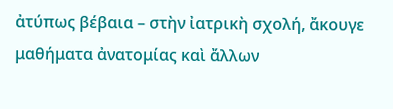ἀτύπως βέβαια – στὴν ἰατρικὴ σχολή, ἄκουγε μαθήματα ἀνατομίας καὶ ἄλλων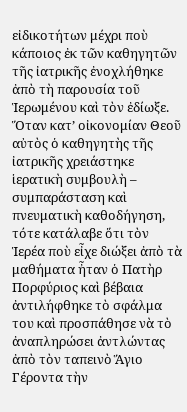εἰδικοτήτων μέχρι ποὺ κάποιος ἐκ τῶν καθηγητῶν τῆς ἰατρικῆς ἐνοχλήθηκε ἀπὸ τὴ παρουσία τοῦ Ἱερωμένου καὶ τὸν ἐδίωξε. Ὅταν κατ’ οἰκονομίαν Θεοῦ αὐτὸς ὁ καθηγητὴς τῆς ἰατρικῆς χρειάστηκε ἱερατικὴ συμβουλὴ – συμπαράσταση καὶ πνευματικὴ καθοδήγηση, τότε κατάλαβε ὅτι τὸν Ἱερέα ποὺ εἶχε διώξει ἀπὸ τὰ μαθήματα ἦταν ὁ Πατὴρ Πορφύριος καὶ βέβαια ἀντιλήφθηκε τὸ σφάλμα του καὶ προσπάθησε νὰ τὸ ἀναπληρώσει ἀντλώντας ἀπὸ τὸν ταπεινὸ Ἅγιο Γέροντα τὴν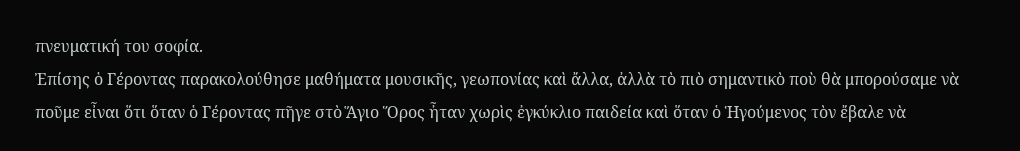πνευματική του σοφία.
Ἐπίσης ὁ Γέροντας παρακολούθησε μαθήματα μουσικῆς, γεωπονίας καὶ ἄλλα, ἀλλὰ τὸ πιὸ σημαντικὸ ποὺ θὰ μπορούσαμε νὰ ποῦμε εἶναι ὅτι ὅταν ὁ Γέροντας πῆγε στὸ Ἅγιο Ὅρος ἦταν χωρὶς ἐγκύκλιο παιδεία καὶ ὅταν ὁ Ἡγούμενος τὸν ἔβαλε νὰ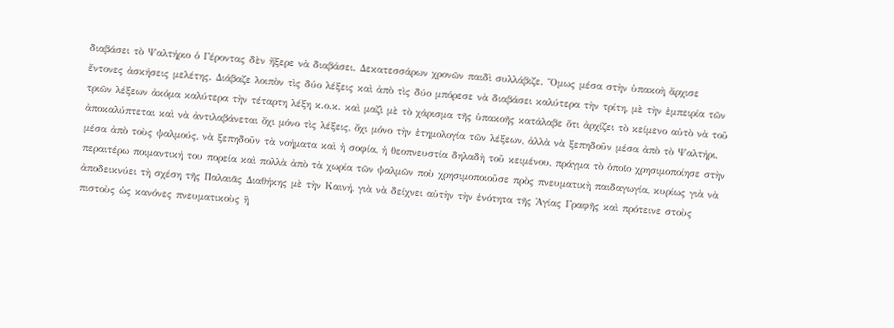διαβάσει τὸ Ψαλτήριο ὁ Γέροντας δὲν ἤξερε νὰ διαβάσει. Δεκατεσσάρων χρονῶν παιδὶ συλλάβιζε. Ὅμως μέσα στὴν ὑπακοὴ ἄρχισε ἔντονες ἀσκήσεις μελέτης. Διάβαζε λοιπὸν τὶς δύο λέξεις καὶ ἀπὸ τὶς δύο μπόρεσε νὰ διαβάσει καλύτερα τὴν τρίτη, μὲ τὴν ἐμπειρία τῶν τριῶν λέξεων ἀκόμα καλύτερα τὴν τέταρτη λέξη κ.ο.κ. καὶ μαζὶ μὲ τὸ χάρισμα τῆς ὑπακοῆς κατάλαβε ὅτι ἀρχίζει τὸ κείμενο αὐτὸ νὰ τοῦ ἀποκαλύπτεται καὶ νὰ ἀντιλαβάνεται ὄχι μόνο τὶς λέξεις, ὄχι μόνο τὴν ἐτημολογία τῶν λέξεων, ἀλλὰ νὰ ξεπηδοῦν μέσα ἀπὸ τὸ Ψαλτήρι, μέσα ἀπὸ τοὺς ψαλμούς, νὰ ξεπηδοῦν τὰ νοήματα καὶ ἡ σοφία, ἡ θεοπνευστία δηλαδὴ τοῦ κειμένου, πράγμα τὸ ὁποῖο χρησιμοποίησε στὴν περαιτέρω ποιμαντική του πορεία καὶ πολλὰ ἀπὸ τὰ χωρία τῶν ψαλμῶν ποὺ χρησιμοποιοῦσε πρὸς πνευματικὴ παιδαγωγία, κυρίως γιὰ νὰ ἀποδεικνύει τὴ σχέση τῆς Παλαιᾶς Διαθήκης μὲ τὴν Καινή, γιὰ νὰ δείχνει αὐτὴν τὴν ἑνότητα τῆς Ἁγίας Γραφῆς καὶ πρότεινε στοὺς πιστοὺς ὡς κανόνες πνευματικοὺς ἢ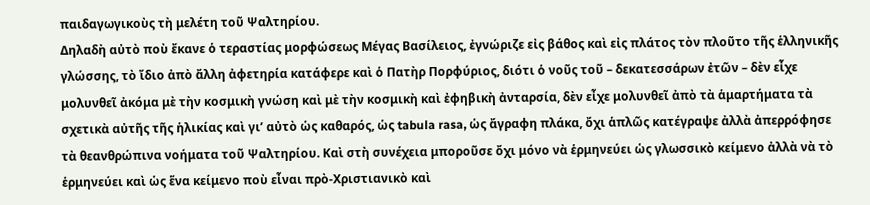παιδαγωγικοὺς τὴ μελέτη τοῦ Ψαλτηρίου.
Δηλαδὴ αὐτὸ ποὺ ἔκανε ὁ τεραστίας μορφώσεως Μέγας Βασίλειος, ἐγνώριζε εἰς βάθος καὶ εἰς πλάτος τὸν πλοῦτο τῆς ἑλληνικῆς γλώσσης, τὸ ἴδιο ἀπὸ ἄλλη ἀφετηρία κατάφερε καὶ ὁ Πατὴρ Πορφύριος, διότι ὁ νοῦς τοῦ – δεκατεσσάρων ἐτῶν – δὲν εἶχε μολυνθεῖ ἀκόμα μὲ τὴν κοσμικὴ γνώση καὶ μὲ τὴν κοσμικὴ καὶ ἐφηβικὴ ἀνταρσία, δὲν εἶχε μολυνθεῖ ἀπὸ τὰ ἁμαρτήματα τὰ σχετικὰ αὐτῆς τῆς ἡλικίας καὶ γι’ αὐτὸ ὡς καθαρός, ὡς tabula rasa, ὡς ἄγραφη πλάκα, ὄχι ἁπλῶς κατέγραψε ἀλλὰ ἀπερρόφησε τὰ θεανθρώπινα νοήματα τοῦ Ψαλτηρίου. Καὶ στὴ συνέχεια μποροῦσε ὄχι μόνο νὰ ἑρμηνεύει ὡς γλωσσικὸ κείμενο ἀλλὰ νὰ τὸ ἑρμηνεύει καὶ ὡς ἕνα κείμενο ποὺ εἶναι πρὸ-Χριστιανικὸ καὶ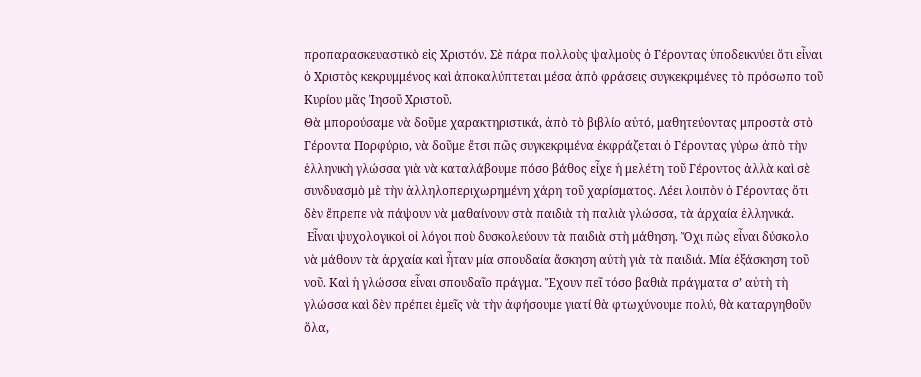προπαρασκευαστικὸ εἰς Χριστόν. Σὲ πάρα πολλοὺς ψαλμοὺς ὁ Γέροντας ὑποδεικνύει ὅτι εἶναι ὁ Χριστὸς κεκρυμμένος καὶ ἀποκαλύπτεται μέσα ἀπὸ φράσεις συγκεκριμένες τὸ πρόσωπο τοῦ Κυρίου μᾶς Ἰησοῦ Χριστοῦ.
Θὰ μπορούσαμε νὰ δοῦμε χαρακτηριστικά, ἀπὸ τὸ βιβλίο αὐτό, μαθητεύοντας μπροστὰ στὸ Γέροντα Πορφύριο, νὰ δοῦμε ἔτσι πῶς συγκεκριμένα ἐκφράζεται ὁ Γέροντας γύρω ἀπὸ τὴν ἑλληνικὴ γλώσσα γιὰ νὰ καταλάβουμε πόσο βάθος εἶχε ἡ μελέτη τοῦ Γέροντος ἀλλὰ καὶ σὲ συνδυασμὸ μὲ τὴν ἀλληλοπεριχωρημένη χάρη τοῦ χαρίσματος. Λέει λοιπὸν ὁ Γέροντας ὅτι δὲν ἔπρεπε νὰ πάψουν νὰ μαθαίνουν στὰ παιδιὰ τὴ παλιὰ γλώσσα, τὰ ἀρχαία ἑλληνικά.
 Εἶναι ψυχολογικοὶ οἱ λόγοι ποὺ δυσκολεύουν τὰ παιδιὰ στὴ μάθηση. Ὄχι πὼς εἶναι δύσκολο νὰ μάθουν τὰ ἀρχαία καὶ ἦταν μία σπουδαία ἄσκηση αὐτὴ γιὰ τὰ παιδιά. Μία ἐξάσκηση τοῦ νοῦ. Καὶ ἡ γλώσσα εἶναι σπουδαῖο πράγμα. Ἔχουν πεῖ τόσο βαθιὰ πράγματα σ’ αὐτὴ τὴ γλώσσα καὶ δὲν πρέπει ἐμεῖς νὰ τὴν ἀφήσουμε γιατί θὰ φτωχύνουμε πολύ, θὰ καταργηθοῦν ὅλα,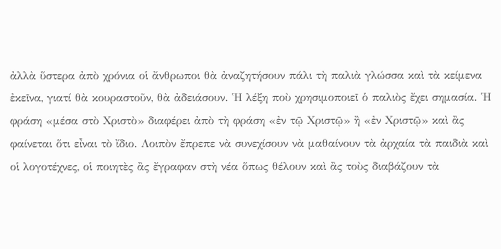ἀλλὰ ὕστερα ἀπὸ χρόνια οἱ ἄνθρωποι θὰ ἀναζητήσουν πάλι τὴ παλιὰ γλώσσα καὶ τὰ κείμενα ἐκεῖνα, γιατί θὰ κουραστοῦν, θὰ ἀδειάσουν. Ἡ λέξη ποὺ χρησιμοποιεῖ ὁ παλιὸς ἔχει σημασία. Ἡ φράση «μέσα στὸ Χριστὸ» διαφέρει ἀπὸ τὴ φράση «ἐν τῷ Χριστῷ» ἢ «ἐν Χριστῷ» καὶ ἂς φαίνεται ὅτι εἶναι τὸ ἴδιο. Λοιπὸν ἔπρεπε νὰ συνεχίσουν νὰ μαθαίνουν τὰ ἀρχαία τὰ παιδιὰ καὶ οἱ λογοτέχνες, οἱ ποιητὲς ἂς ἔγραφαν στὴ νέα ὅπως θέλουν καὶ ἂς τοὺς διαβάζουν τὰ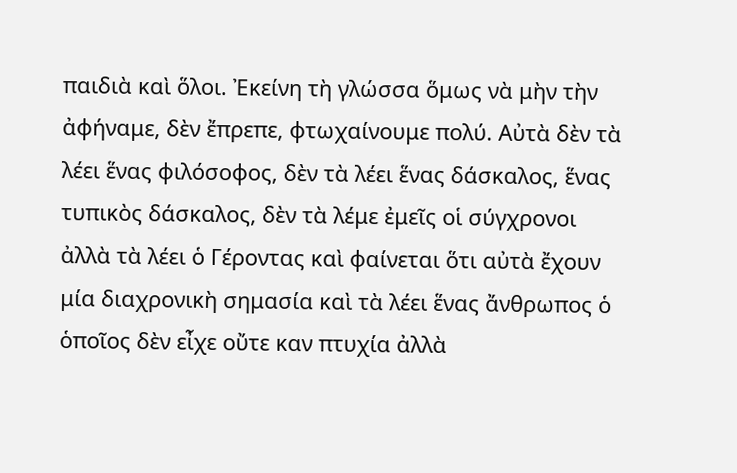παιδιὰ καὶ ὅλοι. Ἐκείνη τὴ γλώσσα ὅμως νὰ μὴν τὴν ἀφήναμε, δὲν ἔπρεπε, φτωχαίνουμε πολύ. Αὐτὰ δὲν τὰ λέει ἕνας φιλόσοφος, δὲν τὰ λέει ἕνας δάσκαλος, ἕνας τυπικὸς δάσκαλος, δὲν τὰ λέμε ἐμεῖς οἱ σύγχρονοι ἀλλὰ τὰ λέει ὁ Γέροντας καὶ φαίνεται ὅτι αὐτὰ ἔχουν μία διαχρονικὴ σημασία καὶ τὰ λέει ἕνας ἄνθρωπος ὁ ὁποῖος δὲν εἶχε οὔτε καν πτυχία ἀλλὰ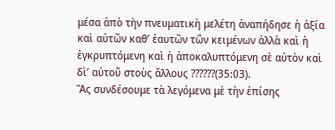μέσα ἀπὸ τὴν πνευματικὴ μελέτη ἀναπήδησε ἡ ἀξία καὶ αὐτῶν καθ’ ἑαυτῶν τῶν κειμένων ἀλλὰ καὶ ἡ ἐγκρυπτόμενη καὶ ἡ ἀποκαλυπτόμενη σὲ αὐτὸν καὶ δὶ’ αὐτοῦ στοὺς ἄλλους ??????(35:03).
Ἂς συνδέσουμε τὰ λεγόμενα μὲ τὴν ἐπίσης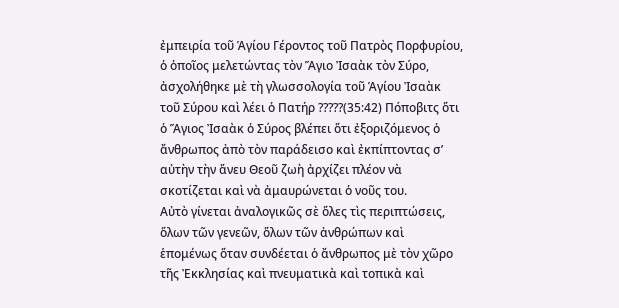ἐμπειρία τοῦ Ἁγίου Γέροντος τοῦ Πατρὸς Πορφυρίου, ὁ ὁποῖος μελετώντας τὸν Ἅγιο Ἰσαὰκ τὸν Σύρο, ἀσχολήθηκε μὲ τὴ γλωσσολογία τοῦ Ἁγίου Ἰσαὰκ τοῦ Σύρου καὶ λέει ὁ Πατήρ ?????(35:42) Πόποβιτς ὅτι ὁ Ἅγιος Ἰσαὰκ ὁ Σύρος βλέπει ὅτι ἐξοριζόμενος ὁ ἄνθρωπος ἀπὸ τὸν παράδεισο καὶ ἐκπίπτοντας σ’ αὐτὴν τὴν ἄνευ Θεοῦ ζωὴ ἀρχίζει πλέον νὰ σκοτίζεται καὶ νὰ ἀμαυρώνεται ὁ νοῦς του.
Αὐτὸ γίνεται ἀναλογικῶς σὲ ὅλες τὶς περιπτώσεις, ὅλων τῶν γενεῶν, ὅλων τῶν ἀνθρώπων καὶ ἑπομένως ὅταν συνδέεται ὁ ἄνθρωπος μὲ τὸν χῶρο τῆς Ἐκκλησίας καὶ πνευματικὰ καὶ τοπικὰ καὶ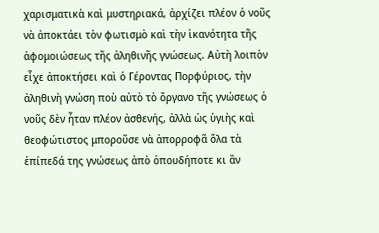χαρισματικὰ καὶ μυστηριακά, ἀρχίζει πλέον ὁ νοῦς νὰ ἀποκτάει τὸν φωτισμὸ καὶ τὴν ἱκανότητα τῆς ἀφομοιώσεως τῆς ἀληθινῆς γνώσεως. Αὐτὴ λοιπὸν εἶχε ἀποκτήσει καὶ ὁ Γέροντας Πορφύριος, τὴν ἀληθινὴ γνώση ποὺ αὐτὸ τὸ ὄργανο τῆς γνώσεως ὁ νοῦς δὲν ἦταν πλέον ἀσθενής, ἀλλὰ ὡς ὑγιὴς καὶ θεοφώτιστος μποροῦσε νὰ ἀπορροφᾶ ὅλα τὰ ἐπίπεδά της γνώσεως ἀπὸ ὁπουδήποτε κι ἂν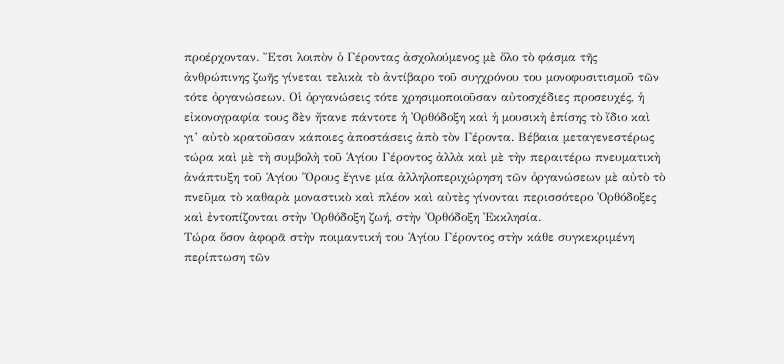προέρχονταν. Ἔτσι λοιπὸν ὁ Γέροντας ἀσχολούμενος μὲ ὅλο τὸ φάσμα τῆς ἀνθρώπινης ζωῆς γίνεται τελικὰ τὸ ἀντίβαρο τοῦ συγχρόνου του μονοφυσιτισμοῦ τῶν τότε ὀργανώσεων. Οἱ ὀργανώσεις τότε χρησιμοποιοῦσαν αὐτοσχέδιες προσευχές, ἡ εἰκονογραφία τους δὲν ἤτανε πάντοτε ἡ Ὀρθόδοξη καὶ ἡ μουσικὴ ἐπίσης τὸ ἴδιο καὶ γι’ αὐτὸ κρατοῦσαν κάποιες ἀποστάσεις ἀπὸ τὸν Γέροντα. Βέβαια μεταγενεστέρως τώρα καὶ μὲ τὴ συμβολὴ τοῦ Ἁγίου Γέροντος ἀλλὰ καὶ μὲ τὴν περαιτέρω πνευματικὴ ἀνάπτυξη τοῦ Ἁγίου Ὅρους ἔγινε μία ἀλληλοπεριχώρηση τῶν ὀργανώσεων μὲ αὐτὸ τὸ πνεῦμα τὸ καθαρὰ μοναστικὸ καὶ πλέον καὶ αὐτὲς γίνονται περισσότερο Ὀρθόδοξες καὶ ἐντοπίζονται στὴν Ὀρθόδοξη ζωή, στὴν Ὀρθόδοξη Ἐκκλησία.
Τώρα ὅσον ἀφορᾶ στὴν ποιμαντική του Ἁγίου Γέροντος στὴν κάθε συγκεκριμένη περίπτωση τῶν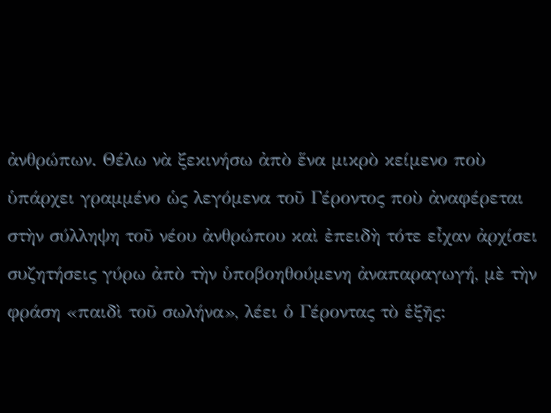ἀνθρώπων. Θέλω νὰ ξεκινήσω ἀπὸ ἕνα μικρὸ κείμενο ποὺ ὑπάρχει γραμμένο ὡς λεγόμενα τοῦ Γέροντος ποὺ ἀναφέρεται στὴν σύλληψη τοῦ νέου ἀνθρώπου καὶ ἐπειδὴ τότε εἶχαν ἀρχίσει συζητήσεις γύρω ἀπὸ τὴν ὑποβοηθούμενη ἀναπαραγωγή, μὲ τὴν φράση «παιδὶ τοῦ σωλήνα», λέει ὁ Γέροντας τὸ ἑξῆς: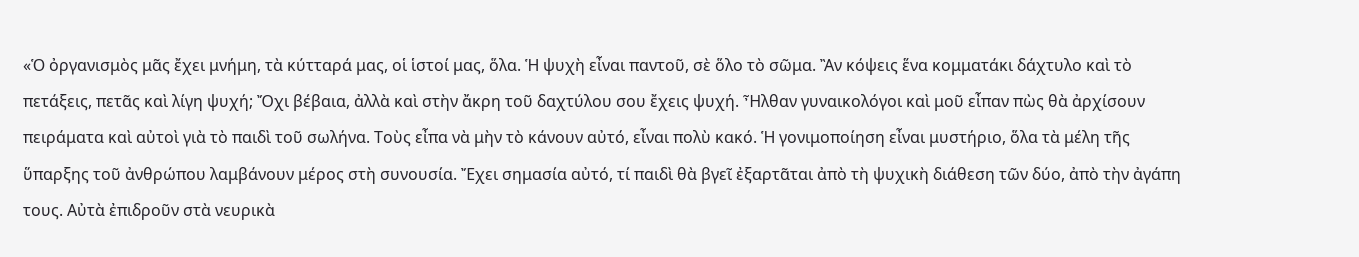«Ὁ ὀργανισμὸς μᾶς ἔχει μνήμη, τὰ κύτταρά μας, οἱ ἱστοί μας, ὅλα. Ἡ ψυχὴ εἶναι παντοῦ, σὲ ὅλο τὸ σῶμα. Ἂν κόψεις ἕνα κομματάκι δάχτυλο καὶ τὸ πετάξεις, πετᾶς καὶ λίγη ψυχή; Ὄχι βέβαια, ἀλλὰ καὶ στὴν ἄκρη τοῦ δαχτύλου σου ἔχεις ψυχή. Ἦλθαν γυναικολόγοι καὶ μοῦ εἶπαν πὼς θὰ ἀρχίσουν πειράματα καὶ αὐτοὶ γιὰ τὸ παιδὶ τοῦ σωλήνα. Τοὺς εἶπα νὰ μὴν τὸ κάνουν αὐτό, εἶναι πολὺ κακό. Ἡ γονιμοποίηση εἶναι μυστήριο, ὅλα τὰ μέλη τῆς ὕπαρξης τοῦ ἀνθρώπου λαμβάνουν μέρος στὴ συνουσία. Ἔχει σημασία αὐτό, τί παιδὶ θὰ βγεῖ ἐξαρτᾶται ἀπὸ τὴ ψυχικὴ διάθεση τῶν δύο, ἀπὸ τὴν ἀγάπη τους. Αὐτὰ ἐπιδροῦν στὰ νευρικὰ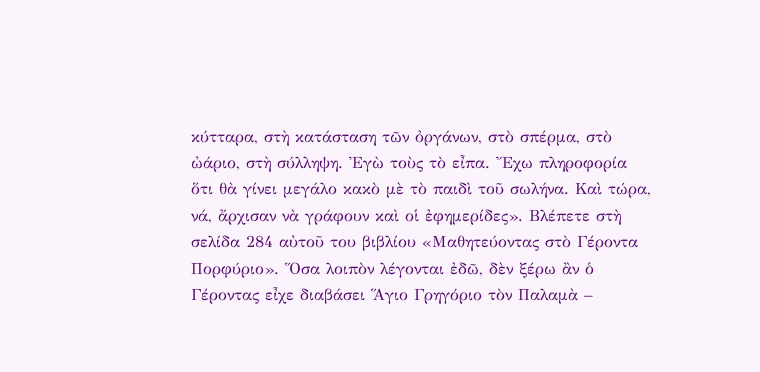κύτταρα, στὴ κατάσταση τῶν ὀργάνων, στὸ σπέρμα, στὸ ὠάριο, στὴ σύλληψη. Ἐγὼ τοὺς τὸ εἶπα. Ἔχω πληροφορία ὅτι θὰ γίνει μεγάλο κακὸ μὲ τὸ παιδὶ τοῦ σωλήνα. Καὶ τώρα, νά, ἄρχισαν νὰ γράφουν καὶ οἱ ἐφημερίδες». Βλέπετε στὴ σελίδα 284 αὐτοῦ του βιβλίου «Μαθητεύοντας στὸ Γέροντα Πορφύριο». Ὅσα λοιπὸν λέγονται ἐδῶ, δὲν ξέρω ἂν ὁ Γέροντας εἶχε διαβάσει Ἅγιο Γρηγόριο τὸν Παλαμὰ –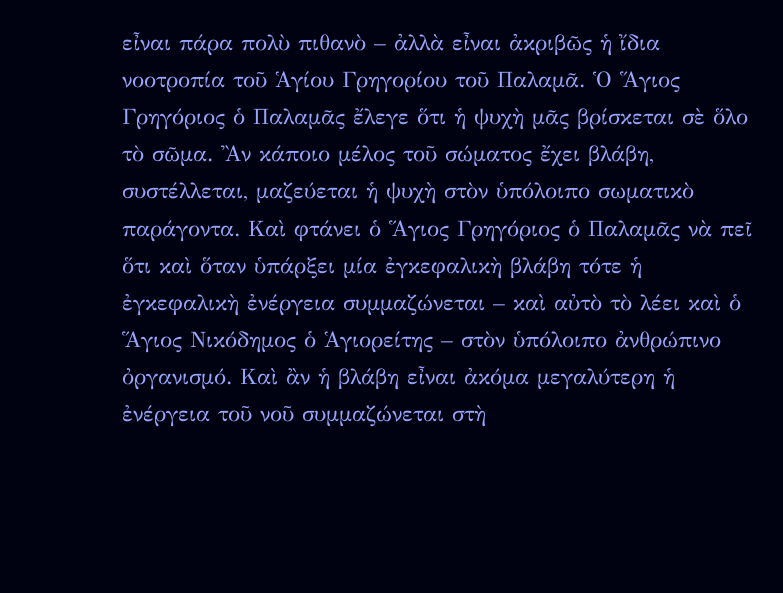εἶναι πάρα πολὺ πιθανὸ – ἀλλὰ εἶναι ἀκριβῶς ἡ ἴδια νοοτροπία τοῦ Ἁγίου Γρηγορίου τοῦ Παλαμᾶ. Ὁ Ἅγιος Γρηγόριος ὁ Παλαμᾶς ἔλεγε ὅτι ἡ ψυχὴ μᾶς βρίσκεται σὲ ὅλο τὸ σῶμα. Ἂν κάποιο μέλος τοῦ σώματος ἔχει βλάβη, συστέλλεται, μαζεύεται ἡ ψυχὴ στὸν ὑπόλοιπο σωματικὸ παράγοντα. Καὶ φτάνει ὁ Ἅγιος Γρηγόριος ὁ Παλαμᾶς νὰ πεῖ ὅτι καὶ ὅταν ὑπάρξει μία ἐγκεφαλικὴ βλάβη τότε ἡ ἐγκεφαλικὴ ἐνέργεια συμμαζώνεται – καὶ αὐτὸ τὸ λέει καὶ ὁ Ἅγιος Νικόδημος ὁ Ἁγιορείτης – στὸν ὑπόλοιπο ἀνθρώπινο ὀργανισμό. Καὶ ἂν ἡ βλάβη εἶναι ἀκόμα μεγαλύτερη ἡ ἐνέργεια τοῦ νοῦ συμμαζώνεται στὴ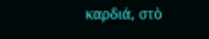καρδιά, στὸ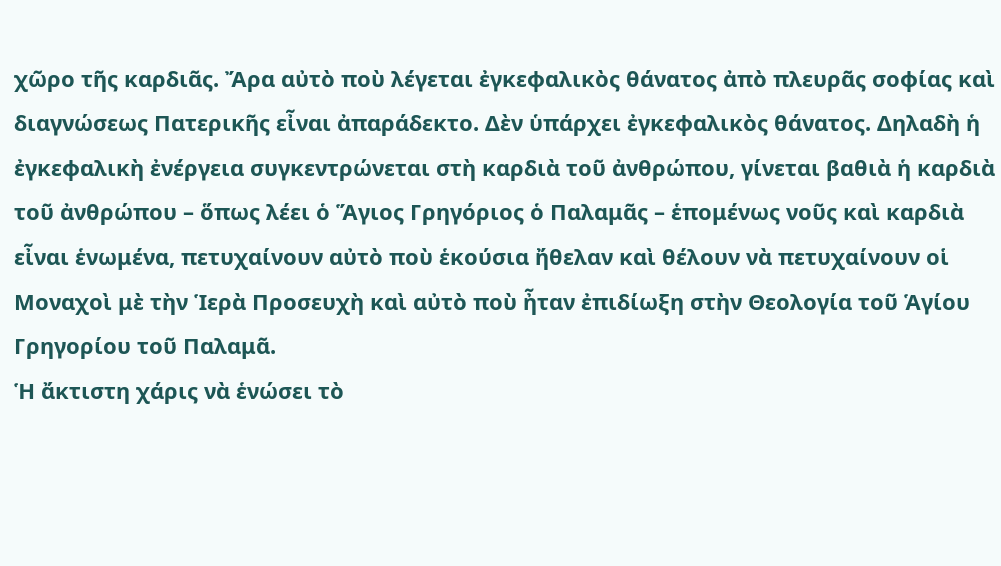χῶρο τῆς καρδιᾶς. Ἄρα αὐτὸ ποὺ λέγεται ἐγκεφαλικὸς θάνατος ἀπὸ πλευρᾶς σοφίας καὶ διαγνώσεως Πατερικῆς εἶναι ἀπαράδεκτο. Δὲν ὑπάρχει ἐγκεφαλικὸς θάνατος. Δηλαδὴ ἡ ἐγκεφαλικὴ ἐνέργεια συγκεντρώνεται στὴ καρδιὰ τοῦ ἀνθρώπου, γίνεται βαθιὰ ἡ καρδιὰ τοῦ ἀνθρώπου – ὅπως λέει ὁ Ἅγιος Γρηγόριος ὁ Παλαμᾶς – ἑπομένως νοῦς καὶ καρδιὰ εἶναι ἑνωμένα, πετυχαίνουν αὐτὸ ποὺ ἑκούσια ἤθελαν καὶ θέλουν νὰ πετυχαίνουν οἱ Μοναχοὶ μὲ τὴν Ἱερὰ Προσευχὴ καὶ αὐτὸ ποὺ ἦταν ἐπιδίωξη στὴν Θεολογία τοῦ Ἁγίου Γρηγορίου τοῦ Παλαμᾶ.
Ἡ ἄκτιστη χάρις νὰ ἑνώσει τὸ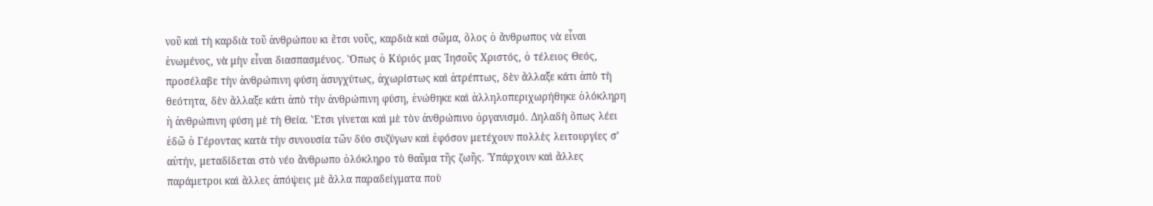νοῦ καὶ τὴ καρδιὰ τοῦ ἀνθρώπου κι ἔτσι νοῦς, καρδιὰ καὶ σῶμα, ὅλος ὁ ἄνθρωπος νὰ εἶναι ἑνωμένος, νὰ μὴν εἶναι διασπασμένος. Ὅπως ὁ Κύριός μας Ἰησοῦς Χριστός, ὁ τέλειος Θεός, προσέλαβε τὴν ἀνθρώπινη φύση ἀσυγχύτως, ἀχωρίστως καὶ ἀτρέπτως, δὲν ἄλλαξε κάτι ἀπὸ τὴ θεότητα, δὲν ἄλλαξε κάτι ἀπὸ τὴν ἀνθρώπινη φύση, ἑνώθηκε καὶ ἀλληλοπεριχωρήθηκε ὁλόκληρη ἡ ἀνθρώπινη φύση μὲ τὴ Θεία. Ἔτσι γίνεται καὶ μὲ τὸν ἀνθρώπινο ὀργανισμό. Δηλαδὴ ὅπως λέει ἐδῶ ὁ Γέροντας κατὰ τὴν συνουσία τῶν δύο συζύγων καὶ ἐφόσον μετέχουν πολλὲς λειτουργίες σ’ αὐτήν, μεταδίδεται στὸ νέο ἄνθρωπο ὁλόκληρο τὸ θαῦμα τῆς ζωῆς. Ὑπάρχουν καὶ ἄλλες παράμετροι καὶ ἄλλες ἀπόψεις μὲ ἄλλα παραδείγματα ποὺ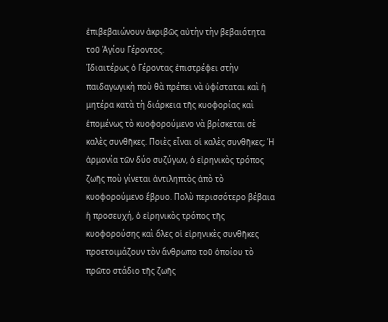ἐπιβεβαιώνουν ἀκριβῶς αὐτὴν τὴν βεβαιότητα τοῦ Ἁγίου Γέροντος.
Ἰδιαιτέρως ὁ Γέροντας ἐπιστρέφει στὴν παιδαγωγικὴ ποὺ θὰ πρέπει νὰ ὑφίσταται καὶ ἡ μητέρα κατὰ τὴ διάρκεια τῆς κυοφορίας καὶ ἑπομένως τὸ κυοφορούμενο νὰ βρίσκεται σὲ καλὲς συνθῆκες. Ποιὲς εἶναι οἱ καλὲς συνθῆκες; Ἡ ἁρμονία τῶν δύο συζύγων, ὁ εἰρηνικὸς τρόπος ζωῆς ποὺ γίνεται ἀντιληπτὸς ἀπὸ τὸ κυοφορούμενο ἔβρυο. Πολὺ περισσότερο βέβαια ἡ προσευχή, ὁ εἰρηνικὸς τρόπος τῆς κυοφορούσης καὶ ὅλες οἱ εἰρηνικὲς συνθῆκες προετοιμάζουν τὸν ἄνθρωπο τοῦ ὁποίου τὸ πρῶτο στάδιο τῆς ζωῆς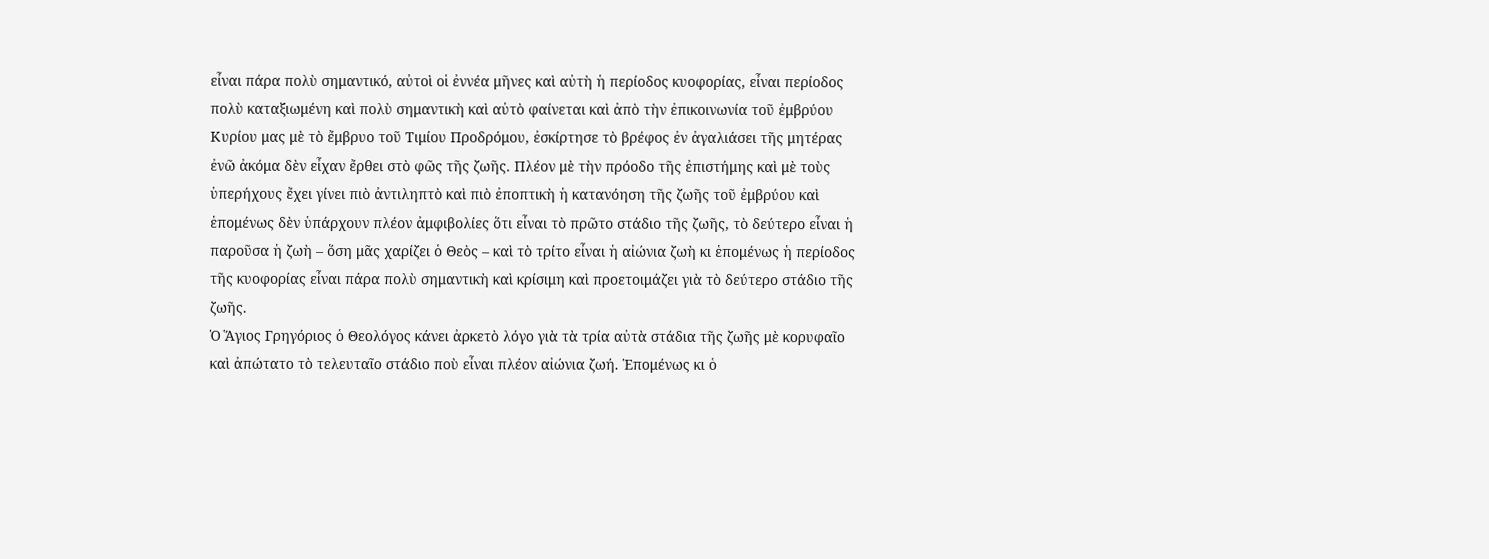εἶναι πάρα πολὺ σημαντικό, αὐτοὶ οἱ ἐννέα μῆνες καὶ αὐτὴ ἡ περίοδος κυοφορίας, εἶναι περίοδος πολὺ καταξιωμένη καὶ πολὺ σημαντικὴ καὶ αὐτὸ φαίνεται καὶ ἀπὸ τὴν ἐπικοινωνία τοῦ ἐμβρύου Κυρίου μας μὲ τὸ ἔμβρυο τοῦ Τιμίου Προδρόμου, ἐσκίρτησε τὸ βρέφος ἐν ἀγαλιάσει τῆς μητέρας ἐνῶ ἀκόμα δὲν εἶχαν ἔρθει στὸ φῶς τῆς ζωῆς. Πλέον μὲ τὴν πρόοδο τῆς ἐπιστήμης καὶ μὲ τοὺς ὑπερήχους ἔχει γίνει πιὸ ἀντιληπτὸ καὶ πιὸ ἐποπτικὴ ἡ κατανόηση τῆς ζωῆς τοῦ ἐμβρύου καὶ ἑπομένως δὲν ὑπάρχουν πλέον ἀμφιβολίες ὅτι εἶναι τὸ πρῶτο στάδιο τῆς ζωῆς, τὸ δεύτερο εἶναι ἡ παροῦσα ἡ ζωὴ – ὅση μᾶς χαρίζει ὁ Θεὸς – καὶ τὸ τρίτο εἶναι ἡ αἰώνια ζωὴ κι ἑπομένως ἡ περίοδος τῆς κυοφορίας εἶναι πάρα πολὺ σημαντικὴ καὶ κρίσιμη καὶ προετοιμάζει γιὰ τὸ δεύτερο στάδιο τῆς ζωῆς.
Ὁ Ἅγιος Γρηγόριος ὁ Θεολόγος κάνει ἀρκετὸ λόγο γιὰ τὰ τρία αὐτὰ στάδια τῆς ζωῆς μὲ κορυφαῖο καὶ ἀπώτατο τὸ τελευταῖο στάδιο ποὺ εἶναι πλέον αἰώνια ζωή. Ἑπομένως κι ὁ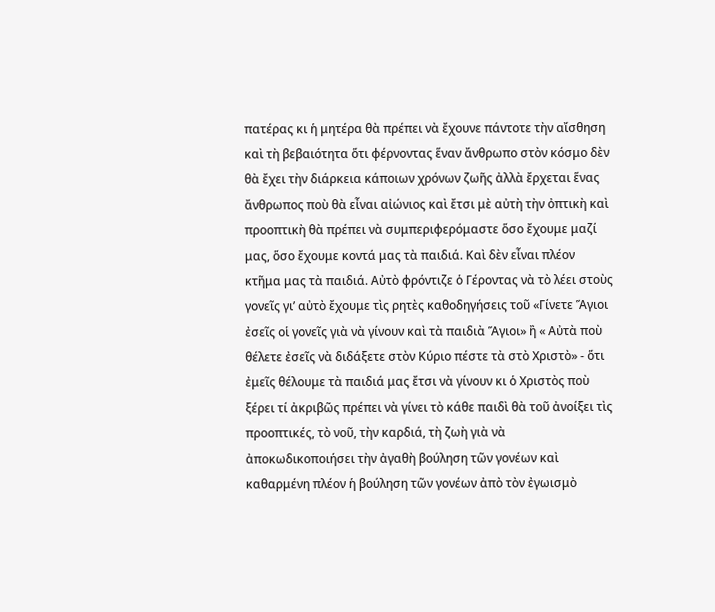πατέρας κι ἡ μητέρα θὰ πρέπει νὰ ἔχουνε πάντοτε τὴν αἴσθηση καὶ τὴ βεβαιότητα ὅτι φέρνοντας ἕναν ἄνθρωπο στὸν κόσμο δὲν θὰ ἔχει τὴν διάρκεια κάποιων χρόνων ζωῆς ἀλλὰ ἔρχεται ἕνας ἄνθρωπος ποὺ θὰ εἶναι αἰώνιος καὶ ἔτσι μὲ αὐτὴ τὴν ὀπτικὴ καὶ προοπτικὴ θὰ πρέπει νὰ συμπεριφερόμαστε ὅσο ἔχουμε μαζί μας, ὅσο ἔχουμε κοντά μας τὰ παιδιά. Καὶ δὲν εἶναι πλέον κτῆμα μας τὰ παιδιά. Αὐτὸ φρόντιζε ὁ Γέροντας νὰ τὸ λέει στοὺς γονεῖς γι’ αὐτὸ ἔχουμε τὶς ρητὲς καθοδηγήσεις τοῦ «Γίνετε Ἅγιοι ἐσεῖς οἱ γονεῖς γιὰ νὰ γίνουν καὶ τὰ παιδιὰ Ἅγιοι» ἢ « Αὐτὰ ποὺ θέλετε ἐσεῖς νὰ διδάξετε στὸν Κύριο πέστε τὰ στὸ Χριστὸ» - ὅτι ἐμεῖς θέλουμε τὰ παιδιά μας ἔτσι νὰ γίνουν κι ὁ Χριστὸς ποὺ ξέρει τί ἀκριβῶς πρέπει νὰ γίνει τὸ κάθε παιδὶ θὰ τοῦ ἀνοίξει τὶς προοπτικές, τὸ νοῦ, τὴν καρδιά, τὴ ζωὴ γιὰ νὰ ἀποκωδικοποιήσει τὴν ἀγαθὴ βούληση τῶν γονέων καὶ καθαρμένη πλέον ἡ βούληση τῶν γονέων ἀπὸ τὸν ἐγωισμὸ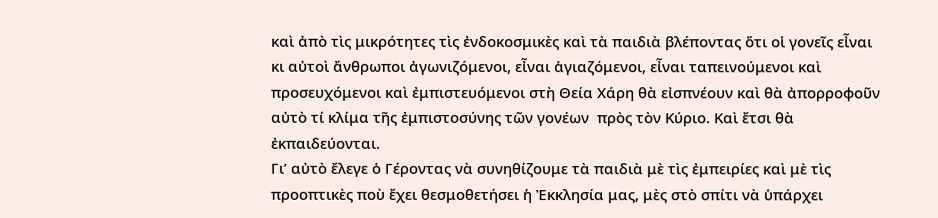καὶ ἀπὸ τὶς μικρότητες τὶς ἐνδοκοσμικὲς καὶ τὰ παιδιὰ βλέποντας ὅτι οἱ γονεῖς εἶναι κι αὐτοὶ ἄνθρωποι ἀγωνιζόμενοι, εἶναι ἁγιαζόμενοι, εἶναι ταπεινούμενοι καὶ προσευχόμενοι καὶ ἐμπιστευόμενοι στὴ Θεία Χάρη θὰ εἰσπνέουν καὶ θὰ ἀπορροφοῦν αὐτὸ τί κλίμα τῆς ἐμπιστοσύνης τῶν γονέων  πρὸς τὸν Κύριο. Καὶ ἔτσι θὰ ἐκπαιδεύονται.
Γι’ αὐτὸ ἔλεγε ὁ Γέροντας νὰ συνηθίζουμε τὰ παιδιὰ μὲ τὶς ἐμπειρίες καὶ μὲ τὶς προοπτικὲς ποὺ ἔχει θεσμοθετήσει ἡ Ἐκκλησία μας, μὲς στὸ σπίτι νὰ ὑπάρχει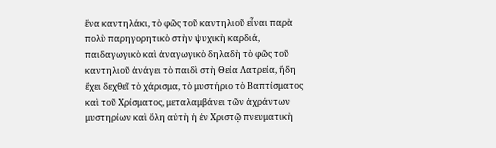ἕνα καντηλάκι, τὸ φῶς τοῦ καντηλιοῦ εἶναι παρὰ πολὺ παρηγορητικὸ στὴν ψυχικὴ καρδιά, παιδαγωγικὸ καὶ ἀναγωγικὸ δηλαδὴ τὸ φῶς τοῦ καντηλιοῦ ἀνάγει τὸ παιδὶ στὴ Θεία Λατρεία, ἤδη ἔχει δεχθεῖ τὸ χάρισμα, τὸ μυστήριο τὸ Βαπτίσματος καὶ τοῦ Χρίσματος, μεταλαμβάνει τῶν ἀχράντων μυστηρίων καὶ ὅλη αὐτὴ ἡ ἐν Χριστῷ πνευματικὴ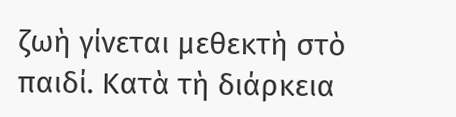ζωὴ γίνεται μεθεκτὴ στὸ παιδί. Κατὰ τὴ διάρκεια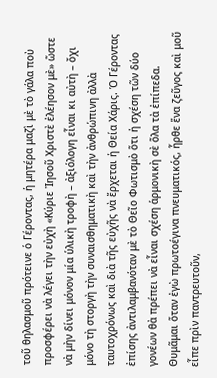τοῦ θηλασμοῦ πρότεινε ὁ Γέροντας, ἡ μητέρα μαζὶ μὲ τὸ γάλα ποὺ προσφέρει νὰ λέγει τὴν εὐχὴ «Κύριε Ἰησοῦ Χριστὲ ἐλέησον μὲ» ὥστε νὰ μὴν δίνει μόνον μία ὑλικὴ τροφὴ – ἀξιόλογη εἶναι κι αὐτὴ – ὄχι μόνο τὴ στοργὴ τὴν συναισθηματικὴ καὶ τὴν ἀνθρώπινη ἀλλὰ ταυτοχρόνως καὶ διὰ τῆς εὐχῆς νὰ ἔρχεται ἡ Θεία Χάρις. Ὁ Γέροντας ἐπίσης ἀντιλαμβανόταν μὲ τὸ Θεῖο Φωτισμὸ ὅτι ἡ σχέση τῶν δύο γονέων θὰ πρέπει νὰ εἶναι σχέση ἁρμονικὴ σὲ ὅλα τὰ ἐπίπεδα. Θυμᾶμαι ὅταν ἐγὼ πρωτοέγινα πνευματικός, ἦρθε ἕνα ζεῦγος καὶ μοῦ εἶπε πρὶν παντρευτοῦν,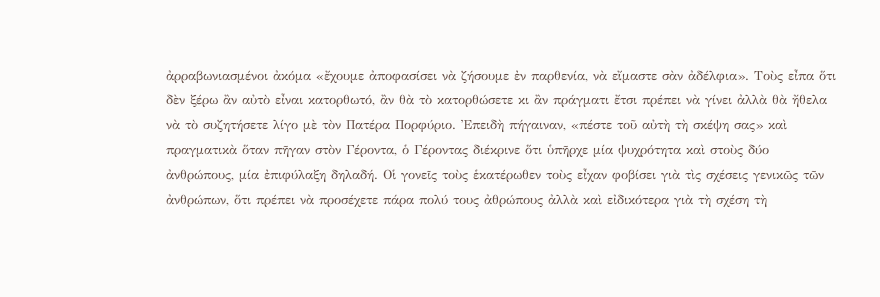ἀρραβωνιασμένοι ἀκόμα «ἔχουμε ἀποφασίσει νὰ ζήσουμε ἐν παρθενία, νὰ εἴμαστε σὰν ἀδέλφια». Τοὺς εἶπα ὅτι δὲν ξέρω ἂν αὐτὸ εἶναι κατορθωτό, ἂν θὰ τὸ κατορθώσετε κι ἂν πράγματι ἔτσι πρέπει νὰ γίνει ἀλλὰ θὰ ἤθελα νὰ τὸ συζητήσετε λίγο μὲ τὸν Πατέρα Πορφύριο. Ἐπειδὴ πήγαιναν, «πέστε τοῦ αὐτὴ τὴ σκέψη σας» καὶ πραγματικὰ ὅταν πῆγαν στὸν Γέροντα, ὁ Γέροντας διέκρινε ὅτι ὑπῆρχε μία ψυχρότητα καὶ στοὺς δύο ἀνθρώπους, μία ἐπιφύλαξη δηλαδή. Οἱ γονεῖς τοὺς ἑκατέρωθεν τοὺς εἶχαν φοβίσει γιὰ τὶς σχέσεις γενικῶς τῶν ἀνθρώπων, ὅτι πρέπει νὰ προσέχετε πάρα πολύ τους ἀθρώπους ἀλλὰ καὶ εἰδικότερα γιὰ τὴ σχέση τὴ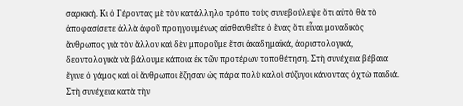σαρκική. Κι ὁ Γέροντας μὲ τὸν κατάλληλο τρόπο τοὺς συνεβούλεψε ὅτι αὐτὸ θὰ τὸ ἀποφασίσετε ἀλλὰ ἀφοῦ προηγουμένως αἰσθανθεῖτε ὁ ἕνας ὅτι εἶναι μοναδικὸς ἄνθρωπος γιὰ τὸν ἄλλον καὶ δὲν μποροῦμε ἔτσι ἀκαδημαϊκά, ἀοριστολογικά, δεοντολογικὰ νὰ βάλουμε κάποια ἐκ τῶν προτέρων τοποθέτηση. Στὴ συνέχεια βέβαια ἔγινε ὁ γάμος καὶ οἱ ἄνθρωποι ἔζησαν ὡς πάρα πολὺ καλοὶ σύζυγοι κάνοντας ὀχτὼ παιδιά.
Στὴ συνέχεια κατὰ τὴν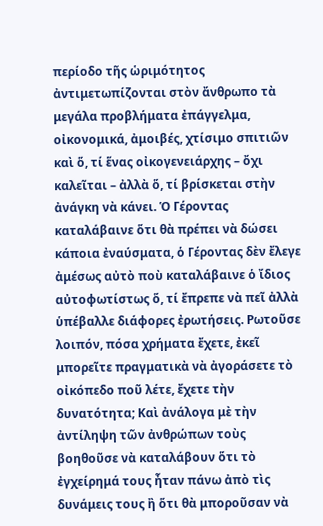περίοδο τῆς ὡριμότητος  ἀντιμετωπίζονται στὸν ἄνθρωπο τὰ μεγάλα προβλήματα ἐπάγγελμα, οἰκονομικά, ἀμοιβές, χτίσιμο σπιτιῶν καὶ ὅ, τί ἕνας οἰκογενειάρχης – ὄχι καλεῖται – ἀλλὰ ὅ, τί βρίσκεται στὴν ἀνάγκη νὰ κάνει. Ὁ Γέροντας καταλάβαινε ὅτι θὰ πρέπει νὰ δώσει κάποια ἐναύσματα, ὁ Γέροντας δὲν ἔλεγε ἀμέσως αὐτὸ ποὺ καταλάβαινε ὁ ἴδιος αὐτοφωτίστως ὅ, τί ἔπρεπε νὰ πεῖ ἀλλὰ ὑπέβαλλε διάφορες ἐρωτήσεις. Ρωτοῦσε λοιπόν, πόσα χρήματα ἔχετε, ἐκεῖ μπορεῖτε πραγματικὰ νὰ ἀγοράσετε τὸ οἰκόπεδο ποῦ λέτε, ἔχετε τὴν δυνατότητα; Καὶ ἀνάλογα μὲ τὴν ἀντίληψη τῶν ἀνθρώπων τοὺς βοηθοῦσε νὰ καταλάβουν ὅτι τὸ ἐγχείρημά τους ἦταν πάνω ἀπὸ τὶς δυνάμεις τους ἢ ὅτι θὰ μποροῦσαν νὰ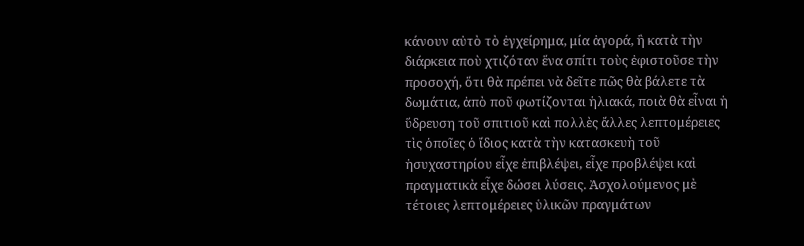κάνουν αὐτὸ τὸ ἐγχείρημα, μία ἀγορά, ἢ κατὰ τὴν διάρκεια ποὺ χτιζόταν ἕνα σπίτι τοὺς ἐφιστοῦσε τὴν προσοχή, ὅτι θὰ πρέπει νὰ δεῖτε πῶς θὰ βάλετε τὰ δωμάτια, ἀπὸ ποῦ φωτίζονται ἡλιακά, ποιὰ θὰ εἶναι ἡ ὕδρευση τοῦ σπιτιοῦ καὶ πολλὲς ἄλλες λεπτομέρειες τὶς ὁποῖες ὁ ἴδιος κατὰ τὴν κατασκευὴ τοῦ ἡσυχαστηρίου εἶχε ἐπιβλέψει, εἶχε προβλέψει καὶ πραγματικὰ εἶχε δώσει λύσεις. Ἀσχολούμενος μὲ τέτοιες λεπτομέρειες ὑλικῶν πραγμάτων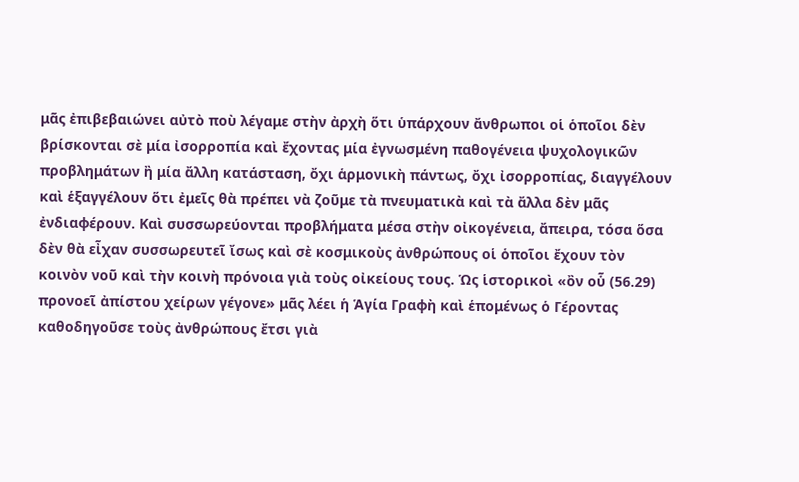μᾶς ἐπιβεβαιώνει αὐτὸ ποὺ λέγαμε στὴν ἀρχὴ ὅτι ὑπάρχουν ἄνθρωποι οἱ ὁποῖοι δὲν βρίσκονται σὲ μία ἰσορροπία καὶ ἔχοντας μία ἐγνωσμένη παθογένεια ψυχολογικῶν προβλημάτων ἢ μία ἄλλη κατάσταση, ὄχι ἁρμονικὴ πάντως, ὄχι ἰσορροπίας, διαγγέλουν καὶ ἑξαγγέλουν ὅτι ἐμεῖς θὰ πρέπει νὰ ζοῦμε τὰ πνευματικὰ καὶ τὰ ἄλλα δὲν μᾶς ἐνδιαφέρουν. Καὶ συσσωρεύονται προβλήματα μέσα στὴν οἰκογένεια, ἄπειρα, τόσα ὅσα δὲν θὰ εἶχαν συσσωρευτεῖ ἴσως καὶ σὲ κοσμικοὺς ἀνθρώπους οἱ ὁποῖοι ἔχουν τὸν κοινὸν νοῦ καὶ τὴν κοινὴ πρόνοια γιὰ τοὺς οἰκείους τους. Ὡς ἱστορικοὶ «ὂν οὗ (56.29) προνοεῖ ἀπίστου χείρων γέγονε» μᾶς λέει ἡ Ἁγία Γραφὴ καὶ ἑπομένως ὁ Γέροντας καθοδηγοῦσε τοὺς ἀνθρώπους ἔτσι γιὰ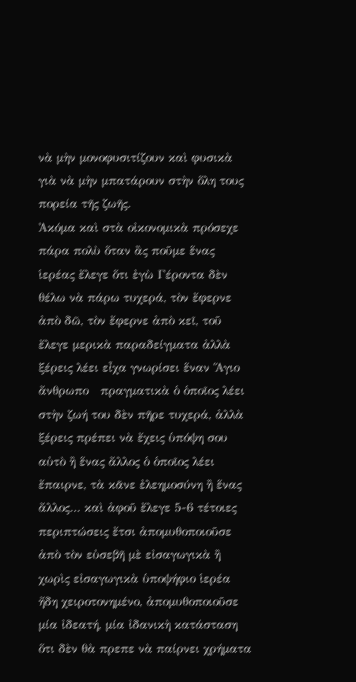νὰ μὴν μονοφυσιτίζουν καὶ φυσικὰ γιὰ νὰ μὴν μπατάρουν στὴν ὅλη τους πορεία τῆς ζωῆς.
Ἀκόμα καὶ στὰ οἰκονομικὰ πρόσεχε πάρα πολὺ ὅταν ἂς ποῦμε ἕνας ἱερέας ἔλεγε ὅτι ἐγὼ Γέροντα δὲν θέλω νὰ πάρω τυχερά, τὸν ἔφερνε ἀπὸ δῶ, τὸν ἔφερνε ἀπὸ κεῖ, τοῦ ἔλεγε μερικὰ παραδείγματα ἀλλὰ ξέρεις λέει εἶχα γνωρίσει ἕναν Ἅγιο ἄνθρωπο   πραγματικὰ ὁ ὁποῖος λέει στὴν ζωή του δὲν πῆρε τυχερά, ἀλλὰ ξέρεις πρέπει νὰ ἔχεις ὑπόψη σου αὐτὸ ἢ ἕνας ἄλλος ὁ ὁποῖος λέει ἔπαιρνε, τὰ κᾶνε ἐλεημοσύνη ἢ ἕνας ἄλλος… καὶ ἀφοῦ ἔλεγε 5-6 τέτοιες περιπτώσεις ἔτσι ἀπομυθοποιοῦσε ἀπὸ τὸν εὐσεβῆ μὲ εἰσαγωγικὰ ἢ χωρὶς εἰσαγωγικὰ ὑποψήφιο ἱερέα ἤδη χειροτονημένο, ἀπομυθοποιοῦσε μία ἰδεατή, μία ἰδανικὴ κατάσταση ὅτι δὲν θὰ πρεπε νὰ παίρνει χρήματα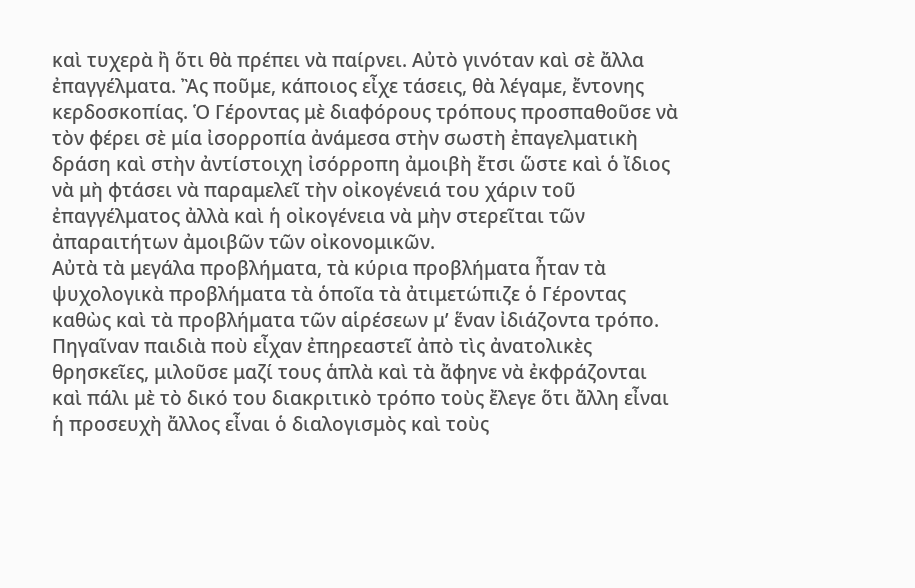καὶ τυχερὰ ἢ ὅτι θὰ πρέπει νὰ παίρνει. Αὐτὸ γινόταν καὶ σὲ ἄλλα ἐπαγγέλματα. Ἂς ποῦμε, κάποιος εἶχε τάσεις, θὰ λέγαμε, ἔντονης κερδοσκοπίας. Ὁ Γέροντας μὲ διαφόρους τρόπους προσπαθοῦσε νὰ τὸν φέρει σὲ μία ἰσορροπία ἀνάμεσα στὴν σωστὴ ἐπαγελματικὴ δράση καὶ στὴν ἀντίστοιχη ἰσόρροπη ἀμοιβὴ ἔτσι ὥστε καὶ ὁ ἴδιος νὰ μὴ φτάσει νὰ παραμελεῖ τὴν οἰκογένειά του χάριν τοῦ ἐπαγγέλματος ἀλλὰ καὶ ἡ οἰκογένεια νὰ μὴν στερεῖται τῶν ἀπαραιτήτων ἀμοιβῶν τῶν οἰκονομικῶν.
Αὐτὰ τὰ μεγάλα προβλήματα, τὰ κύρια προβλήματα ἦταν τὰ ψυχολογικὰ προβλήματα τὰ ὁποῖα τὰ ἀτιμετώπιζε ὁ Γέροντας καθὼς καὶ τὰ προβλήματα τῶν αἱρέσεων μ’ ἕναν ἰδιάζοντα τρόπο. Πηγαῖναν παιδιὰ ποὺ εἶχαν ἐπηρεαστεῖ ἀπὸ τὶς ἀνατολικὲς θρησκεῖες, μιλοῦσε μαζί τους ἁπλὰ καὶ τὰ ἄφηνε νὰ ἐκφράζονται καὶ πάλι μὲ τὸ δικό του διακριτικὸ τρόπο τοὺς ἔλεγε ὅτι ἄλλη εἶναι ἡ προσευχὴ ἄλλος εἶναι ὁ διαλογισμὸς καὶ τοὺς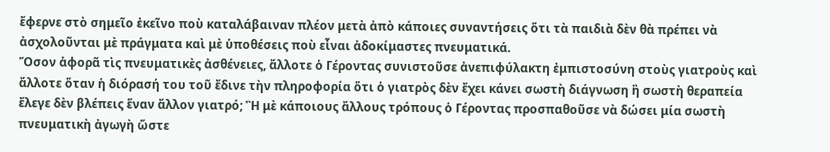ἔφερνε στὸ σημεῖο ἐκεῖνο ποὺ καταλάβαιναν πλέον μετὰ ἀπὸ κάποιες συναντήσεις ὅτι τὰ παιδιὰ δὲν θὰ πρέπει νὰ ἀσχολοῦνται μὲ πράγματα καὶ μὲ ὑποθέσεις ποὺ εἶναι ἀδοκίμαστες πνευματικά.
Ὅσον ἀφορᾶ τὶς πνευματικὲς ἀσθένειες, ἄλλοτε ὁ Γέροντας συνιστοῦσε ἀνεπιφύλακτη ἐμπιστοσύνη στοὺς γιατροὺς καὶ ἄλλοτε ὅταν ἡ διόρασή του τοῦ ἔδινε τὴν πληροφορία ὅτι ὁ γιατρὸς δὲν ἔχει κάνει σωστὴ διάγνωση ἢ σωστὴ θεραπεία ἔλεγε δὲν βλέπεις ἕναν ἄλλον γιατρό; Ἢ μὲ κάποιους ἄλλους τρόπους ὁ Γέροντας προσπαθοῦσε νὰ δώσει μία σωστὴ πνευματικὴ ἀγωγὴ ὥστε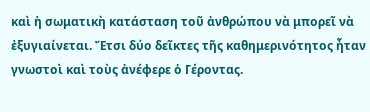καὶ ἡ σωματικὴ κατάσταση τοῦ ἀνθρώπου νὰ μπορεῖ νὰ ἐξυγιαίνεται. Ἔτσι δύο δεῖκτες τῆς καθημερινότητος ἦταν γνωστοὶ καὶ τοὺς ἀνέφερε ὁ Γέροντας.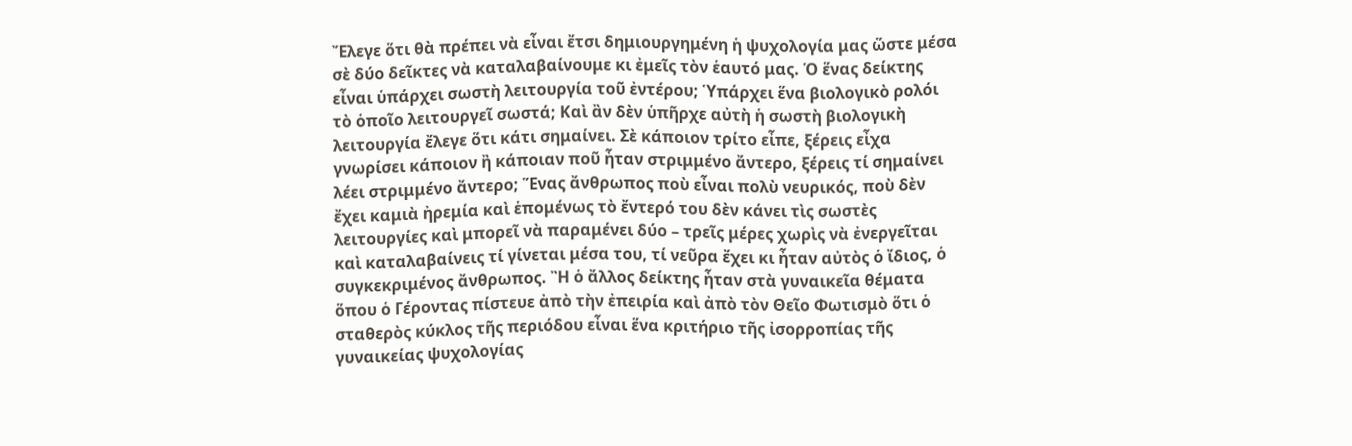Ἔλεγε ὅτι θὰ πρέπει νὰ εἶναι ἔτσι δημιουργημένη ἡ ψυχολογία μας ὥστε μέσα σὲ δύο δεῖκτες νὰ καταλαβαίνουμε κι ἐμεῖς τὸν ἑαυτό μας. Ὁ ἕνας δείκτης εἶναι ὑπάρχει σωστὴ λειτουργία τοῦ ἐντέρου; Ὑπάρχει ἕνα βιολογικὸ ρολόι τὸ ὁποῖο λειτουργεῖ σωστά; Καὶ ἂν δὲν ὑπῆρχε αὐτὴ ἡ σωστὴ βιολογικὴ λειτουργία ἔλεγε ὅτι κάτι σημαίνει. Σὲ κάποιον τρίτο εἶπε, ξέρεις εἶχα γνωρίσει κάποιον ἢ κάποιαν ποῦ ἦταν στριμμένο ἄντερο, ξέρεις τί σημαίνει λέει στριμμένο ἄντερο; Ἕνας ἄνθρωπος ποὺ εἶναι πολὺ νευρικός, ποὺ δὲν ἔχει καμιὰ ἠρεμία καὶ ἑπομένως τὸ ἔντερό του δὲν κάνει τὶς σωστὲς λειτουργίες καὶ μπορεῖ νὰ παραμένει δύο – τρεῖς μέρες χωρὶς νὰ ἐνεργεῖται καὶ καταλαβαίνεις τί γίνεται μέσα του, τί νεῦρα ἔχει κι ἦταν αὐτὸς ὁ ἴδιος, ὁ συγκεκριμένος ἄνθρωπος. Ἢ ὁ ἄλλος δείκτης ἦταν στὰ γυναικεῖα θέματα ὅπου ὁ Γέροντας πίστευε ἀπὸ τὴν ἐπειρία καὶ ἀπὸ τὸν Θεῖο Φωτισμὸ ὅτι ὁ σταθερὸς κύκλος τῆς περιόδου εἶναι ἕνα κριτήριο τῆς ἰσορροπίας τῆς γυναικείας ψυχολογίας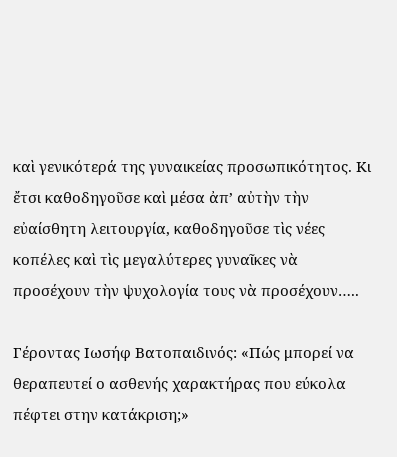καὶ γενικότερά της γυναικείας προσωπικότητος. Κι ἔτσι καθοδηγοῦσε καὶ μέσα ἀπ’ αὐτὴν τὴν εὐαίσθητη λειτουργία, καθοδηγοῦσε τὶς νέες κοπέλες καὶ τὶς μεγαλύτερες γυναῖκες νὰ προσέχουν τὴν ψυχολογία τους νὰ προσέχουν…..

Γέροντας Ιωσήφ Βατοπαιδινός: «Πώς μπορεί να θεραπευτεί ο ασθενής χαρακτήρας που εύκολα πέφτει στην κατάκριση;»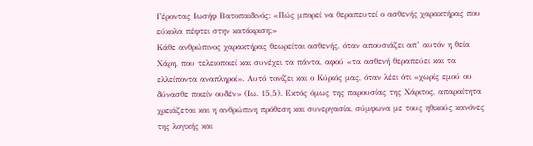Γέροντας Ιωσήφ Βατοπαιδινός: «Πώς μπορεί να θεραπευτεί ο ασθενής χαρακτήρας που εύκολα πέφτει στην κατάκριση;»
Κάθε ανθρώπινος χαρακτήρας θεωρείται ασθενής, όταν απουσιάζει απ’ αυτόν η θεία Χάρη, που τελειοποιεί και συνέχει τα πάντα, αφού «τα ασθενή θεραπεύει και τα ελλείποντα αναπληροί». Αυτό τονίζει και ο Κύριός μας, όταν λέει ότι «χωρίς εμού ου δύνασθε ποιείν ουδέν» (Ιω. 15,5). Εκτός όμως της παρουσίας της Χάριτος, απαραίτητα χρειάζεται και η ανθρώπινη πρόθεση και συνεργασία, σύμφωνα με τους ηθικούς κανόνες της λογικής και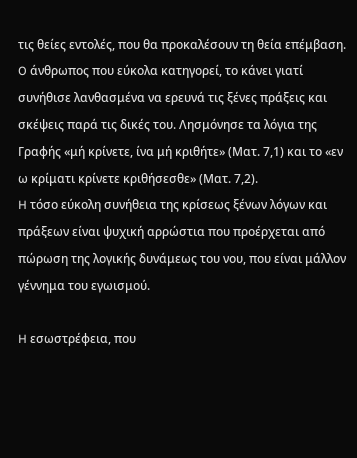τις θείες εντολές, που θα προκαλέσουν τη θεία επέμβαση.
O άνθρωπος που εύκολα κατηγορεί, το κάνει γιατί συνήθισε λανθασμένα να ερευνά τις ξένες πράξεις και σκέψεις παρά τις δικές του. Λησμόνησε τα λόγια της Γραφής «μή κρίνετε, ίνα μή κριθήτε» (Ματ. 7,1) και το «εν ω κρίματι κρίνετε κριθήσεσθε» (Ματ. 7,2).
H τόσο εύκολη συνήθεια της κρίσεως ξένων λόγων και πράξεων είναι ψυχική αρρώστια που προέρχεται από πώρωση της λογικής δυνάμεως του νου, που είναι μάλλον γέννημα του εγωισμού.

H εσωστρέφεια, που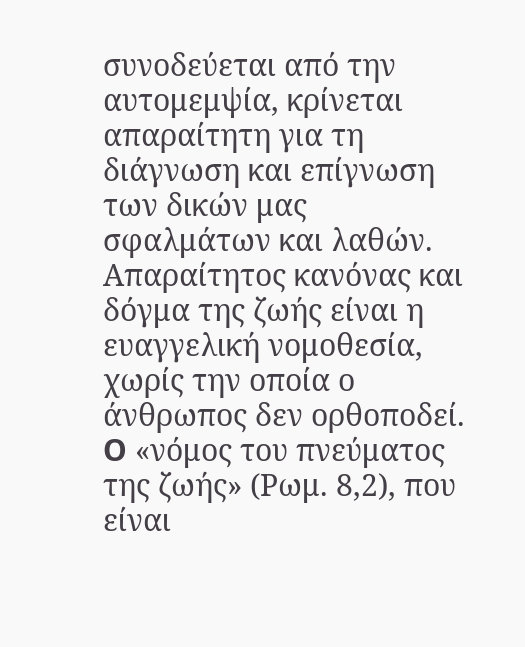συνοδεύεται από την αυτομεμψία, κρίνεται απαραίτητη για τη διάγνωση και επίγνωση των δικών μας σφαλμάτων και λαθών. Απαραίτητος κανόνας και δόγμα της ζωής είναι η ευαγγελική νομοθεσία, χωρίς την οποία ο άνθρωπος δεν ορθοποδεί. O «νόμος του πνεύματος της ζωής» (Ρωμ. 8,2), που είναι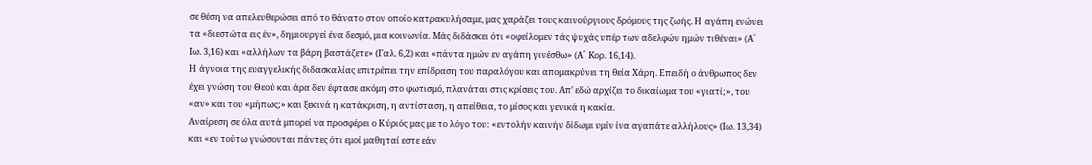σε θέση να απελευθερώσει από το θάνατο στον οποίο κατρακυλήσαμε, μας χαράζει τους καινούργιους δρόμους της ζωής. H αγάπη ενώνει τα «διεστώτα εις έν», δημιουργεί ένα δεσμό, μια κοινωνία. Μάς διδάσκει ότι «οφείλομεν τάς ψυχάς υπέρ των αδελφών ημών τιθέναι» (A΄ Ιω. 3,16) και «αλλήλων τα βάρη βαστάζετε» (Γαλ. 6,2) και «πάντα ημών εν αγάπη γινέσθω» (A΄ Kορ. 16,14).
H άγνοια της ευαγγελικής διδασκαλίας επιτρέπει την επίδραση του παραλόγου και απομακρύνει τη θεία Χάρη. Επειδή ο άνθρωπος δεν έχει γνώση του Θεού και άρα δεν έφτασε ακόμη στο φωτισμό, πλανάται στις κρίσεις του. Απ’ εδώ αρχίζει το δικαίωμα του «γιατί;», του «αν» και του «μήπως;» και ξεκινά η κατάκριση, η αντίσταση, η απείθεια, το μίσος και γενικά η κακία.
Αναίρεση σε όλα αυτά μπορεί να προσφέρει ο Κύριός μας με το λόγο του: «εντολήν καινήν δίδωμι υμίν ίνα αγαπάτε αλλήλους» (Ιω. 13,34) και «εν τούτω γνώσονται πάντες ότι εμοί μαθηταί εστε εάν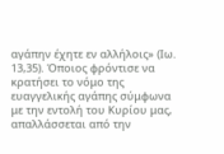αγάπην έχητε εν αλλήλοις» (Ιω. 13,35). Όποιος φρόντισε να κρατήσει το νόμο της ευαγγελικής αγάπης σύμφωνα με την εντολή του Κυρίου μας, απαλλάσσεται από την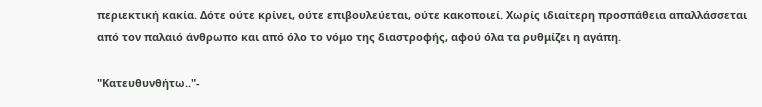περιεκτική κακία. Δότε ούτε κρίνει, ούτε επιβουλεύεται, ούτε κακοποιεί. Χωρίς ιδιαίτερη προσπάθεια απαλλάσσεται από τον παλαιό άνθρωπο και από όλο το νόμο της διαστροφής, αφού όλα τα ρυθμίζει η αγάπη.

"Κατευθυνθήτω.."-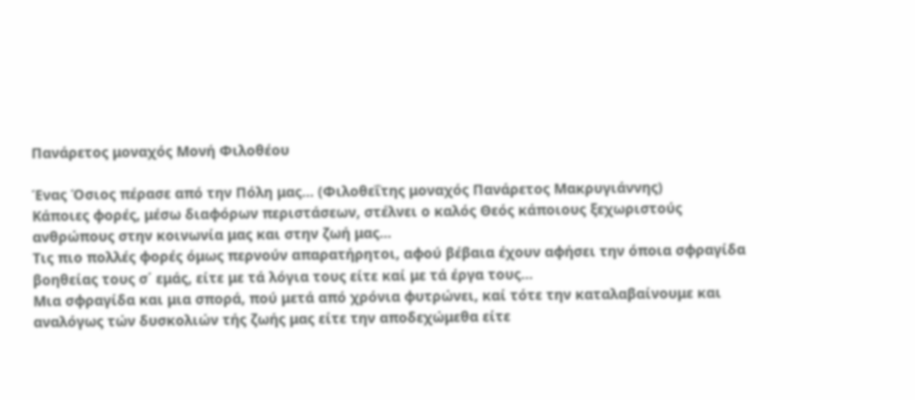Πανάρετος μοναχός Μονή Φιλοθέου

Ένας Όσιος πέρασε από την Πόλη μας… (Φιλοθεΐτης μοναχός Πανάρετος Μακρυγιάννης)
Κάποιες φορές, μέσω διαφόρων περιστάσεων, στέλνει ο καλός Θεός κάποιους ξεχωριστούς ανθρώπους στην κοινωνία μας και στην ζωή μας…
Τις πιο πολλές φορές όμως περνούν απαρατήρητοι, αφού βέβαια έχουν αφήσει την όποια σφραγίδα βοηθείας τους σ΄ εμάς, είτε με τά λόγια τους είτε καί με τά έργα τους...
Μια σφραγίδα και μια σπορά, πού μετά από χρόνια φυτρώνει, καί τότε την καταλαβαίνουμε και αναλόγως τών δυσκολιών τής ζωής μας είτε την αποδεχώμεθα είτε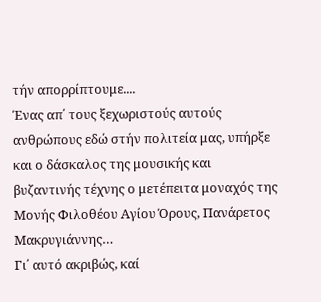τήν απορρίπτουμε....
Ένας απ΄ τους ξεχωριστούς αυτούς ανθρώπους εδώ στήν πολιτεία μας, υπήρξε και ο δάσκαλος της μουσικής και βυζαντινής τέχνης ο μετέπειτα μοναχός της Μονής Φιλοθέου Αγίου Όρους, Πανάρετος Μακρυγιάννης…
Γι΄ αυτό ακριβώς, καί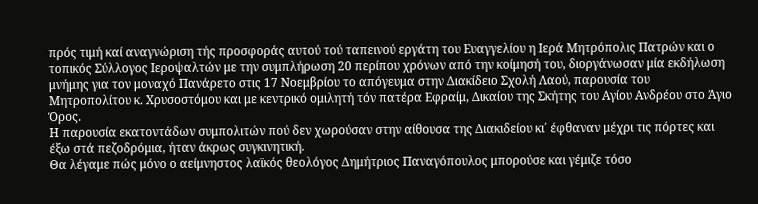πρός τιμή καί αναγνώριση τής προσφοράς αυτού τού ταπεινού εργάτη του Ευαγγελίου η Ιερά Μητρόπολις Πατρών και ο τοπικός Σύλλογος Ιεροψαλτών με την συμπλήρωση 20 περίπου χρόνων από την κοίμησή του, διοργάνωσαν μία εκδήλωση μνήμης για τον μοναχό Πανάρετο στις 17 Νοεμβρίου το απόγευμα στην Διακίδειο Σχολή Λαού, παρουσία του Μητροπολίτου κ. Χρυσοστόμου και με κεντρικό ομιλητή τόν πατέρα Εφραίμ, Δικαίου της Σκήτης του Αγίου Ανδρέου στο Άγιο Όρος.
Η παρουσία εκατοντάδων συμπολιτών πού δεν χωρούσαν στην αίθουσα της Διακιδείου κι΄ έφθαναν μέχρι τις πόρτες και έξω στά πεζοδρόμια, ήταν άκρως συγκινητική.
Θα λέγαμε πώς μόνο ο αείμνηστος λαϊκός θεολόγος Δημήτριος Παναγόπουλος μπορούσε και γέμιζε τόσο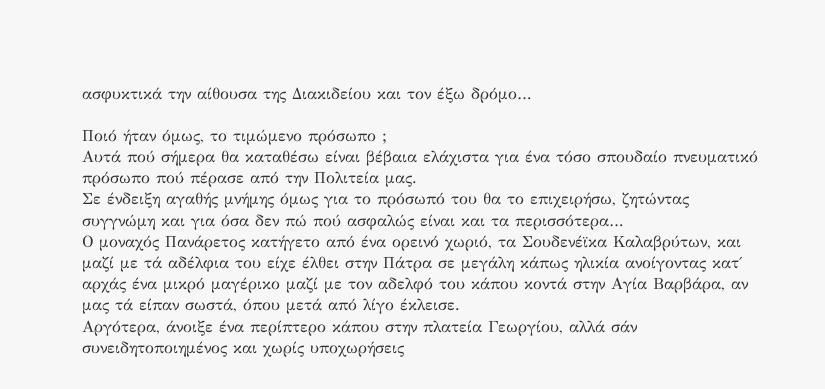ασφυκτικά την αίθουσα της Διακιδείου και τον έξω δρόμο…

Ποιό ήταν όμως, το τιμώμενο πρόσωπο ;
Αυτά πού σήμερα θα καταθέσω είναι βέβαια ελάχιστα για ένα τόσο σπουδαίο πνευματικό πρόσωπο πού πέρασε από την Πολιτεία μας.
Σε ένδειξη αγαθής μνήμης όμως για το πρόσωπό του θα το επιχειρήσω, ζητώντας συγγνώμη και για όσα δεν πώ πού ασφαλώς είναι και τα περισσότερα…
Ο μοναχός Πανάρετος κατήγετο από ένα ορεινό χωριό, τα Σουδενέϊκα Καλαβρύτων, και μαζί με τά αδέλφια του είχε έλθει στην Πάτρα σε μεγάλη κάπως ηλικία ανοίγοντας κατ΄ αρχάς ένα μικρό μαγέρικο μαζί με τον αδελφό του κάπου κοντά στην Αγία Βαρβάρα, αν μας τά είπαν σωστά, όπου μετά από λίγο έκλεισε.
Αργότερα, άνοιξε ένα περίπτερο κάπου στην πλατεία Γεωργίου, αλλά σάν συνειδητοποιημένος και χωρίς υποχωρήσεις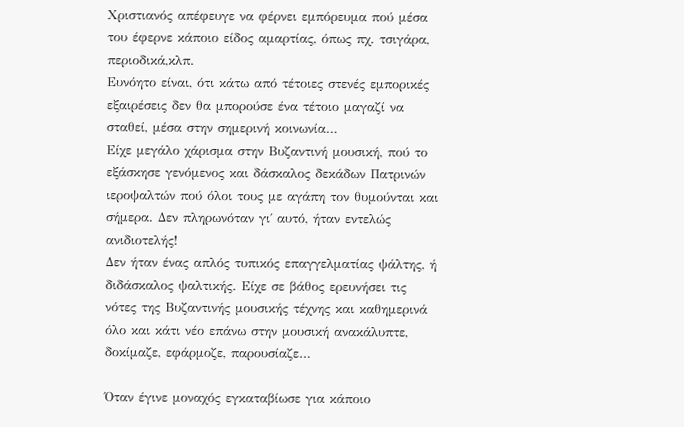Χριστιανός απέφευγε να φέρνει εμπόρευμα πού μέσα του έφερνε κάποιο είδος αμαρτίας, όπως πχ. τσιγάρα, περιοδικά,κλπ.
Ευνόητο είναι, ότι κάτω από τέτοιες στενές εμπορικές εξαιρέσεις δεν θα μπορούσε ένα τέτοιο μαγαζί να σταθεί, μέσα στην σημερινή κοινωνία…
Είχε μεγάλο χάρισμα στην Βυζαντινή μουσική, πού το εξάσκησε γενόμενος και δάσκαλος δεκάδων Πατρινών ιεροψαλτών πού όλοι τους με αγάπη τον θυμούνται και σήμερα. Δεν πληρωνόταν γι΄ αυτό, ήταν εντελώς ανιδιοτελής!
Δεν ήταν ένας απλός τυπικός επαγγελματίας ψάλτης, ή διδάσκαλος ψαλτικής. Είχε σε βάθος ερευνήσει τις νότες της Βυζαντινής μουσικής τέχνης και καθημερινά όλο και κάτι νέο επάνω στην μουσική ανακάλυπτε, δοκίμαζε, εφάρμοζε, παρουσίαζε…

Όταν έγινε μοναχός εγκαταβίωσε για κάποιο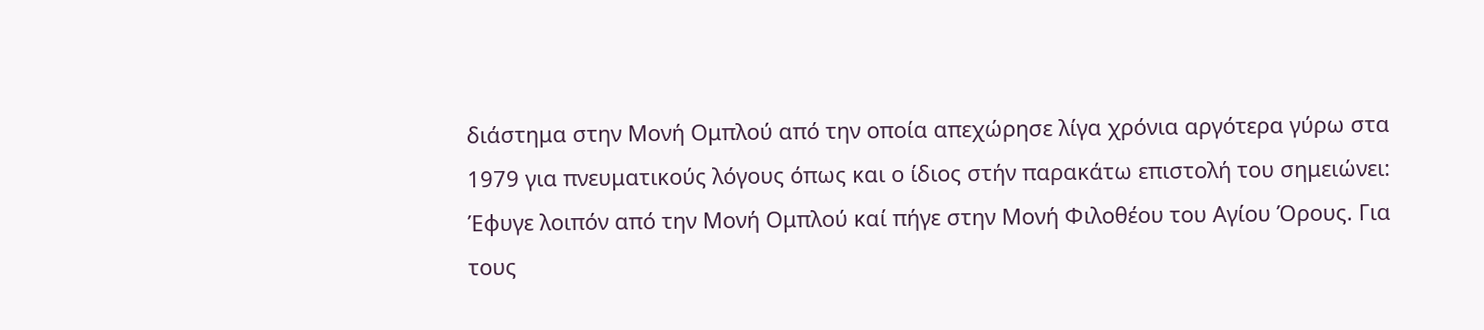διάστημα στην Μονή Ομπλού από την οποία απεχώρησε λίγα χρόνια αργότερα γύρω στα 1979 για πνευματικούς λόγους όπως και ο ίδιος στήν παρακάτω επιστολή του σημειώνει:
Έφυγε λοιπόν από την Μονή Ομπλού καί πήγε στην Μονή Φιλοθέου του Αγίου Όρους. Για τους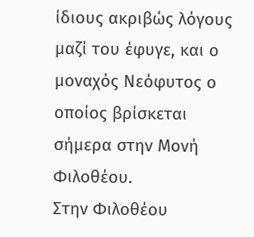ίδιους ακριβώς λόγους μαζί του έφυγε, και ο μοναχός Νεόφυτος ο οποίος βρίσκεται σήμερα στην Μονή Φιλοθέου.
Στην Φιλοθέου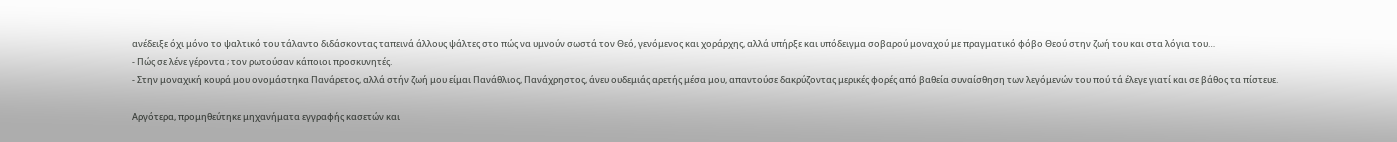ανέδειξε όχι μόνο το ψαλτικό του τάλαντο διδάσκοντας ταπεινά άλλους ψάλτες στο πώς να υμνούν σωστά τον Θεό, γενόμενος και χοράρχης, αλλά υπήρξε και υπόδειγμα σοβαρού μοναχού με πραγματικό φόβο Θεού στην ζωή του και στα λόγια του…
- Πώς σε λένε γέροντα ; τον ρωτούσαν κάποιοι προσκυνητές.
- Στην μοναχική κουρά μου ονομάστηκα Πανάρετος, αλλά στήν ζωή μου είμαι Πανάθλιος, Πανάχρηστος, άνευ ουδεμιάς αρετής μέσα μου, απαντούσε δακρύζοντας μερικές φορές από βαθεία συναίσθηση των λεγόμενών του πού τά έλεγε γιατί και σε βάθος τα πίστευε.

Αργότερα, προμηθεύτηκε μηχανήματα εγγραφής κασετών και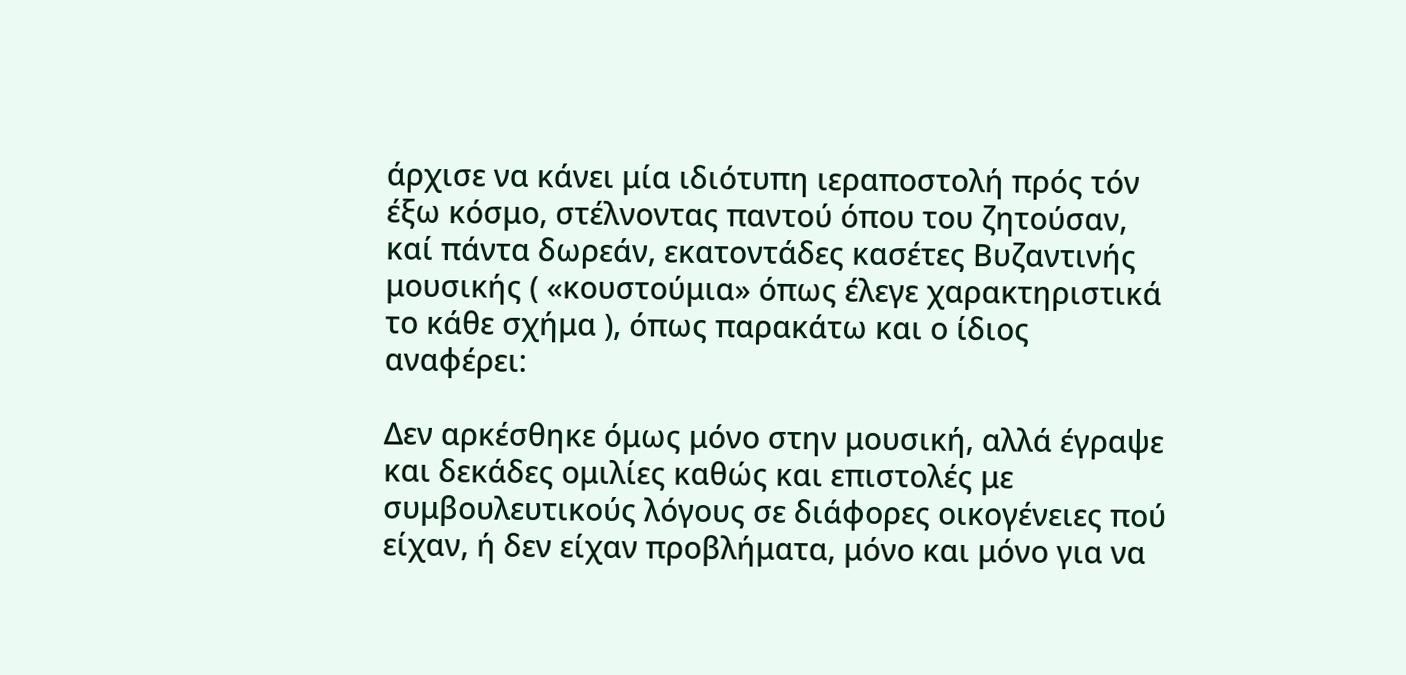άρχισε να κάνει μία ιδιότυπη ιεραποστολή πρός τόν έξω κόσμο, στέλνοντας παντού όπου του ζητούσαν, καί πάντα δωρεάν, εκατοντάδες κασέτες Βυζαντινής μουσικής ( «κουστούμια» όπως έλεγε χαρακτηριστικά το κάθε σχήμα ), όπως παρακάτω και ο ίδιος αναφέρει:

Δεν αρκέσθηκε όμως μόνο στην μουσική, αλλά έγραψε και δεκάδες ομιλίες καθώς και επιστολές με συμβουλευτικούς λόγους σε διάφορες οικογένειες πού είχαν, ή δεν είχαν προβλήματα, μόνο και μόνο για να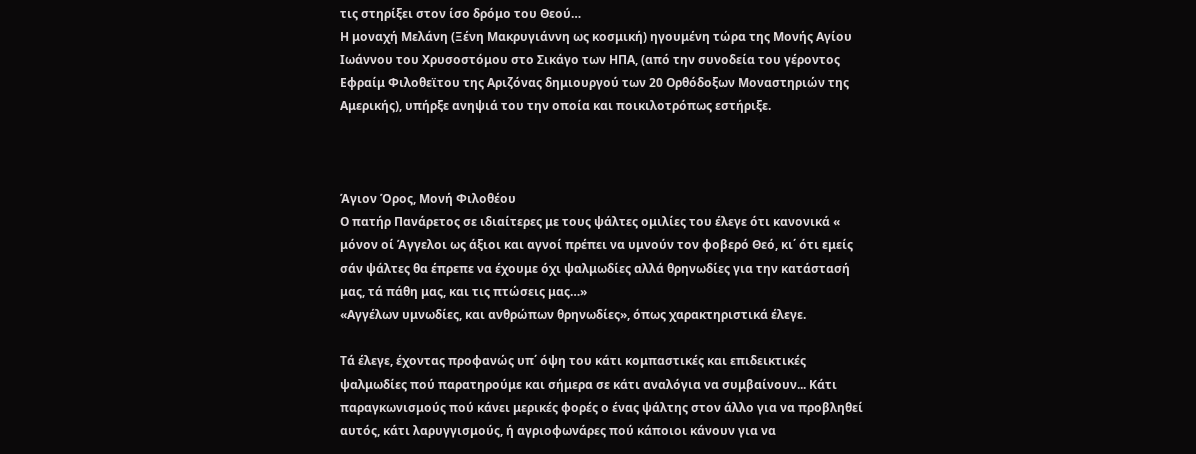τις στηρίξει στον ίσο δρόμο του Θεού…
Η μοναχή Μελάνη (Ξένη Μακρυγιάννη ως κοσμική) ηγουμένη τώρα της Μονής Αγίου Ιωάννου του Χρυσοστόμου στο Σικάγο των ΗΠΑ, (από την συνοδεία του γέροντος Εφραίμ Φιλοθεϊτου της Αριζόνας δημιουργού των 20 Ορθόδοξων Μοναστηριών της Αμερικής), υπήρξε ανηψιά του την οποία και ποικιλοτρόπως εστήριξε.



Άγιον Όρος, Μονή Φιλοθέου
Ο πατήρ Πανάρετος σε ιδιαίτερες με τους ψάλτες ομιλίες του έλεγε ότι κανονικά « μόνον οί Άγγελοι ως άξιοι και αγνοί πρέπει να υμνούν τον φοβερό Θεό, κι΄ ότι εμείς σάν ψάλτες θα έπρεπε να έχουμε όχι ψαλμωδίες αλλά θρηνωδίες για την κατάστασή μας, τά πάθη μας, και τις πτώσεις μας…»
«Αγγέλων υμνωδίες, και ανθρώπων θρηνωδίες», όπως χαρακτηριστικά έλεγε.

Τά έλεγε, έχοντας προφανώς υπ΄ όψη του κάτι κομπαστικές και επιδεικτικές ψαλμωδίες πού παρατηρούμε και σήμερα σε κάτι αναλόγια να συμβαίνουν... Κάτι παραγκωνισμούς πού κάνει μερικές φορές ο ένας ψάλτης στον άλλο για να προβληθεί αυτός, κάτι λαρυγγισμούς, ή αγριοφωνάρες πού κάποιοι κάνουν για να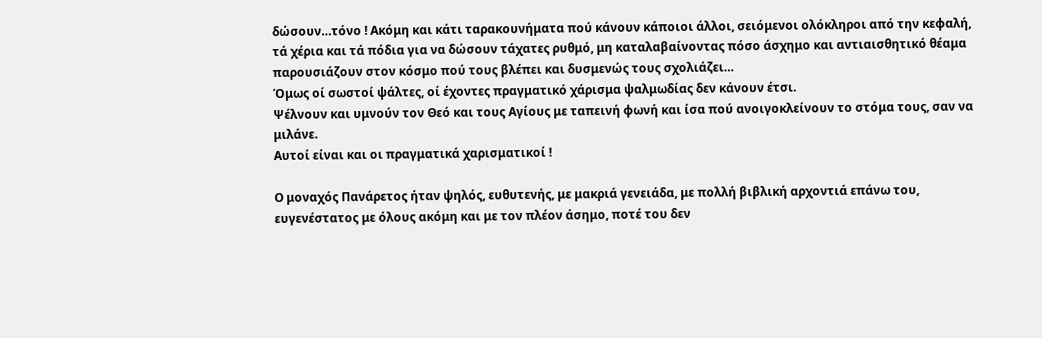δώσουν…τόνο ! Ακόμη και κάτι ταρακουνήματα πού κάνουν κάποιοι άλλοι, σειόμενοι ολόκληροι από την κεφαλή, τά χέρια και τά πόδια για να δώσουν τάχατες ρυθμό, μη καταλαβαίνοντας πόσο άσχημο και αντιαισθητικό θέαμα παρουσιάζουν στον κόσμο πού τους βλέπει και δυσμενώς τους σχολιάζει…
Όμως οί σωστοί ψάλτες, οί έχοντες πραγματικό χάρισμα ψαλμωδίας δεν κάνουν έτσι.
Ψέλνουν και υμνούν τον Θεό και τους Αγίους με ταπεινή φωνή και ίσα πού ανοιγοκλείνουν το στόμα τους, σαν να μιλάνε.
Αυτοί είναι και οι πραγματικά χαρισματικοί !

Ο μοναχός Πανάρετος ήταν ψηλός, ευθυτενής, με μακριά γενειάδα, με πολλή βιβλική αρχοντιά επάνω του, ευγενέστατος με όλους ακόμη και με τον πλέον άσημο, ποτέ του δεν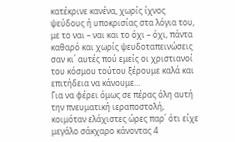κατέκρινε κανένα, χωρίς ίχνος ψεύδους ή υποκρισίας στα λόγια του, με το ναι – ναι και το όχι – όχι, πάντα καθαρό και χωρίς ψευδοταπεινώσεις σαν κι΄ αυτές πού εμείς οι χριστιανοί του κόσμου τούτου ξέρουμε καλά και επιτήδεια να κάνουμε…
Για να φέρει όμως σε πέρας όλη αυτή την πνευματική ιεραποστολή, κοιμόταν ελάχιστες ώρες παρ΄ ότι είχε μεγάλο σάκχαρο κάνοντας 4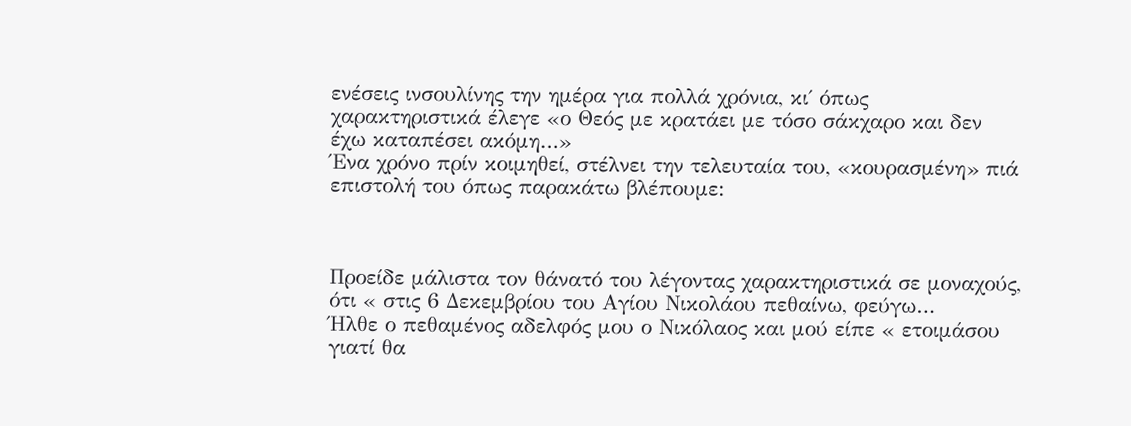ενέσεις ινσουλίνης την ημέρα για πολλά χρόνια, κι΄ όπως χαρακτηριστικά έλεγε «ο Θεός με κρατάει με τόσο σάκχαρο και δεν έχω καταπέσει ακόμη…»
Ένα χρόνο πρίν κοιμηθεί, στέλνει την τελευταία του, «κουρασμένη» πιά επιστολή του όπως παρακάτω βλέπουμε:



Προείδε μάλιστα τον θάνατό του λέγοντας χαρακτηριστικά σε μοναχούς, ότι « στις 6 Δεκεμβρίου του Αγίου Νικολάου πεθαίνω, φεύγω…
Ήλθε ο πεθαμένος αδελφός μου ο Νικόλαος και μού είπε « ετοιμάσου γιατί θα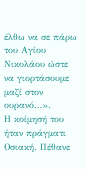έλθω να σε πάρω του Αγίου Νικολάου ώστε να γιορτάσουμε μαζί στον ουρανό…».
Η κοίμησή του ήταν πράγματι Οσιακή. Πέθανε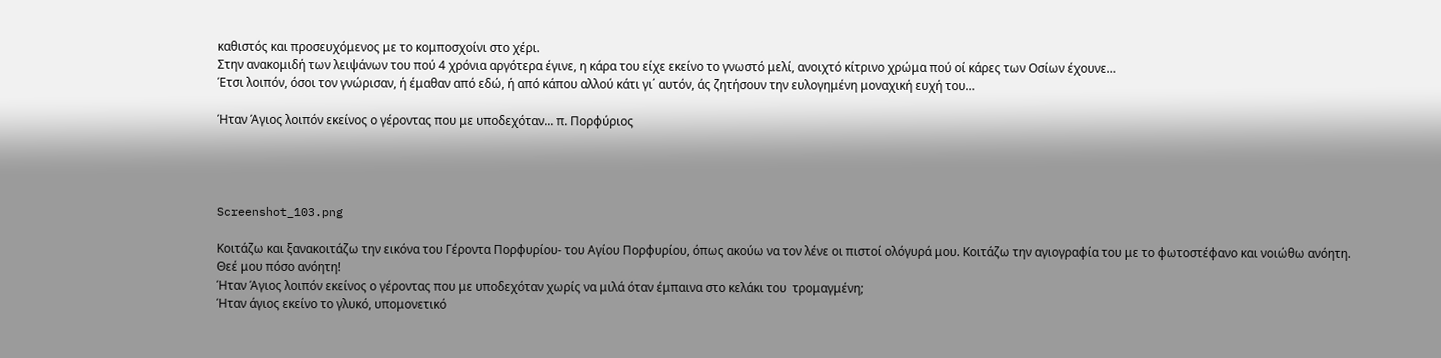καθιστός και προσευχόμενος με το κομποσχοίνι στο χέρι.
Στην ανακομιδή των λειψάνων του πού 4 χρόνια αργότερα έγινε, η κάρα του είχε εκείνο το γνωστό μελί, ανοιχτό κίτρινο χρώμα πού οί κάρες των Οσίων έχουνε…
Έτσι λοιπόν, όσοι τον γνώρισαν, ή έμαθαν από εδώ, ή από κάπου αλλού κάτι γι΄ αυτόν, άς ζητήσουν την ευλογημένη μοναχική ευχή του…

Ήταν Άγιος λοιπόν εκείνος ο γέροντας που με υποδεχόταν... π. Πορφύριος




Screenshot_103.png

Κοιτάζω και ξανακοιτάζω την εικόνα του Γέροντα Πορφυρίου- του Αγίου Πορφυρίου, όπως ακούω να τον λένε οι πιστοί ολόγυρά μου. Κοιτάζω την αγιογραφία του με το φωτοστέφανο και νοιώθω ανόητη.
Θεέ μου πόσο ανόητη!
Ήταν Άγιος λοιπόν εκείνος ο γέροντας που με υποδεχόταν χωρίς να μιλά όταν έμπαινα στο κελάκι του  τρομαγμένη;
Ήταν άγιος εκείνο το γλυκό, υπομονετικό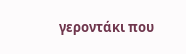γεροντάκι που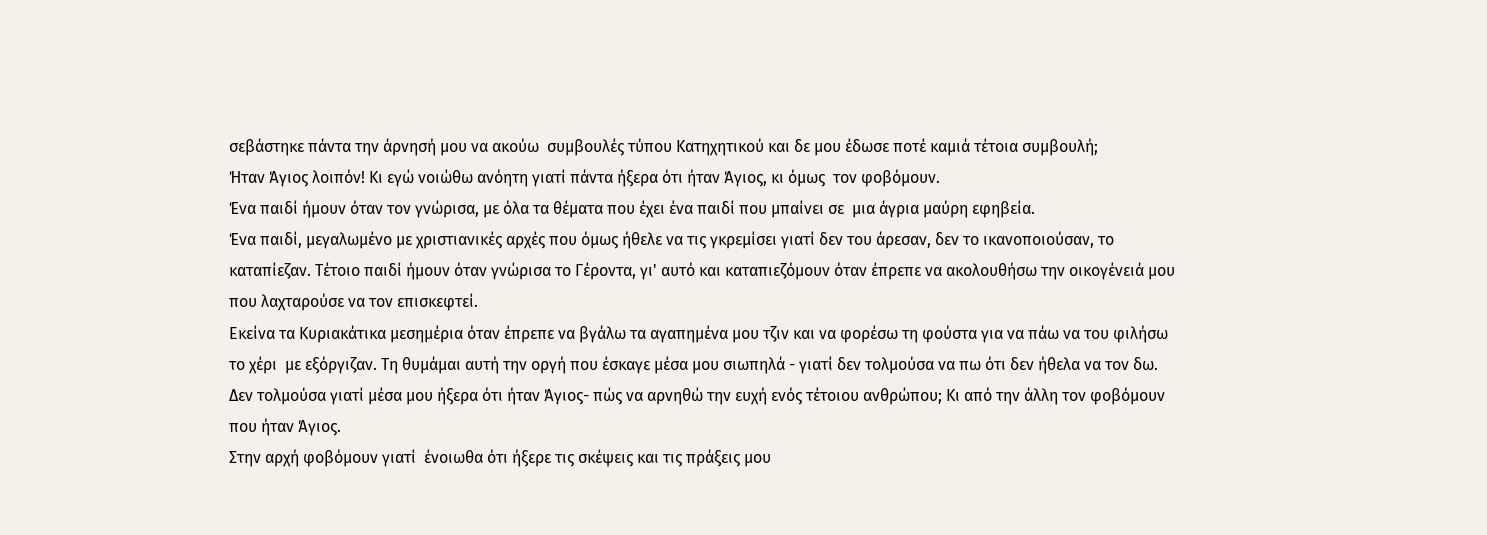σεβάστηκε πάντα την άρνησή μου να ακούω  συμβουλές τύπου Κατηχητικού και δε μου έδωσε ποτέ καμιά τέτοια συμβουλή;
Ήταν Άγιος λοιπόν! Κι εγώ νοιώθω ανόητη γιατί πάντα ήξερα ότι ήταν Άγιος, κι όμως  τον φοβόμουν.
Ένα παιδί ήμουν όταν τον γνώρισα, με όλα τα θέματα που έχει ένα παιδί που μπαίνει σε  μια άγρια μαύρη εφηβεία.
Ένα παιδί, μεγαλωμένο με χριστιανικές αρχές που όμως ήθελε να τις γκρεμίσει γιατί δεν του άρεσαν, δεν το ικανοποιούσαν, το καταπίεζαν. Τέτοιο παιδί ήμουν όταν γνώρισα το Γέροντα, γι' αυτό και καταπιεζόμουν όταν έπρεπε να ακολουθήσω την οικογένειά μου που λαχταρούσε να τον επισκεφτεί.
Εκείνα τα Κυριακάτικα μεσημέρια όταν έπρεπε να βγάλω τα αγαπημένα μου τζιν και να φορέσω τη φούστα για να πάω να του φιλήσω το χέρι  με εξόργιζαν. Τη θυμάμαι αυτή την οργή που έσκαγε μέσα μου σιωπηλά - γιατί δεν τολμούσα να πω ότι δεν ήθελα να τον δω.
Δεν τολμούσα γιατί μέσα μου ήξερα ότι ήταν Άγιος- πώς να αρνηθώ την ευχή ενός τέτοιου ανθρώπου; Κι από την άλλη τον φοβόμουν που ήταν Άγιος.
Στην αρχή φοβόμουν γιατί  ένοιωθα ότι ήξερε τις σκέψεις και τις πράξεις μου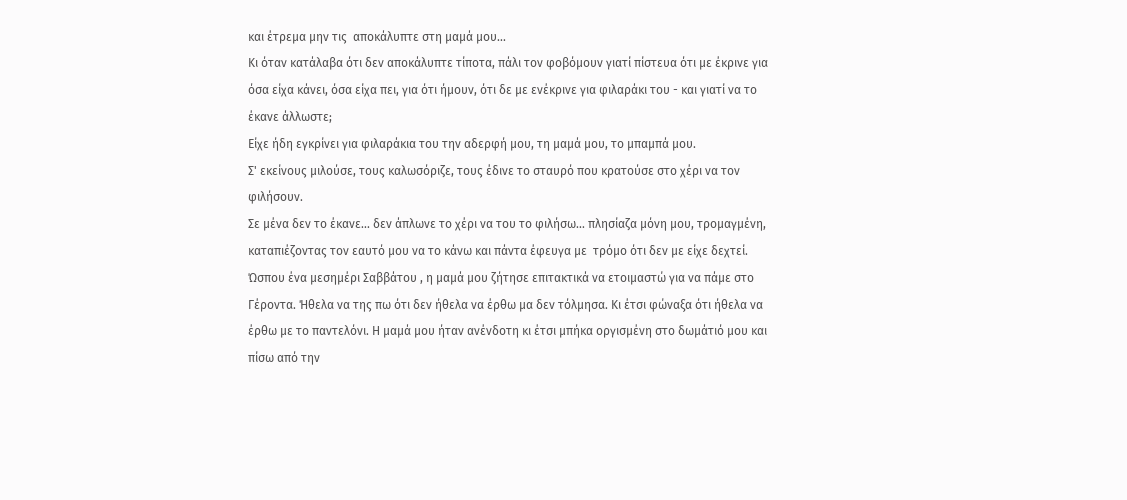και έτρεμα μην τις  αποκάλυπτε στη μαμά μου...
Κι όταν κατάλαβα ότι δεν αποκάλυπτε τίποτα, πάλι τον φοβόμουν γιατί πίστευα ότι με έκρινε για όσα είχα κάνει, όσα είχα πει, για ότι ήμουν, ότι δε με ενέκρινε για φιλαράκι του - και γιατί να το έκανε άλλωστε;
Είχε ήδη εγκρίνει για φιλαράκια του την αδερφή μου, τη μαμά μου, το μπαμπά μου.
Σ' εκείνους μιλούσε, τους καλωσόριζε, τους έδινε το σταυρό που κρατούσε στο χέρι να τον φιλήσουν.
Σε μένα δεν το έκανε... δεν άπλωνε το χέρι να του το φιλήσω... πλησίαζα μόνη μου, τρομαγμένη, καταπιέζοντας τον εαυτό μου να το κάνω και πάντα έφευγα με  τρόμο ότι δεν με είχε δεχτεί.
Ώσπου ένα μεσημέρι Σαββάτου , η μαμά μου ζήτησε επιτακτικά να ετοιμαστώ για να πάμε στο Γέροντα. Ήθελα να της πω ότι δεν ήθελα να έρθω μα δεν τόλμησα. Κι έτσι φώναξα ότι ήθελα να έρθω με το παντελόνι. Η μαμά μου ήταν ανένδοτη κι έτσι μπήκα οργισμένη στο δωμάτιό μου και πίσω από την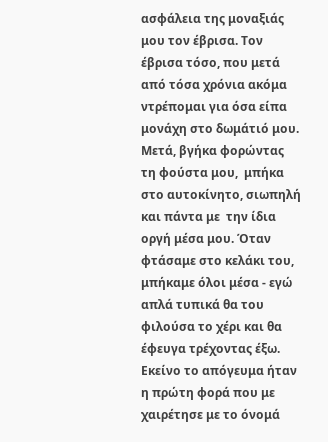ασφάλεια της μοναξιάς μου τον έβρισα. Τον έβρισα τόσο, που μετά από τόσα χρόνια ακόμα ντρέπομαι για όσα είπα μονάχη στο δωμάτιό μου. Μετά, βγήκα φορώντας τη φούστα μου,  μπήκα στο αυτοκίνητο, σιωπηλή  και πάντα με  την ίδια οργή μέσα μου. Όταν φτάσαμε στο κελάκι του, μπήκαμε όλοι μέσα - εγώ απλά τυπικά θα του φιλούσα το χέρι και θα έφευγα τρέχοντας έξω.
Εκείνο το απόγευμα ήταν η πρώτη φορά που με χαιρέτησε με το όνομά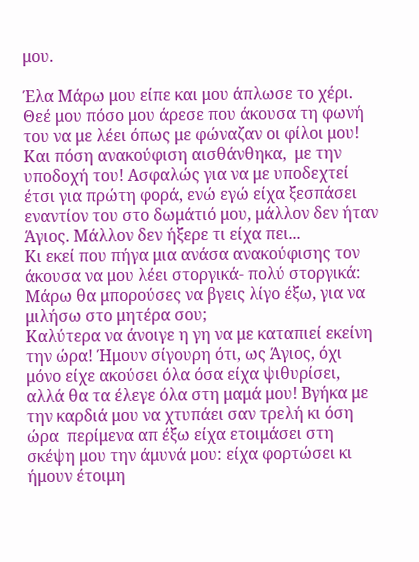μου.

Έλα Μάρω μου είπε και μου άπλωσε το χέρι. Θεέ μου πόσο μου άρεσε που άκουσα τη φωνή του να με λέει όπως με φώναζαν οι φίλοι μου! Και πόση ανακούφιση αισθάνθηκα,  με την υποδοχή του! Ασφαλώς για να με υποδεχτεί έτσι για πρώτη φορά, ενώ εγώ είχα ξεσπάσει εναντίον του στο δωμάτιό μου, μάλλον δεν ήταν Άγιος. Μάλλον δεν ήξερε τι είχα πει...
Κι εκεί που πήγα μια ανάσα ανακούφισης τον άκουσα να μου λέει στοργικά- πολύ στοργικά: Μάρω θα μπορούσες να βγεις λίγο έξω, για να μιλήσω στο μητέρα σου;
Καλύτερα να άνοιγε η γη να με καταπιεί εκείνη την ώρα! Ήμουν σίγουρη ότι, ως Άγιος, όχι μόνο είχε ακούσει όλα όσα είχα ψιθυρίσει, αλλά θα τα έλεγε όλα στη μαμά μου! Βγήκα με την καρδιά μου να χτυπάει σαν τρελή κι όση ώρα  περίμενα απ έξω είχα ετοιμάσει στη σκέψη μου την άμυνά μου: είχα φορτώσει κι ήμουν έτοιμη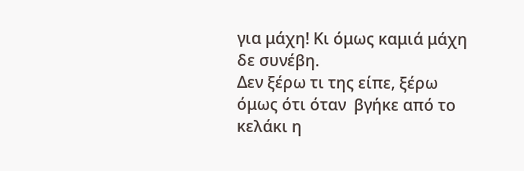για μάχη! Κι όμως καμιά μάχη δε συνέβη.
Δεν ξέρω τι της είπε, ξέρω  όμως ότι όταν  βγήκε από το κελάκι η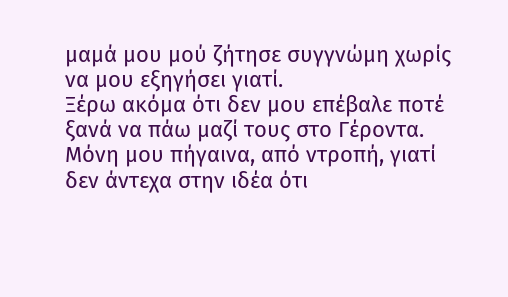μαμά μου μού ζήτησε συγγνώμη χωρίς να μου εξηγήσει γιατί.
Ξέρω ακόμα ότι δεν μου επέβαλε ποτέ ξανά να πάω μαζί τους στο Γέροντα. Μόνη μου πήγαινα, από ντροπή, γιατί δεν άντεχα στην ιδέα ότι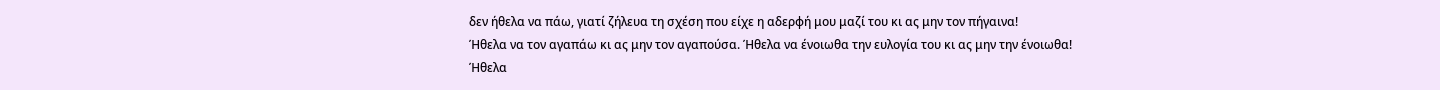δεν ήθελα να πάω, γιατί ζήλευα τη σχέση που είχε η αδερφή μου μαζί του κι ας μην τον πήγαινα!
Ήθελα να τον αγαπάω κι ας μην τον αγαπούσα. Ήθελα να ένοιωθα την ευλογία του κι ας μην την ένοιωθα!
Ήθελα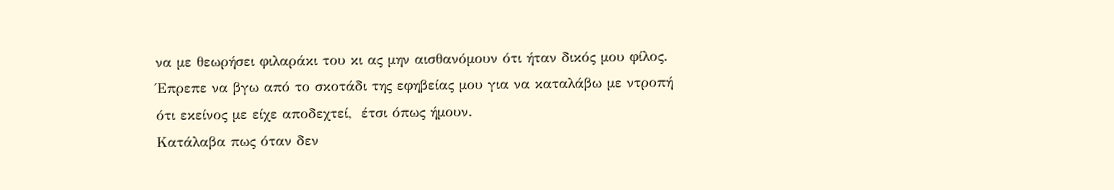να με θεωρήσει φιλαράκι του κι ας μην αισθανόμουν ότι ήταν δικός μου φίλος.
Έπρεπε να βγω από το σκοτάδι της εφηβείας μου για να καταλάβω με ντροπή ότι εκείνος με είχε αποδεχτεί,  έτσι όπως ήμουν.
Κατάλαβα πως όταν δεν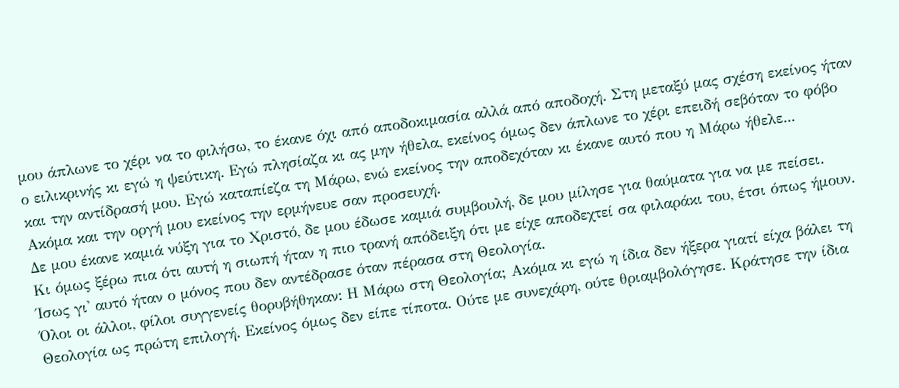μου άπλωνε το χέρι να το φιλήσω, το έκανε όχι από αποδοκιμασία αλλά από αποδοχή. Στη μεταξύ μας σχέση εκείνος ήταν ο ειλικρινής κι εγώ η ψεύτικη. Εγώ πλησίαζα κι ας μην ήθελα, εκείνος όμως δεν άπλωνε το χέρι επειδή σεβόταν το φόβο και την αντίδρασή μου. Εγώ καταπίεζα τη Μάρω, ενώ εκείνος την αποδεχόταν κι έκανε αυτό που η Μάρω ήθελε...
Ακόμα και την οργή μου εκείνος την ερμήνευε σαν προσευχή.
Δε μου έκανε καμιά νύξη για το Χριστό, δε μου έδωσε καμιά συμβουλή, δε μου μίλησε για θαύματα για να με πείσει.
Κι όμως ξέρω πια ότι αυτή η σιωπή ήταν η πιο τρανή απόδειξη ότι με είχε αποδεχτεί σα φιλαράκι του, έτσι όπως ήμουν.
Ίσως γι' αυτό ήταν ο μόνος που δεν αντέδρασε όταν πέρασα στη Θεολογία.
Όλοι οι άλλοι, φίλοι συγγενείς θορυβήθηκαν: Η Μάρω στη Θεολογία; Ακόμα κι εγώ η ίδια δεν ήξερα γιατί είχα βάλει τη Θεολογία ως πρώτη επιλογή. Εκείνος όμως δεν είπε τίποτα. Ούτε με συνεχάρη, ούτε θριαμβολόγησε. Κράτησε την ίδια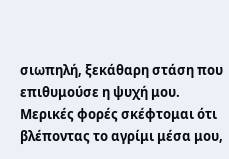σιωπηλή, ξεκάθαρη στάση που επιθυμούσε η ψυχή μου. Μερικές φορές σκέφτομαι ότι βλέποντας το αγρίμι μέσα μου,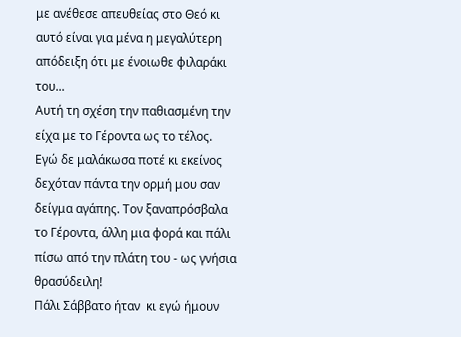με ανέθεσε απευθείας στο Θεό κι αυτό είναι για μένα η μεγαλύτερη απόδειξη ότι με ένοιωθε φιλαράκι του...
Αυτή τη σχέση την παθιασμένη την είχα με το Γέροντα ως το τέλος. Εγώ δε μαλάκωσα ποτέ κι εκείνος δεχόταν πάντα την ορμή μου σαν δείγμα αγάπης. Τον ξαναπρόσβαλα το Γέροντα, άλλη μια φορά και πάλι πίσω από την πλάτη του - ως γνήσια θρασύδειλη!
Πάλι Σάββατο ήταν  κι εγώ ήμουν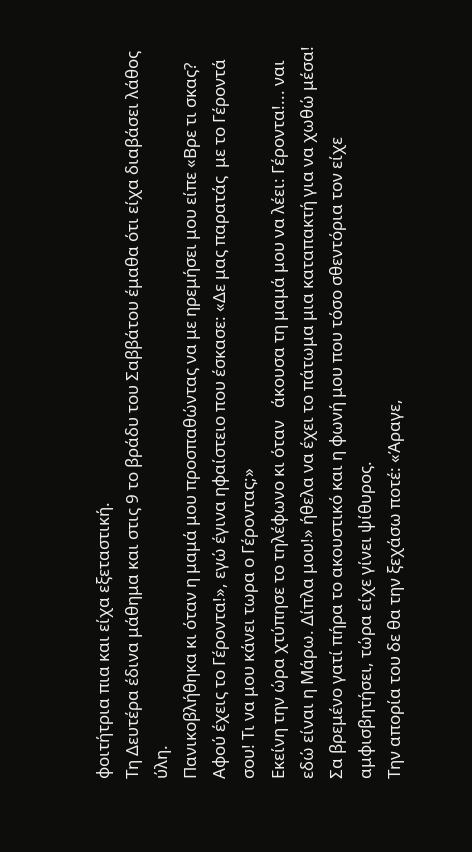φοιτήτρια πια και είχα εξεταστική.
Τη Δευτέρα έδινα μάθημα και στις 9 το βράδυ του Σαββάτου έμαθα ότι είχα διαβάσει λάθος ύλη.
Πανικοβλήθηκα κι όταν η μαμά μου προσπαθώντας να με ηρεμήσει μου είπε «Βρε τι σκας? Αφού έχεις το Γέροντα!», εγώ έγινα ηφαίστειο που έσκασε: «Δε μας παρατάς  με το Γέροντά σου! Τι να μου κάνει τωρα ο Γέροντας;»
Εκείνη την ώρα χτύπησε το τηλέφωνο κι όταν   άκουσα τη μαμά μου να λέει: Γέροντα!... ναι εδώ είναι η Μάρω. Δίπλα μου!» ήθελα να έχει το πάτωμα μια καταπακτή για να χωθώ μέσα! Σα βρεμένο γατί πήρα το ακουστικό και η φωνή μου που τόσο σθεντόρια τον είχε αμφισβητήσει, τώρα είχε γίνει ψίθυρος.
Την απορία του δε θα την ξεχάσω ποτέ: «Άραγε,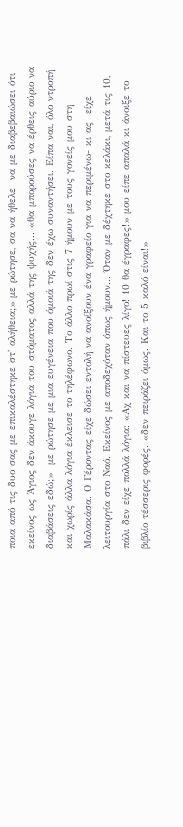ποια από τις δυο σας με επικαλέστηκε στ' αλήθεια;» με ρώτησε, σα να ήθελε  να με διαβεβαιώσει ότι εκείνος ως Άγιος δεν άκουγε λόγια του στόματος αλλά της ψυχής... «θα μπορούσες να έρθεις αύριο να διαβάσεις εδώ;»  με ρώτησε με μια ευγένεια που όμοιά της δεν έχω συναντήσει. Είπα ναι, όλο ντροπή και χωρίς άλλα λόγια έκλεισε το τηλέφωνο. Το άλλο πρωί στις 7 ήμουν με τους γονείς μου στη Μαλακάσα. Ο Γέροντας είχε δώσει εντολή να ανοίξουν ένα γραφείο για να περιμένω- κι ας  είχε λειτουργία στο Ναό. Εκείνος με αποδεχόταν όπως ήμουν... Όταν με δέχτηκε στο κελάκι, μετά τις 10,  πάλι δεν είχε πολλά λόγια: «Αχ και να πίστευες λίγο! 10 θα έγραφες!» μου είπε απαλά κι άνοιξε το βιβλίο τέσσερις φορές. «δεν πειράζει όμως. Και το 5 καλό είναι!»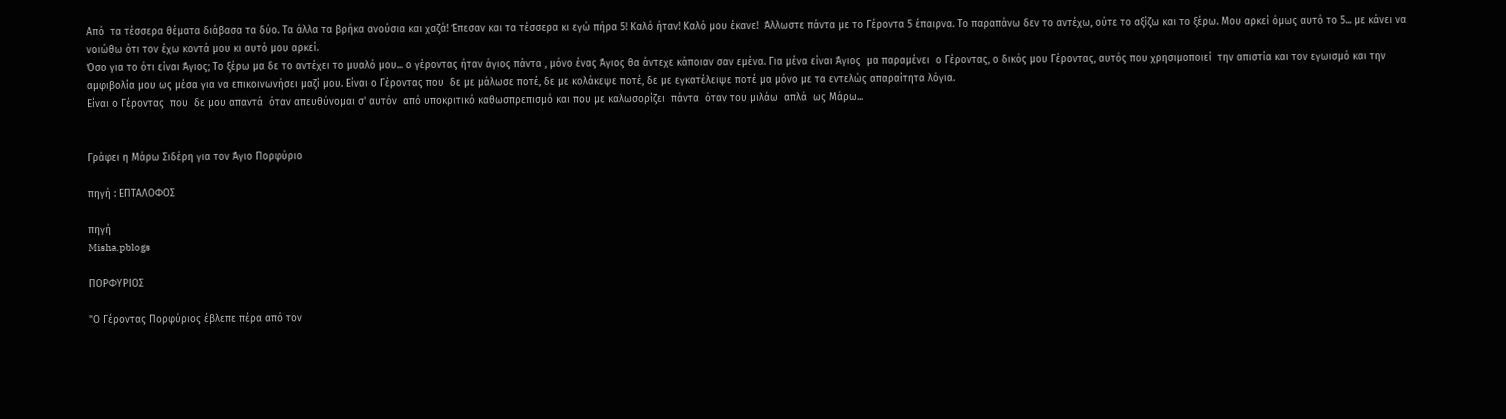Από  τα τέσσερα θέματα διάβασα τα δύο. Τα άλλα τα βρήκα ανούσια και χαζά! Έπεσαν και τα τέσσερα κι εγώ πήρα 5! Καλό ήταν! Καλό μου έκανε!  Άλλωστε πάντα με το Γέροντα 5 έπαιρνα. Το παραπάνω δεν το αντέχω, ούτε το αξίζω και το ξέρω. Μου αρκεί όμως αυτό το 5... με κάνει να νοιώθω ότι τον έχω κοντά μου κι αυτό μου αρκεί.
Όσο για το ότι είναι Άγιος; Το ξέρω μα δε το αντέχει το μυαλό μου... ο γέροντας ήταν άγιος πάντα , μόνο ένας Άγιος θα άντεχε κάποιαν σαν εμένα. Για μένα είναι Άγιος  μα παραμένει  ο Γέροντας, ο δικός μου Γέροντας, αυτός που χρησιμοποιεί  την απιστία και τον εγωισμό και την αμφιβολία μου ως μέσα για να επικοινωνήσει μαζί μου. Είναι ο Γέροντας που  δε με μάλωσε ποτέ, δε με κολάκεψε ποτέ, δε με εγκατέλειψε ποτέ μα μόνο με τα εντελώς απαραίτητα λόγια.
Είναι ο Γέροντας  που  δε μου απαντά  όταν απευθύνομαι σ' αυτόν  από υποκριτικό καθωσπρεπισμό και που με καλωσορίζει  πάντα  όταν του μιλάω  απλά  ως Μάρω...


Γράφει η Μάρω Σιδέρη για τον Άγιο Πορφύριο

πηγή : ΕΠΤΑΛΟΦΟΣ

πηγή
Misha.pblogs

ΠΟΡΦΥΡΙΟΣ

"Ο Γέροντας Πορφύριος έβλεπε πέρα από τον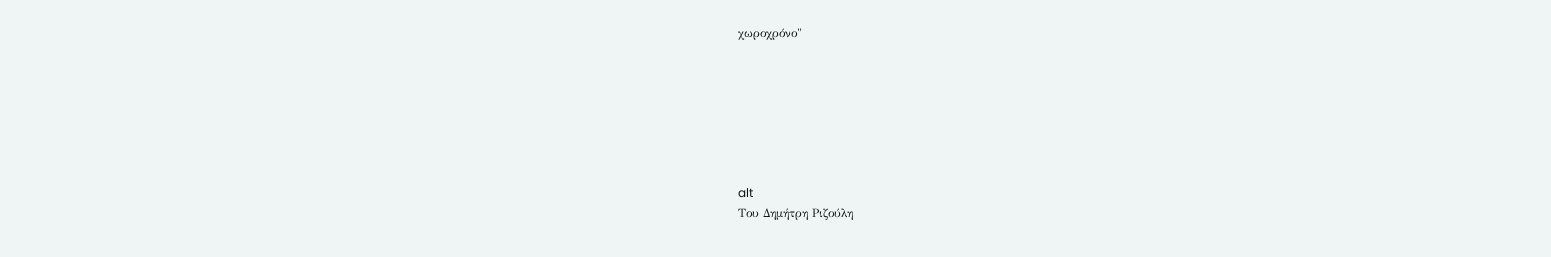χωροχρόνο"







alt
Του Δημήτρη Ριζούλη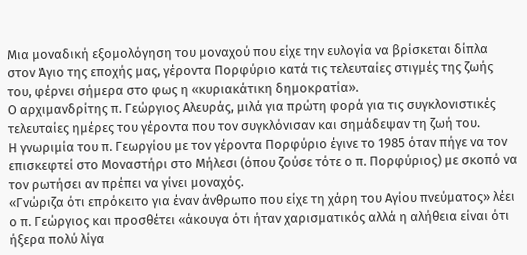Μια μοναδική εξομολόγηση του μοναχού που είχε την ευλογία να βρίσκεται δίπλα στον Άγιο της εποχής μας, γέροντα Πορφύριο κατά τις τελευταίες στιγμές της ζωής του, φέρνει σήμερα στο φως η «κυριακάτικη δημοκρατία».
Ο αρχιμανδρίτης π. Γεώργιος Αλευράς, μιλά για πρώτη φορά για τις συγκλονιστικές τελευταίες ημέρες του γέροντα που τον συγκλόνισαν και σημάδεψαν τη ζωή του.
Η γνωριμία του π. Γεωργίου με τον γέροντα Πορφύριο έγινε το 1985 όταν πήγε να τον επισκεφτεί στο Μοναστήρι στο Μήλεσι (όπου ζούσε τότε ο π. Πορφύριος) με σκοπό να τον ρωτήσει αν πρέπει να γίνει μοναχός.
«Γνώριζα ότι επρόκειτο για έναν άνθρωπο που είχε τη χάρη του Αγίου πνεύματος» λέει ο π. Γεώργιος και προσθέτει «άκουγα ότι ήταν χαρισματικός αλλά η αλήθεια είναι ότι ήξερα πολύ λίγα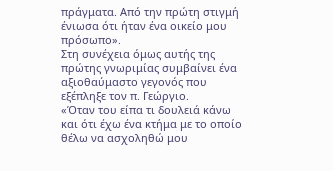πράγματα. Από την πρώτη στιγμή ένιωσα ότι ήταν ένα οικείο μου πρόσωπο».
Στη συνέχεια όμως αυτής της πρώτης γνωριμίας συμβαίνει ένα αξιοθαύμαστο γεγονός που εξέπληξε τον π. Γεώργιο.
«Όταν του είπα τι δουλειά κάνω και ότι έχω ένα κτήμα με το οποίο θέλω να ασχοληθώ μου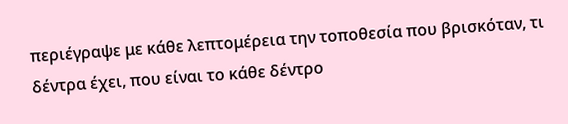περιέγραψε με κάθε λεπτομέρεια την τοποθεσία που βρισκόταν, τι δέντρα έχει, που είναι το κάθε δέντρο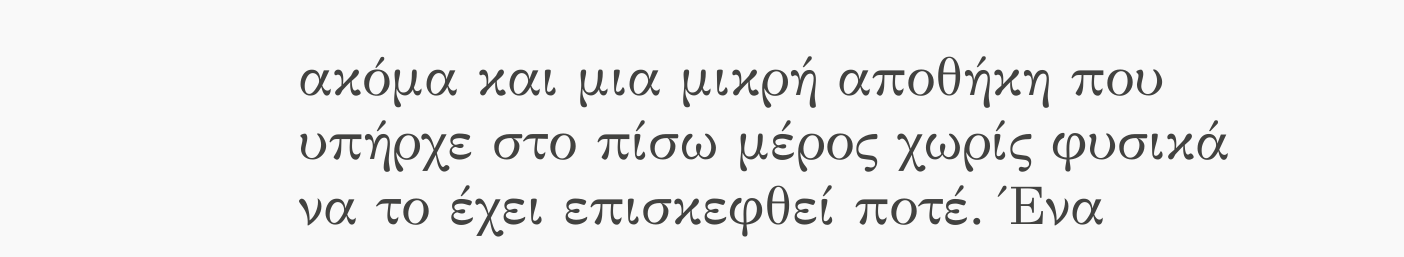ακόμα και μια μικρή αποθήκη που υπήρχε στο πίσω μέρος χωρίς φυσικά να το έχει επισκεφθεί ποτέ. Ένα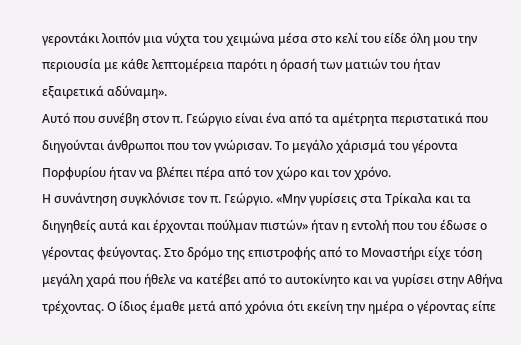γεροντάκι λοιπόν μια νύχτα του χειμώνα μέσα στο κελί του είδε όλη μου την περιουσία με κάθε λεπτομέρεια παρότι η όρασή των ματιών του ήταν εξαιρετικά αδύναμη».
Αυτό που συνέβη στον π. Γεώργιο είναι ένα από τα αμέτρητα περιστατικά που διηγούνται άνθρωποι που τον γνώρισαν. Το μεγάλο χάρισμά του γέροντα Πορφυρίου ήταν να βλέπει πέρα από τον χώρο και τον χρόνο.
Η συνάντηση συγκλόνισε τον π. Γεώργιο. «Μην γυρίσεις στα Τρίκαλα και τα διηγηθείς αυτά και έρχονται πούλμαν πιστών» ήταν η εντολή που του έδωσε ο γέροντας φεύγοντας. Στο δρόμο της επιστροφής από το Μοναστήρι είχε τόση μεγάλη χαρά που ήθελε να κατέβει από το αυτοκίνητο και να γυρίσει στην Αθήνα τρέχοντας. Ο ίδιος έμαθε μετά από χρόνια ότι εκείνη την ημέρα ο γέροντας είπε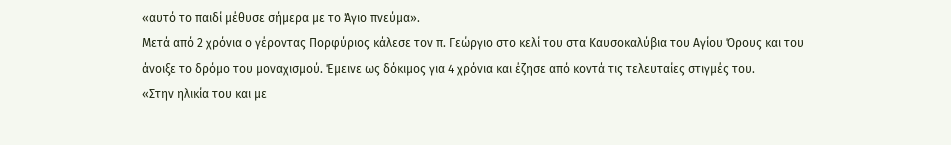«αυτό το παιδί μέθυσε σήμερα με το Άγιο πνεύμα».
Μετά από 2 χρόνια ο γέροντας Πορφύριος κάλεσε τον π. Γεώργιο στο κελί του στα Καυσοκαλύβια του Αγίου Όρους και του άνοιξε το δρόμο του μοναχισμού. Έμεινε ως δόκιμος για 4 χρόνια και έζησε από κοντά τις τελευταίες στιγμές του.
«Στην ηλικία του και με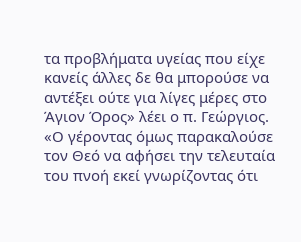τα προβλήματα υγείας που είχε κανείς άλλες δε θα μπορούσε να αντέξει ούτε για λίγες μέρες στο Άγιον Όρος» λέει ο π. Γεώργιος.
«Ο γέροντας όμως παρακαλούσε τον Θεό να αφήσει την τελευταία του πνοή εκεί γνωρίζοντας ότι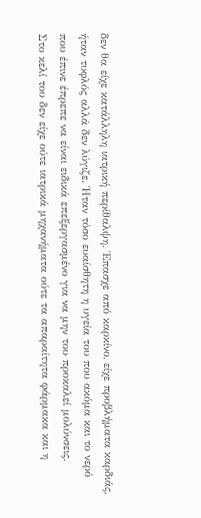δεν θα είχε κατάλληλη ιατρική περίθαλψη. Έπασχε από καρκίνο, είχε προβλήματα καρδιάς, ήταν τυφλός αλλά δεν λύγιζε. Ήταν τόσο ευαίσθητη η υγεία του που ακόμα και το νερό που έπινε έπρεπε να είναι ειδικά επεξεργασμένο για να μην του προκαλεί μολύνσεις.
Στο κελί του δεν είχε ούτε ιατρικά μηχανήματα ούτε τα απαραίτητα φάρμακα και η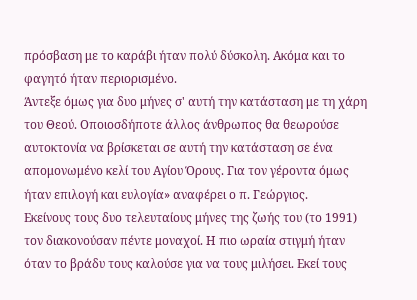πρόσβαση με το καράβι ήταν πολύ δύσκολη. Ακόμα και το φαγητό ήταν περιορισμένο.
Άντεξε όμως για δυο μήνες σ' αυτή την κατάσταση με τη χάρη του Θεού. Οποιοσδήποτε άλλος άνθρωπος θα θεωρούσε αυτοκτονία να βρίσκεται σε αυτή την κατάσταση σε ένα απομονωμένο κελί του Αγίου Όρους. Για τον γέροντα όμως ήταν επιλογή και ευλογία» αναφέρει ο π. Γεώργιος.
Εκείνους τους δυο τελευταίους μήνες της ζωής του (το 1991) τον διακονούσαν πέντε μοναχοί. Η πιο ωραία στιγμή ήταν όταν το βράδυ τους καλούσε για να τους μιλήσει. Εκεί τους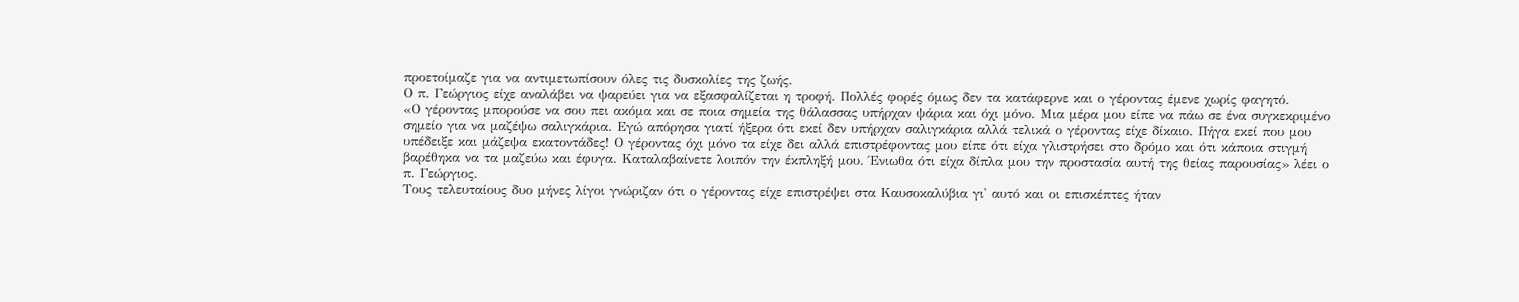προετοίμαζε για να αντιμετωπίσουν όλες τις δυσκολίες της ζωής.
Ο π. Γεώργιος είχε αναλάβει να ψαρεύει για να εξασφαλίζεται η τροφή. Πολλές φορές όμως δεν τα κατάφερνε και ο γέροντας έμενε χωρίς φαγητό.
«Ο γέροντας μπορούσε να σου πει ακόμα και σε ποια σημεία της θάλασσας υπήρχαν ψάρια και όχι μόνο. Μια μέρα μου είπε να πάω σε ένα συγκεκριμένο σημείο για να μαζέψω σαλιγκάρια. Εγώ απόρησα γιατί ήξερα ότι εκεί δεν υπήρχαν σαλιγκάρια αλλά τελικά ο γέροντας είχε δίκαιο. Πήγα εκεί που μου υπέδειξε και μάζεψα εκατοντάδες! Ο γέροντας όχι μόνο τα είχε δει αλλά επιστρέφοντας μου είπε ότι είχα γλιστρήσει στο δρόμο και ότι κάποια στιγμή βαρέθηκα να τα μαζεύω και έφυγα. Καταλαβαίνετε λοιπόν την έκπληξή μου. Ένιωθα ότι είχα δίπλα μου την προστασία αυτή της θείας παρουσίας» λέει ο π. Γεώργιος.
Τους τελευταίους δυο μήνες λίγοι γνώριζαν ότι ο γέροντας είχε επιστρέψει στα Καυσοκαλύβια γι' αυτό και οι επισκέπτες ήταν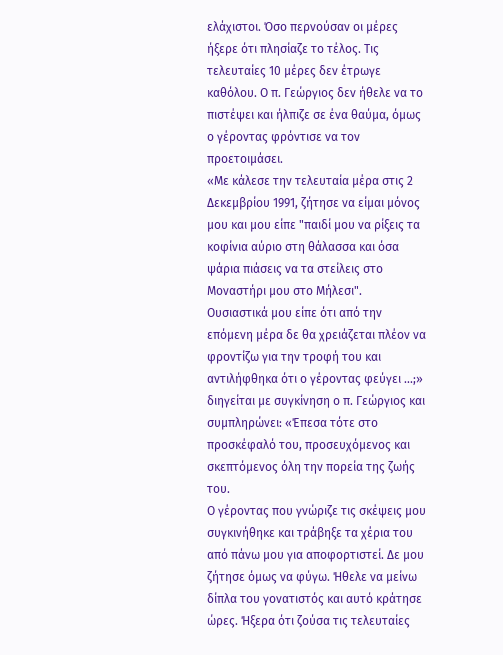ελάχιστοι. Όσο περνούσαν οι μέρες ήξερε ότι πλησίαζε το τέλος. Τις τελευταίες 10 μέρες δεν έτρωγε καθόλου. Ο π. Γεώργιος δεν ήθελε να το πιστέψει και ήλπιζε σε ένα θαύμα, όμως ο γέροντας φρόντισε να τον προετοιμάσει.
«Με κάλεσε την τελευταία μέρα στις 2 Δεκεμβρίου 1991, ζήτησε να είμαι μόνος μου και μου είπε "παιδί μου να ρίξεις τα κοφίνια αύριο στη θάλασσα και όσα ψάρια πιάσεις να τα στείλεις στο Μοναστήρι μου στο Μήλεσι".
Ουσιαστικά μου είπε ότι από την επόμενη μέρα δε θα χρειάζεται πλέον να φροντίζω για την τροφή του και αντιλήφθηκα ότι ο γέροντας φεύγει ...;» διηγείται με συγκίνηση ο π. Γεώργιος και συμπληρώνει: «Έπεσα τότε στο προσκέφαλό του, προσευχόμενος και σκεπτόμενος όλη την πορεία της ζωής του.
Ο γέροντας που γνώριζε τις σκέψεις μου συγκινήθηκε και τράβηξε τα χέρια του από πάνω μου για αποφορτιστεί. Δε μου ζήτησε όμως να φύγω. Ήθελε να μείνω δίπλα του γονατιστός και αυτό κράτησε ώρες. Ήξερα ότι ζούσα τις τελευταίες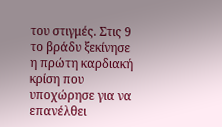του στιγμές. Στις 9 το βράδυ ξεκίνησε η πρώτη καρδιακή κρίση που υποχώρησε για να επανέλθει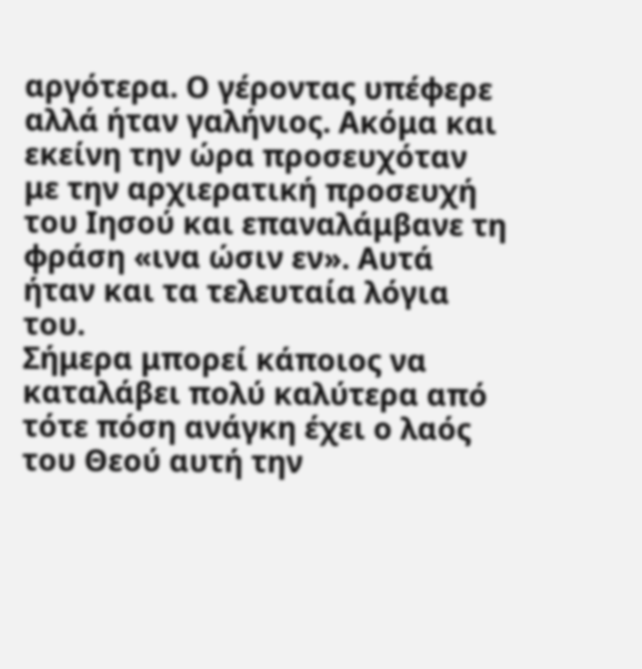αργότερα. Ο γέροντας υπέφερε αλλά ήταν γαλήνιος. Ακόμα και εκείνη την ώρα προσευχόταν με την αρχιερατική προσευχή του Ιησού και επαναλάμβανε τη φράση «ινα ώσιν εν». Αυτά ήταν και τα τελευταία λόγια του.
Σήμερα μπορεί κάποιος να καταλάβει πολύ καλύτερα από τότε πόση ανάγκη έχει ο λαός του Θεού αυτή την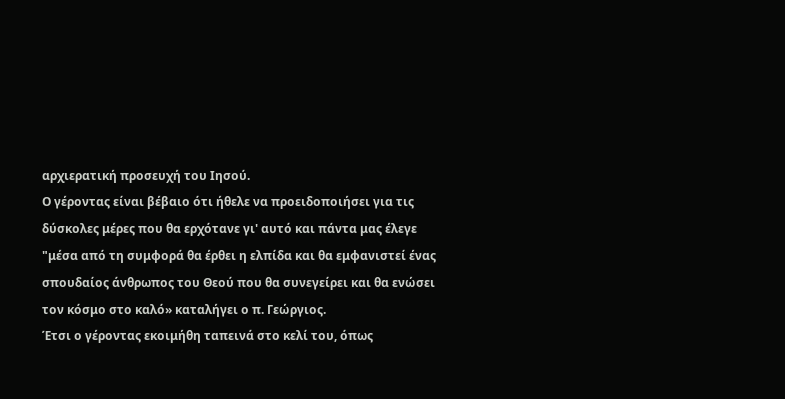αρχιερατική προσευχή του Ιησού.
Ο γέροντας είναι βέβαιο ότι ήθελε να προειδοποιήσει για τις δύσκολες μέρες που θα ερχότανε γι' αυτό και πάντα μας έλεγε "μέσα από τη συμφορά θα έρθει η ελπίδα και θα εμφανιστεί ένας σπουδαίος άνθρωπος του Θεού που θα συνεγείρει και θα ενώσει τον κόσμο στο καλό» καταλήγει ο π. Γεώργιος.
Έτσι ο γέροντας εκοιμήθη ταπεινά στο κελί του, όπως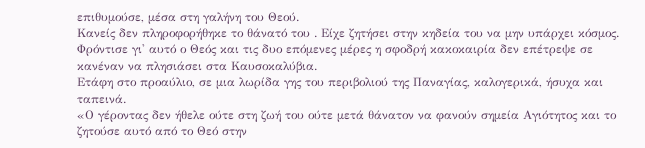επιθυμούσε, μέσα στη γαλήνη του Θεού.
Κανείς δεν πληροφορήθηκε το θάνατό του . Είχε ζητήσει στην κηδεία του να μην υπάρχει κόσμος. Φρόντισε γι' αυτό ο Θεός και τις δυο επόμενες μέρες η σφοδρή κακοκαιρία δεν επέτρεψε σε κανέναν να πλησιάσει στα Καυσοκαλύβια.
Ετάφη στο προαύλιο, σε μια λωρίδα γης του περιβολιού της Παναγίας, καλογερικά, ήσυχα και ταπεινά.
«Ο γέροντας δεν ήθελε ούτε στη ζωή του ούτε μετά θάνατον να φανούν σημεία Aγιότητος και το ζητούσε αυτό από το Θεό στην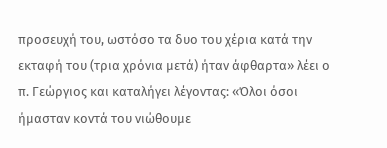προσευχή του, ωστόσο τα δυο του χέρια κατά την εκταφή του (τρια χρόνια μετά) ήταν άφθαρτα» λέει ο π. Γεώργιος και καταλήγει λέγοντας: «Όλοι όσοι ήμασταν κοντά του νιώθουμε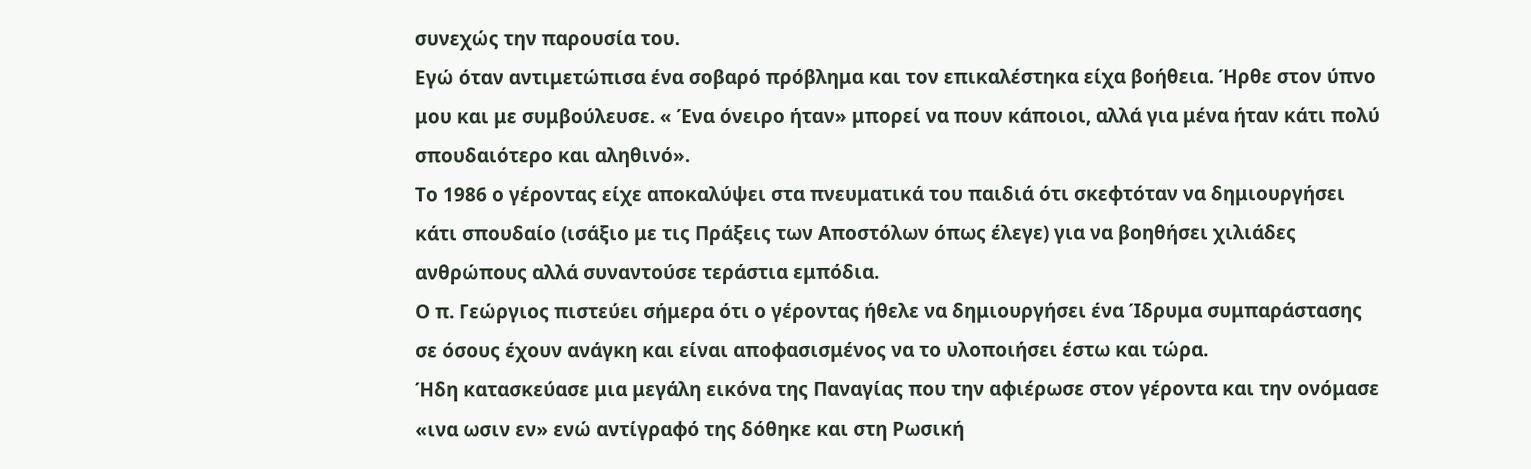συνεχώς την παρουσία του.
Εγώ όταν αντιμετώπισα ένα σοβαρό πρόβλημα και τον επικαλέστηκα είχα βοήθεια. Ήρθε στον ύπνο μου και με συμβούλευσε. « Ένα όνειρο ήταν» μπορεί να πουν κάποιοι, αλλά για μένα ήταν κάτι πολύ σπουδαιότερο και αληθινό».
Το 1986 ο γέροντας είχε αποκαλύψει στα πνευματικά του παιδιά ότι σκεφτόταν να δημιουργήσει κάτι σπουδαίο (ισάξιο με τις Πράξεις των Αποστόλων όπως έλεγε) για να βοηθήσει χιλιάδες ανθρώπους αλλά συναντούσε τεράστια εμπόδια.
Ο π. Γεώργιος πιστεύει σήμερα ότι ο γέροντας ήθελε να δημιουργήσει ένα Ίδρυμα συμπαράστασης σε όσους έχουν ανάγκη και είναι αποφασισμένος να το υλοποιήσει έστω και τώρα.
Ήδη κατασκεύασε μια μεγάλη εικόνα της Παναγίας που την αφιέρωσε στον γέροντα και την ονόμασε «ινα ωσιν εν» ενώ αντίγραφό της δόθηκε και στη Ρωσική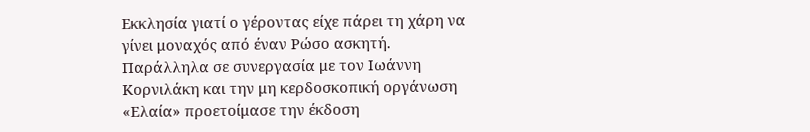Εκκλησία γιατί ο γέροντας είχε πάρει τη χάρη να γίνει μοναχός από έναν Ρώσο ασκητή.
Παράλληλα σε συνεργασία με τον Ιωάννη Κορνιλάκη και την μη κερδοσκοπική οργάνωση «Ελαία» προετοίμασε την έκδοση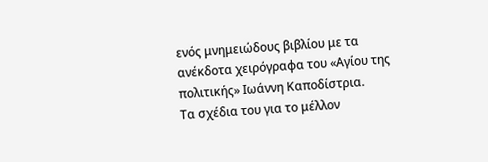ενός μνημειώδους βιβλίου με τα ανέκδοτα χειρόγραφα του «Αγίου της πολιτικής» Ιωάννη Καποδίστρια.
Τα σχέδια του για το μέλλον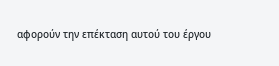αφορούν την επέκταση αυτού του έργου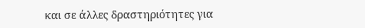και σε άλλες δραστηριότητες για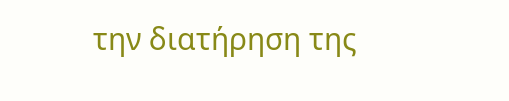την διατήρηση της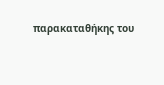παρακαταθήκης του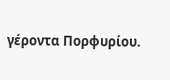γέροντα Πορφυρίου.